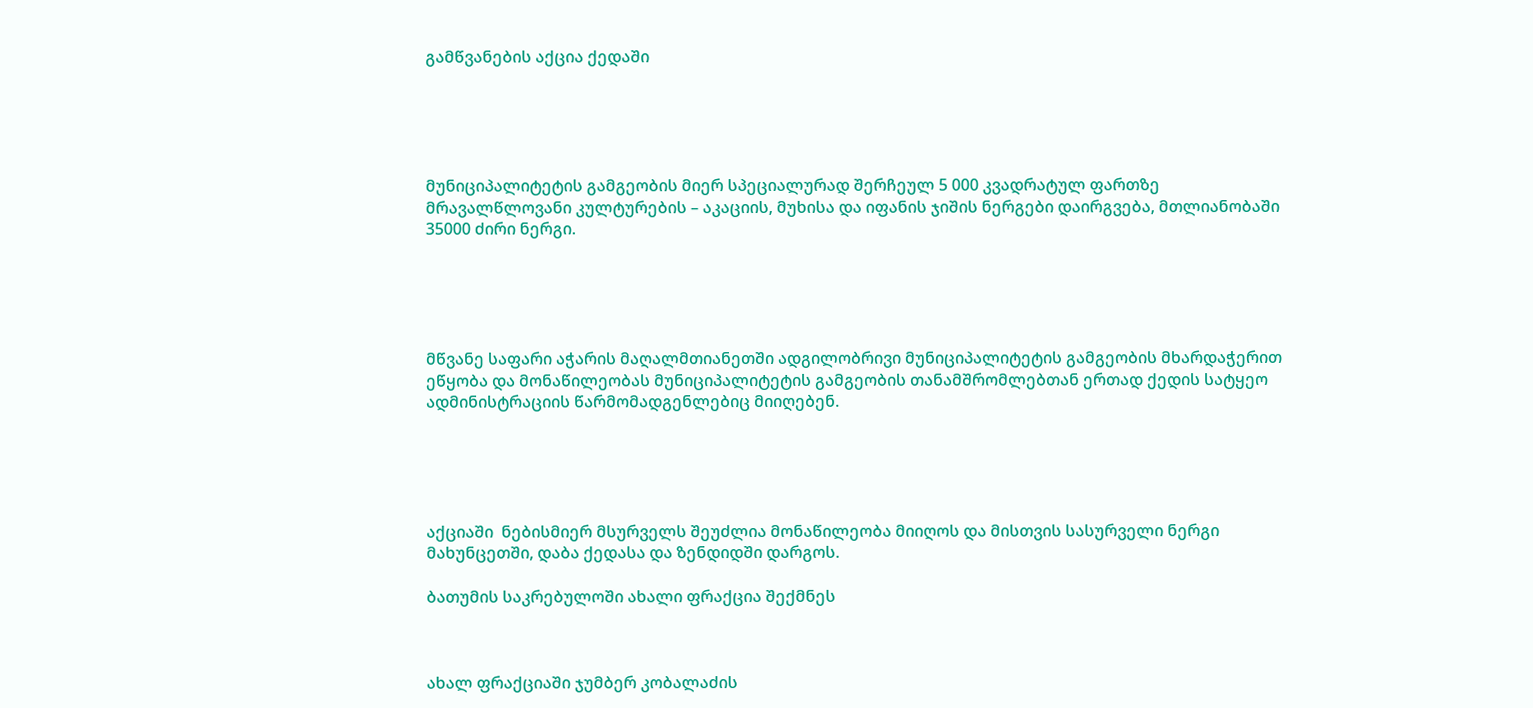გამწვანების აქცია ქედაში





მუნიციპალიტეტის გამგეობის მიერ სპეციალურად შერჩეულ 5 000 კვადრატულ ფართზე მრავალწლოვანი კულტურების – აკაციის, მუხისა და იფანის ჯიშის ნერგები დაირგვება, მთლიანობაში 35000 ძირი ნერგი.





მწვანე საფარი აჭარის მაღალმთიანეთში ადგილობრივი მუნიციპალიტეტის გამგეობის მხარდაჭერით ეწყობა და მონაწილეობას მუნიციპალიტეტის გამგეობის თანამშრომლებთან ერთად ქედის სატყეო ადმინისტრაციის წარმომადგენლებიც მიიღებენ.





აქციაში  ნებისმიერ მსურველს შეუძლია მონაწილეობა მიიღოს და მისთვის სასურველი ნერგი მახუნცეთში, დაბა ქედასა და ზენდიდში დარგოს.

ბათუმის საკრებულოში ახალი ფრაქცია შექმნეს



ახალ ფრაქციაში ჯუმბერ კობალაძის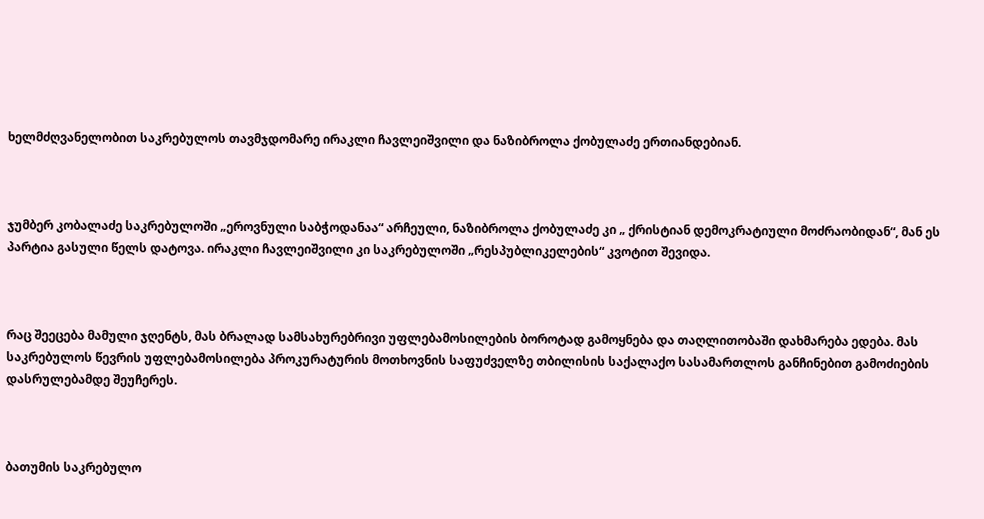ხელმძღვანელობით საკრებულოს თავმჯდომარე ირაკლი ჩავლეიშვილი და ნაზიბროლა ქობულაძე ერთიანდებიან.



ჯუმბერ კობალაძე საკრებულოში „ეროვნული საბჭოდანაა“ არჩეული, ნაზიბროლა ქობულაძე კი „ ქრისტიან დემოკრატიული მოძრაობიდან“, მან ეს პარტია გასული წელს დატოვა. ირაკლი ჩავლეიშვილი კი საკრებულოში „რესპუბლიკელების“ კვოტით შევიდა.



რაც შეეცება მამული ჯღენტს, მას ბრალად სამსახურებრივი უფლებამოსილების ბოროტად გამოყნება და თაღლითობაში დახმარება ედება. მას საკრებულოს წევრის უფლებამოსილება პროკურატურის მოთხოვნის საფუძველზე თბილისის საქალაქო სასამართლოს განჩინებით გამოძიების დასრულებამდე შეუჩერეს.



ბათუმის საკრებულო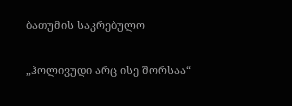ბათუმის საკრებულო

„ჰოლივუდი არც ისე შორსაა“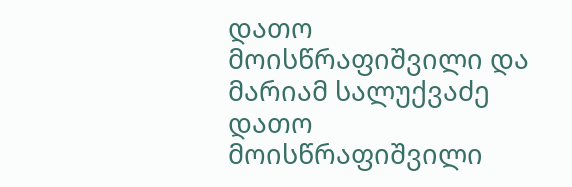დათო მოისწრაფიშვილი და მარიამ სალუქვაძე
დათო მოისწრაფიშვილი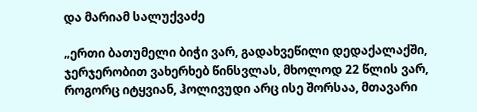და მარიამ სალუქვაძე

„ერთი ბათუმელი ბიჭი ვარ, გადახვეწილი დედაქალაქში, ჯერჯერობით ვახერხებ წინსვლას, მხოლოდ 22 წლის ვარ, როგორც იტყვიან, ჰოლივუდი არც ისე შორსაა, მთავარი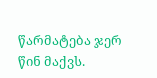წარმატება ჯერ წინ მაქვს.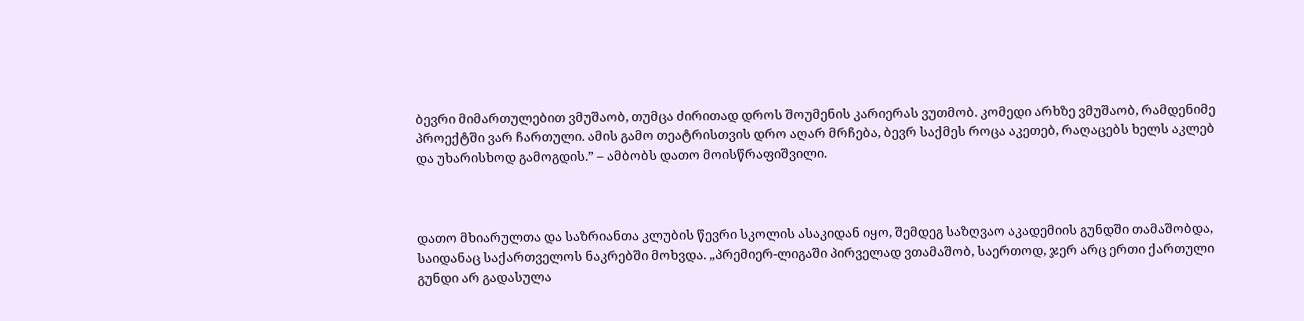ბევრი მიმართულებით ვმუშაობ, თუმცა ძირითად დროს შოუმენის კარიერას ვუთმობ. კომედი არხზე ვმუშაობ, რამდენიმე პროექტში ვარ ჩართული. ამის გამო თეატრისთვის დრო აღარ მრჩება, ბევრ საქმეს როცა აკეთებ, რაღაცებს ხელს აკლებ და უხარისხოდ გამოგდის.” – ამბობს დათო მოისწრაფიშვილი.



დათო მხიარულთა და საზრიანთა კლუბის წევრი სკოლის ასაკიდან იყო, შემდეგ საზღვაო აკადემიის გუნდში თამაშობდა, საიდანაც საქართველოს ნაკრებში მოხვდა. „პრემიერ-ლიგაში პირველად ვთამაშობ, საერთოდ, ჯერ არც ერთი ქართული გუნდი არ გადასულა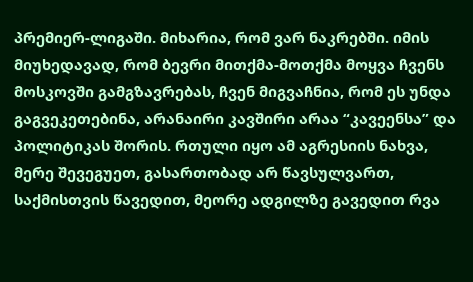პრემიერ-ლიგაში. მიხარია, რომ ვარ ნაკრებში. იმის მიუხედავად, რომ ბევრი მითქმა-მოთქმა მოყვა ჩვენს მოსკოვში გამგზავრებას, ჩვენ მიგვაჩნია, რომ ეს უნდა გაგვეკეთებინა, არანაირი კავშირი არაა “კავეენსა” და პოლიტიკას შორის. რთული იყო ამ აგრესიის ნახვა, მერე შევეგუეთ, გასართობად არ წავსულვართ, საქმისთვის წავედით, მეორე ადგილზე გავედით რვა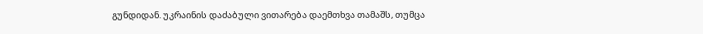გუნდიდან. უკრაინის დაძაბული ვითარება დაემთხვა თამაშს, თუმცა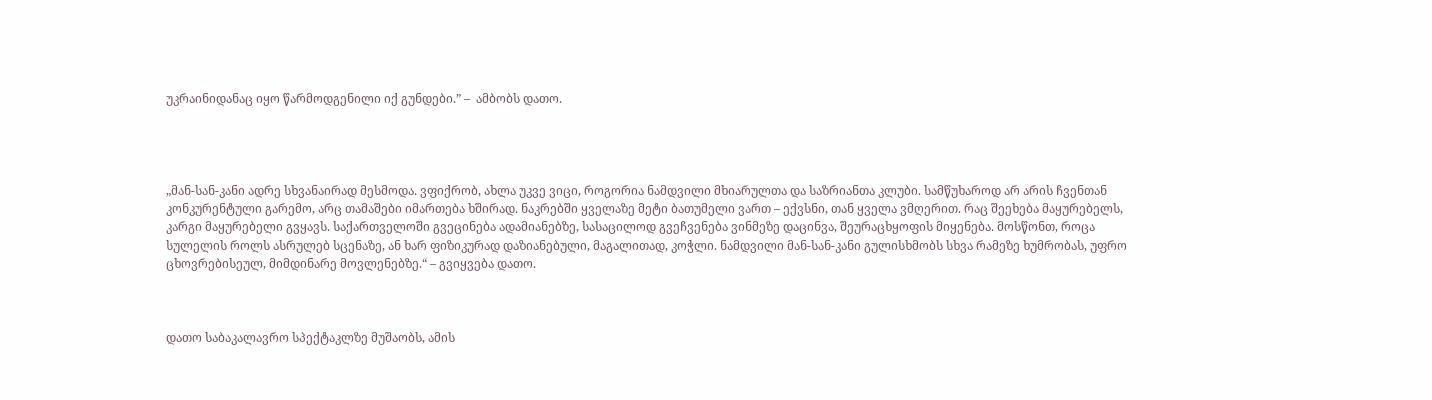უკრაინიდანაც იყო წარმოდგენილი იქ გუნდები.” –  ამბობს დათო.




„მან-სან-კანი ადრე სხვანაირად მესმოდა. ვფიქრობ, ახლა უკვე ვიცი, როგორია ნამდვილი მხიარულთა და საზრიანთა კლუბი. სამწუხაროდ არ არის ჩვენთან კონკურენტული გარემო, არც თამაშები იმართება ხშირად. ნაკრებში ყველაზე მეტი ბათუმელი ვართ – ექვსნი, თან ყველა ვმღერით. რაც შეეხება მაყურებელს, კარგი მაყურებელი გვყავს. საქართველოში გვეცინება ადამიანებზე, სასაცილოდ გვეჩვენება ვინმეზე დაცინვა, შეურაცხყოფის მიყენება. მოსწონთ, როცა სულელის როლს ასრულებ სცენაზე, ან ხარ ფიზიკურად დაზიანებული, მაგალითად, კოჭლი. ნამდვილი მან-სან-კანი გულისხმობს სხვა რამეზე ხუმრობას, უფრო ცხოვრებისეულ, მიმდინარე მოვლენებზე.“ – გვიყვება დათო.



დათო საბაკალავრო სპექტაკლზე მუშაობს, ამის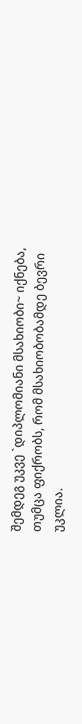შემდეგ უკვე `დიპლომიანი მსახიობი~ იქნება, თუმცა ფიქრობს, რომ მსახიობობამდე ბევრი უკლია.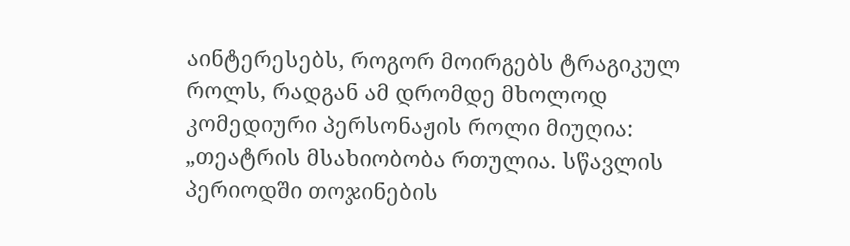აინტერესებს, როგორ მოირგებს ტრაგიკულ როლს, რადგან ამ დრომდე მხოლოდ კომედიური პერსონაჟის როლი მიუღია: „თეატრის მსახიობობა რთულია. სწავლის პერიოდში თოჯინების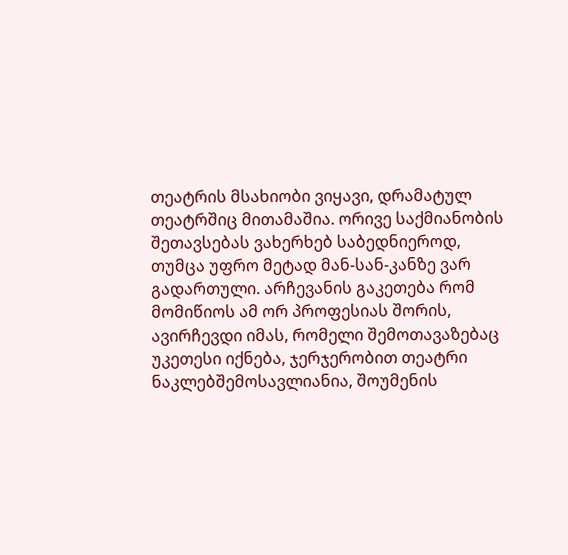თეატრის მსახიობი ვიყავი, დრამატულ თეატრშიც მითამაშია. ორივე საქმიანობის შეთავსებას ვახერხებ საბედნიეროდ, თუმცა უფრო მეტად მან-სან-კანზე ვარ გადართული. არჩევანის გაკეთება რომ მომიწიოს ამ ორ პროფესიას შორის, ავირჩევდი იმას, რომელი შემოთავაზებაც უკეთესი იქნება, ჯერჯერობით თეატრი ნაკლებშემოსავლიანია, შოუმენის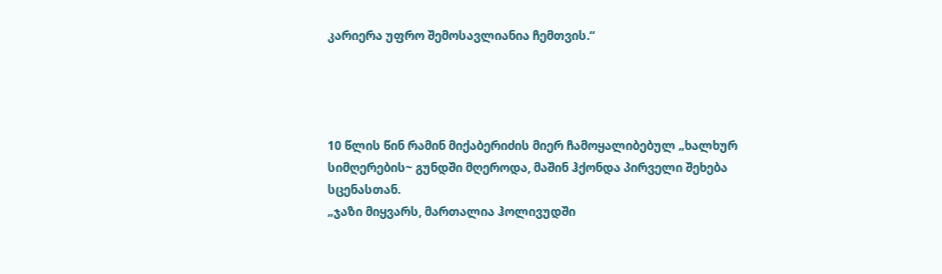კარიერა უფრო შემოსავლიანია ჩემთვის.“




10 წლის წინ რამინ მიქაბერიძის მიერ ჩამოყალიბებულ „ხალხურ სიმღერების~ გუნდში მღეროდა, მაშინ ჰქონდა პირველი შეხება სცენასთან.
„ჯაზი მიყვარს, მართალია ჰოლივუდში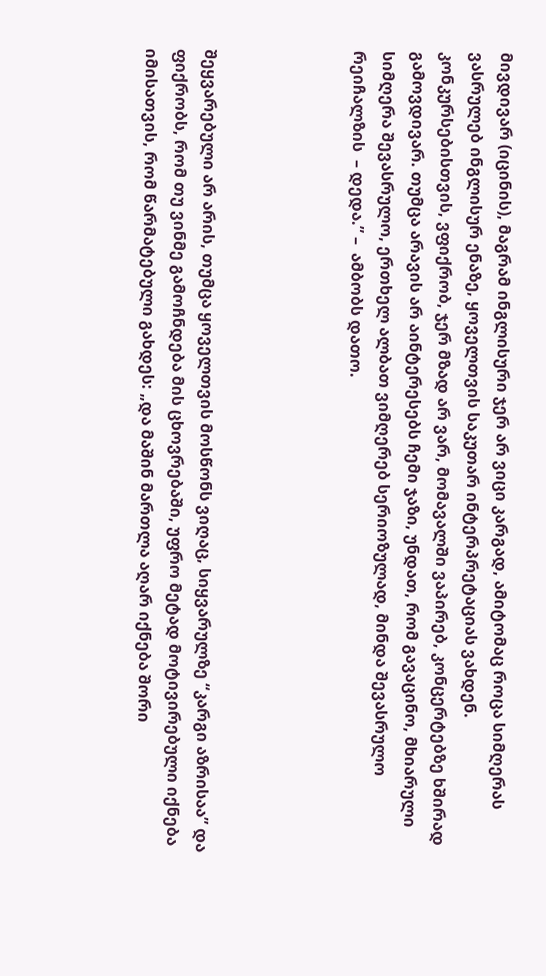მივდივარ (იცინის), მაგრამ ინგლისური ჯერ არ ვიცი კარგად, ამიტომაც როცა სიმღერას ვასრულებ ინგლისურ ენაზე, ყოველთვის საკუთარ ინტერპრეტაციას ვახდენ. კონკურსებისთვის, ვფიქრობ, ჯერ მზად არ ვარ, მომავალში ვაპირებ, კონცერტებზე ხშირად გამოვდივარ. თუმცა არავის არ აინტერესებს ჩემი ჯაზი, უნდათ, რომ გავაცინო, მხიარული სიმღერა შევასრულო, ერთხელ ალბათ ვიმღერებ სერიოზულად, მინდა შევასრულო რეიჩალზის  – დედა.” –  ამბობს დათო.




შეყვარებული არ არის, თუმცა ყოველთვის მოსწონს ვიღაც, სიყვარულზე “კარგი აზრისაა” და ფიქრობს, რომ თუ ვინმე გამოჩნდება მის ცხოვრებაში, უფრო მეტად მოტივირებული იქნება იმისათვის, რომ წარმატებული გახდეს: „და მაშინ მართლა აღარ იქნება შორი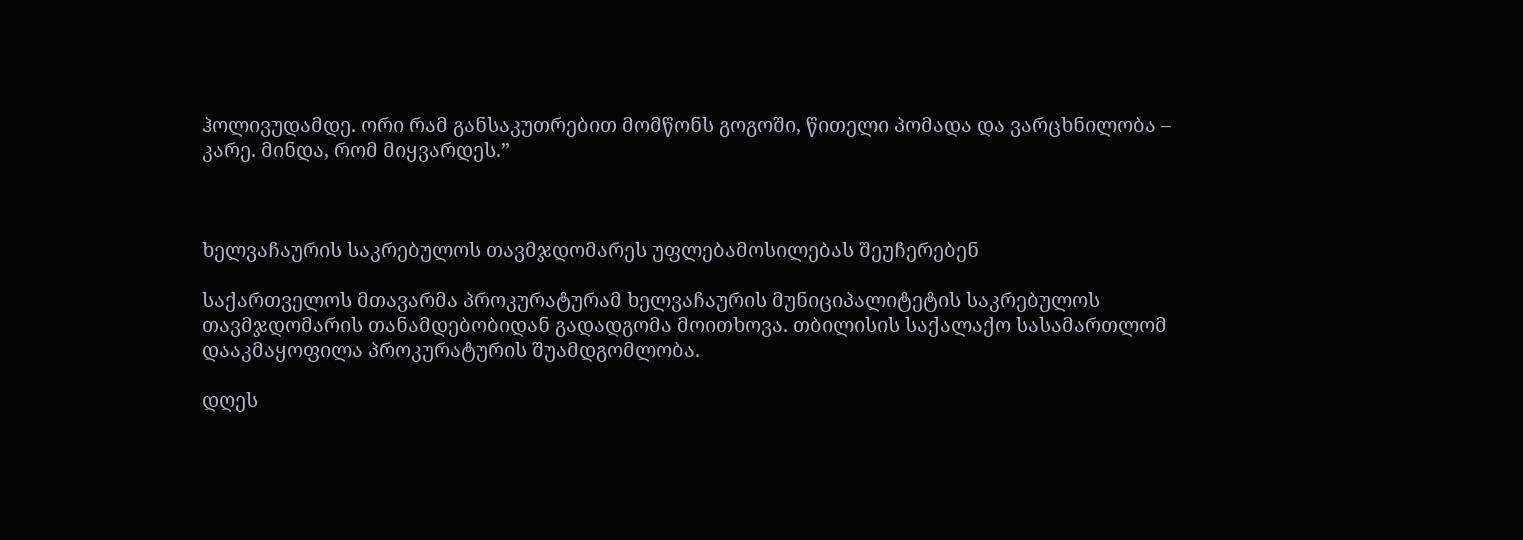ჰოლივუდამდე. ორი რამ განსაკუთრებით მომწონს გოგოში, წითელი პომადა და ვარცხნილობა – კარე. მინდა, რომ მიყვარდეს.”



ხელვაჩაურის საკრებულოს თავმჯდომარეს უფლებამოსილებას შეუჩერებენ

საქართველოს მთავარმა პროკურატურამ ხელვაჩაურის მუნიციპალიტეტის საკრებულოს თავმჯდომარის თანამდებობიდან გადადგომა მოითხოვა. თბილისის საქალაქო სასამართლომ დააკმაყოფილა პროკურატურის შუამდგომლობა.

დღეს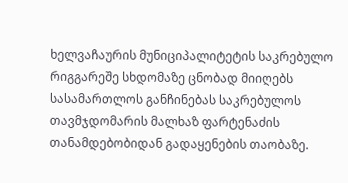ხელვაჩაურის მუნიციპალიტეტის საკრებულო რიგგარეშე სხდომაზე ცნობად მიიღებს სასამართლოს განჩინებას საკრებულოს თავმჯდომარის მალხაზ ფარტენაძის თანამდებობიდან გადაყენების თაობაზე.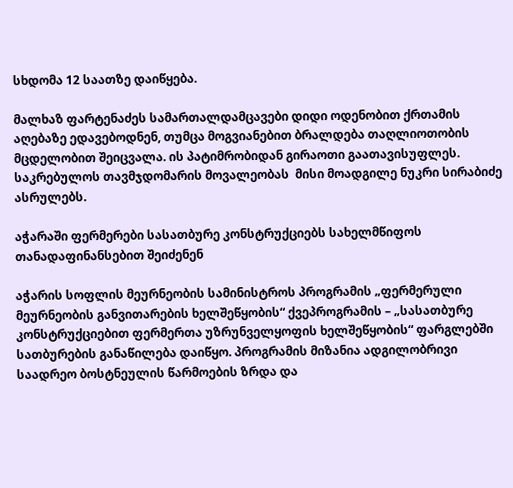სხდომა 12 საათზე დაიწყება.

მალხაზ ფარტენაძეს სამართალდამცავები დიდი ოდენობით ქრთამის აღებაზე ედავებოდნენ, თუმცა მოგვიანებით ბრალდება თაღლიოთობის მცდელობით შეიცვალა. ის პატიმრობიდან გირაოთი გაათავისუფლეს. საკრებულოს თავმჯდომარის მოვალეობას  მისი მოადგილე ნუკრი სირაბიძე ასრულებს.

აჭარაში ფერმერები სასათბურე კონსტრუქციებს სახელმწიფოს თანადაფინანსებით შეიძენენ

აჭარის სოფლის მეურნეობის სამინისტროს პროგრამის „ფერმერული მეურნეობის განვითარების ხელშეწყობის“ ქვეპროგრამის – „სასათბურე კონსტრუქციებით ფერმერთა უზრუნველყოფის ხელშეწყობის“ ფარგლებში სათბურების განაწილება დაიწყო. პროგრამის მიზანია ადგილობრივი საადრეო ბოსტნეულის წარმოების ზრდა და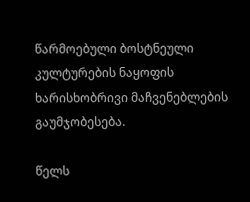წარმოებული ბოსტნეული კულტურების ნაყოფის ხარისხობრივი მაჩვენებლების გაუმჯობესება.

წელს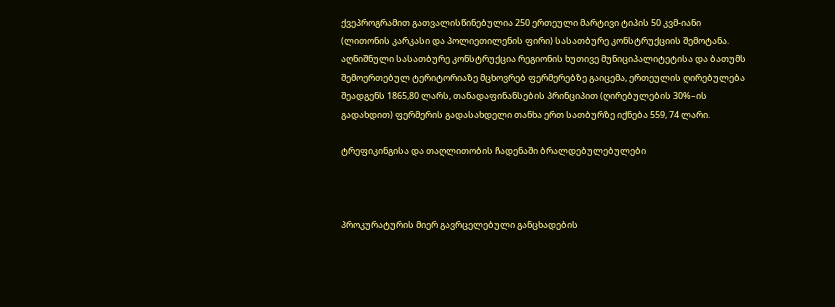ქვეპროგრამით გათვალისწინებულია 250 ერთეული მარტივი ტიპის 50 კვმ-იანი (ლითონის კარკასი და პოლიეთილენის ფირი) სასათბურე კონსტრუქციის შემოტანა. აღნიშნული სასათბურე კონსტრუქცია რეგიონის ხუთივე მუნიციპალიტეტისა და ბათუმს შემოერთებულ ტერიტორიაზე მცხოვრებ ფერმერებზე გაიცემა, ერთეულის ღირებულება შეადგენს 1865,80 ლარს, თანადაფინანსების პრინციპით (ღირებულების 30%–ის გადახდით) ფერმერის გადასახდელი თანხა ერთ სათბურზე იქნება 559, 74 ლარი.

ტრეფიკინგისა და თაღლითობის ჩადენაში ბრალდებულებულები



პროკურატურის მიერ გავრცელებული განცხადების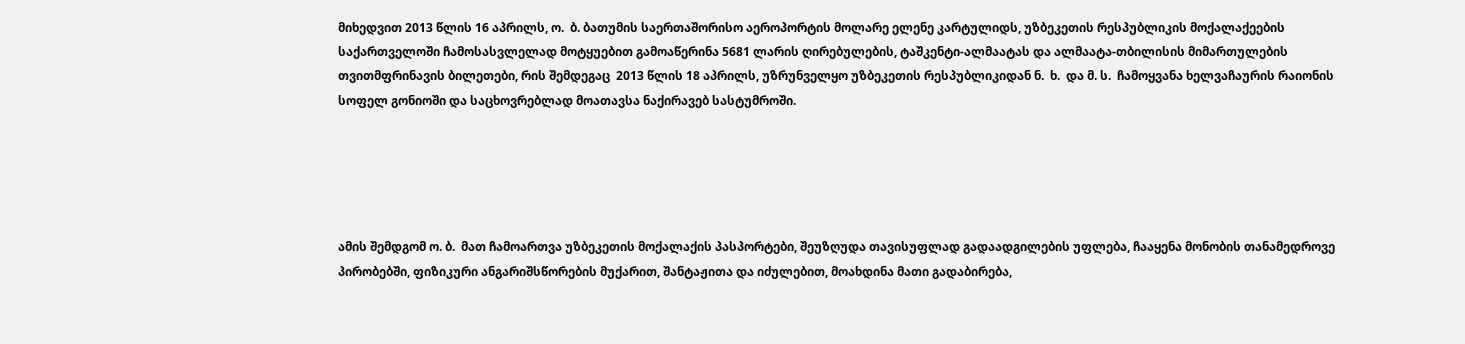მიხედვით 2013 წლის 16 აპრილს, ო.  ბ. ბათუმის საერთაშორისო აეროპორტის მოლარე ელენე კარტულიდს, უზბეკეთის რესპუბლიკის მოქალაქეების საქართველოში ჩამოსასვლელად მოტყუებით გამოაწერინა 5681 ლარის ღირებულების, ტაშკენტი-ალმაატას და ალმაატა-თბილისის მიმართულების თვითმფრინავის ბილეთები, რის შემდეგაც  2013 წლის 18 აპრილს, უზრუნველყო უზბეკეთის რესპუბლიკიდან ნ.  ხ.  და მ. ს.  ჩამოყვანა ხელვაჩაურის რაიონის სოფელ გონიოში და საცხოვრებლად მოათავსა ნაქირავებ სასტუმროში.





ამის შემდგომ ო. ბ.  მათ ჩამოართვა უზბეკეთის მოქალაქის პასპორტები, შეუზღუდა თავისუფლად გადაადგილების უფლება, ჩააყენა მონობის თანამედროვე პირობებში, ფიზიკური ანგარიშსწორების მუქარით, შანტაჟითა და იძულებით, მოახდინა მათი გადაბირება,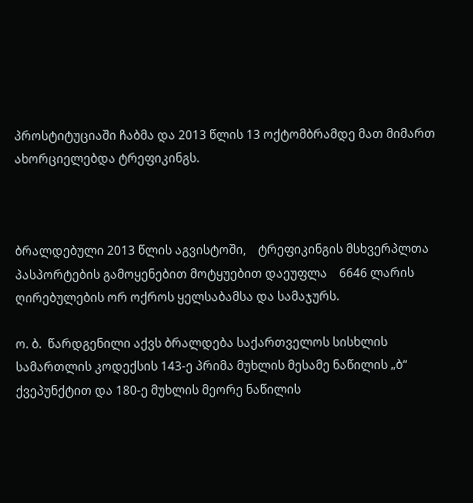პროსტიტუციაში ჩაბმა და 2013 წლის 13 ოქტომბრამდე მათ მიმართ ახორციელებდა ტრეფიკინგს.



ბრალდებული 2013 წლის აგვისტოში,    ტრეფიკინგის მსხვერპლთა პასპორტების გამოყენებით მოტყუებით დაეუფლა    6646 ლარის ღირებულების ორ ოქროს ყელსაბამსა და სამაჯურს.

ო. ბ.  წარდგენილი აქვს ბრალდება საქართველოს სისხლის სამართლის კოდექსის 143-ე პრიმა მუხლის მესამე ნაწილის „ბ“ ქვეპუნქტით და 180-ე მუხლის მეორე ნაწილის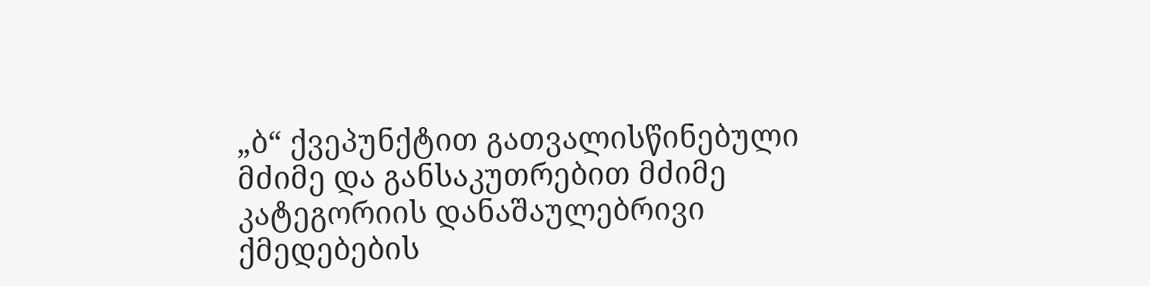„ბ“ ქვეპუნქტით გათვალისწინებული მძიმე და განსაკუთრებით მძიმე კატეგორიის დანაშაულებრივი ქმედებების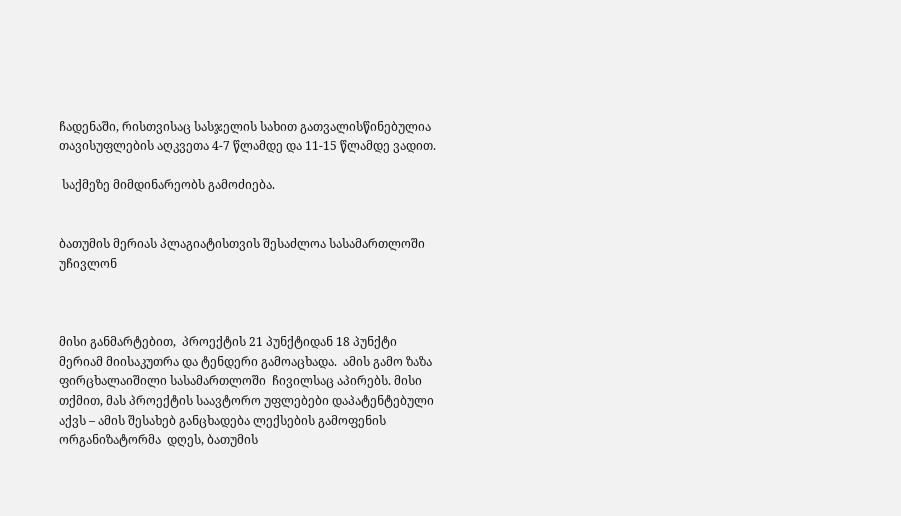ჩადენაში, რისთვისაც სასჯელის სახით გათვალისწინებულია თავისუფლების აღკვეთა 4-7 წლამდე და 11-15 წლამდე ვადით.

 საქმეზე მიმდინარეობს გამოძიება.


ბათუმის მერიას პლაგიატისთვის შესაძლოა სასამართლოში უჩივლონ



მისი განმარტებით,  პროექტის 21 პუნქტიდან 18 პუნქტი მერიამ მიისაკუთრა და ტენდერი გამოაცხადა.  ამის გამო ზაზა ფირცხალაიშილი სასამართლოში  ჩივილსაც აპირებს. მისი თქმით, მას პროექტის საავტორო უფლებები დაპატენტებული აქვს – ამის შესახებ განცხადება ლექსების გამოფენის ორგანიზატორმა  დღეს, ბათუმის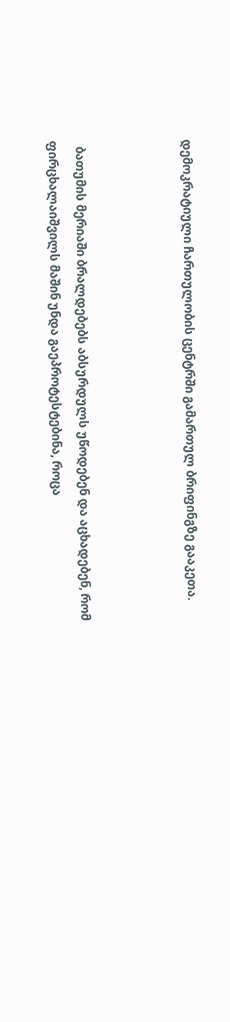დემოკრატიული ჩართულობის ცენტრში გამართულ ბრიფინგზე გააკეთა.



  ბათუმის მერიაში ბრალდებებს აბსურდულს უწოდებენ და აცხადებენ, რომ ფირცხალაიშვილს მაშინ უნდა გაეპროტესტებინა, როცა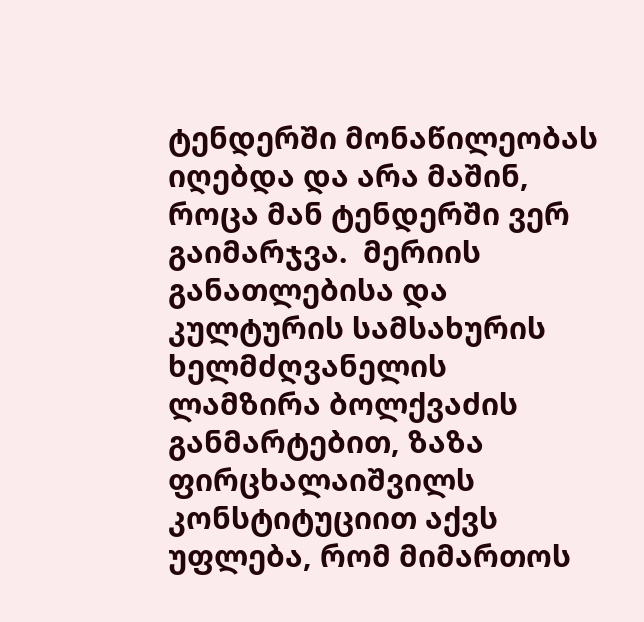ტენდერში მონაწილეობას იღებდა და არა მაშინ, როცა მან ტენდერში ვერ გაიმარჯვა.  მერიის  განათლებისა და  კულტურის სამსახურის ხელმძღვანელის ლამზირა ბოლქვაძის განმარტებით, ზაზა ფირცხალაიშვილს კონსტიტუციით აქვს უფლება, რომ მიმართოს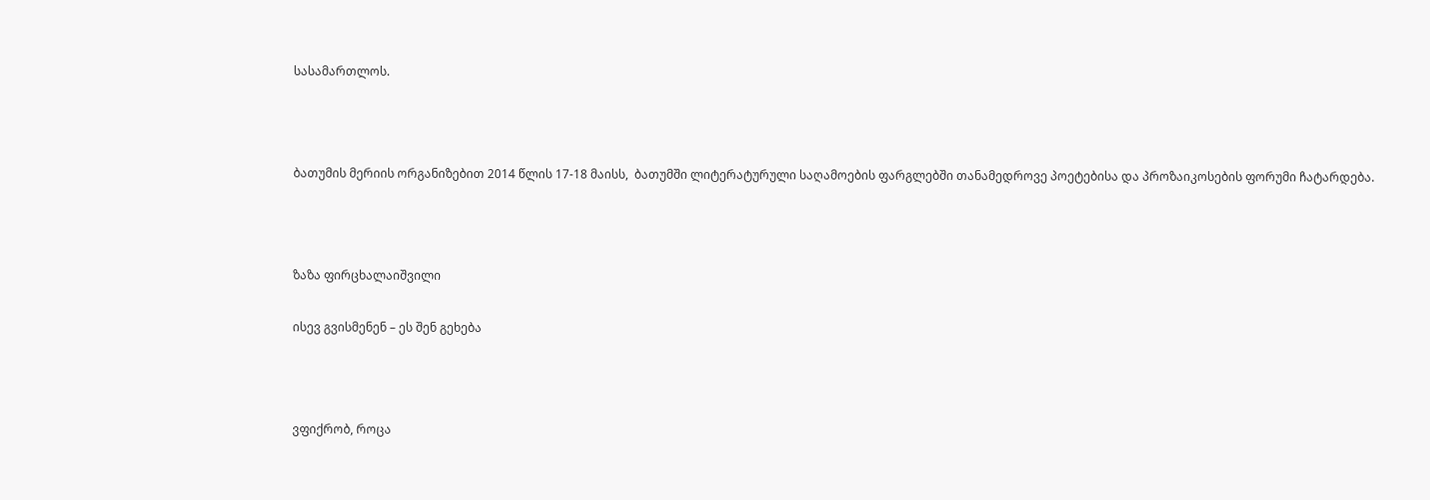სასამართლოს.



ბათუმის მერიის ორგანიზებით 2014 წლის 17-18 მაისს,  ბათუმში ლიტერატურული საღამოების ფარგლებში თანამედროვე პოეტებისა და პროზაიკოსების ფორუმი ჩატარდება.



ზაზა ფირცხალაიშვილი

ისევ გვისმენენ – ეს შენ გეხება



ვფიქრობ, როცა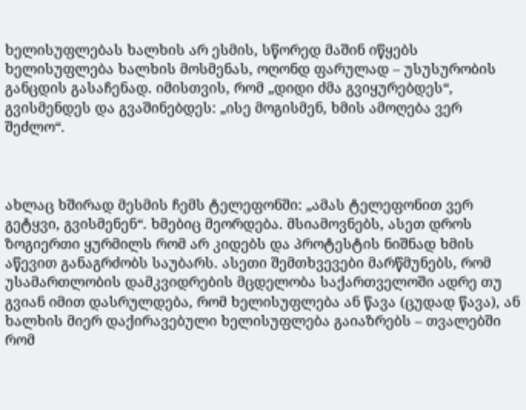ხელისუფლებას ხალხის არ ესმის, სწორედ მაშინ იწყებს ხელისუფლება ხალხის მოსმენას, ოღონდ ფარულად – უსუსურობის განცდის გასაჩენად. იმისთვის, რომ „დიდი ძმა გვიყურებდეს“, გვისმენდეს და გვაშინებდეს: „ისე მოგისმენ, ხმის ამოღება ვერ შეძლო“.



ახლაც ხშირად მესმის ჩემს ტელეფონში: „ამას ტელეფონით ვერ გეტყვი, გვისმენენ“. ხმებიც მეორდება. მსიამოვნებს, ასეთ დროს ზოგიერთი ყურმილს რომ არ კიდებს და პროტესტის ნიშნად ხმის აწევით განაგრძობს საუბარს. ასეთი შემთხვევები მარწმუნებს, რომ უსამართლობის დამკვიდრების მცდელობა საქართველოში ადრე თუ გვიან იმით დასრულდება, რომ ხელისუფლება ან წავა (ცუდად წავა), ან ხალხის მიერ დაქირავებული ხელისუფლება გაიაზრებს – თვალებში რომ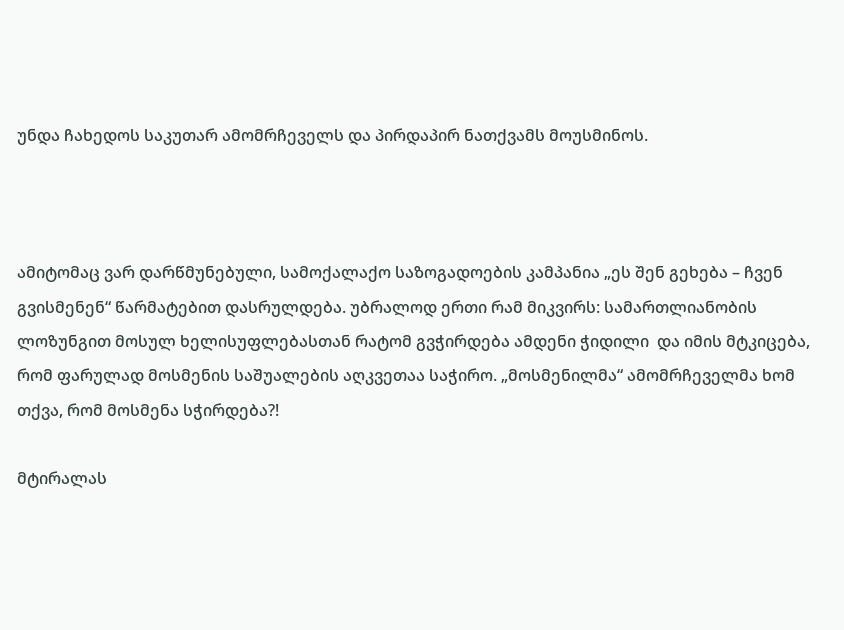უნდა ჩახედოს საკუთარ ამომრჩეველს და პირდაპირ ნათქვამს მოუსმინოს.



ამიტომაც ვარ დარწმუნებული, სამოქალაქო საზოგადოების კამპანია „ეს შენ გეხება – ჩვენ გვისმენენ“ წარმატებით დასრულდება. უბრალოდ ერთი რამ მიკვირს: სამართლიანობის ლოზუნგით მოსულ ხელისუფლებასთან რატომ გვჭირდება ამდენი ჭიდილი  და იმის მტკიცება, რომ ფარულად მოსმენის საშუალების აღკვეთაა საჭირო. „მოსმენილმა“ ამომრჩეველმა ხომ თქვა, რომ მოსმენა სჭირდება?!

მტირალას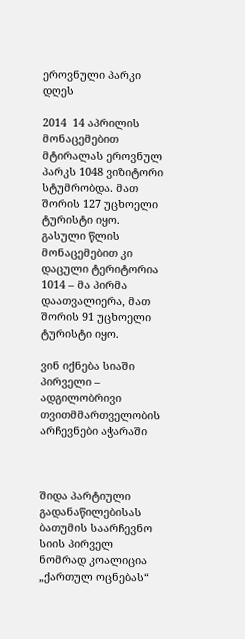ეროვნული პარკი დღეს

2014  14 აპრილის მონაცემებით  მტირალას ეროვნულ პარკს 1048 ვიზიტორი სტუმრობდა. მათ შორის 127 უცხოელი ტურისტი იყო. გასული წლის მონაცემებით კი დაცული ტერიტორია 1014 – მა პირმა დაათვალიერა, მათ შორის 91 უცხოელი ტურისტი იყო.

ვინ იქნება სიაში პირველი – ადგილობრივი თვითმმართველობის არჩევნები აჭარაში



შიდა პარტიული გადანაწილებისას ბათუმის საარჩევნო სიის პირველ ნომრად კოალიცია „ქართულ ოცნებას“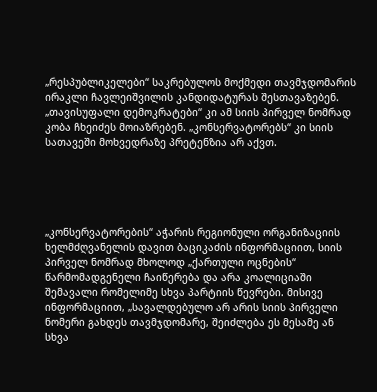„რესპუბლიკელები“ საკრებულოს მოქმედი თავმჯდომარის ირაკლი ჩავლეიშვილის კანდიდატურას შესთავაზებენ. „თავისუფალი დემოკრატები“ კი ამ სიის პირველ ნომრად კობა ჩხეიძეს მოიაზრებენ. „კონსერვატორებს“ კი სიის სათავეში მოხვედრაზე პრეტენზია არ აქვთ.





„კონსერვატორების“ აჭარის რეგიონული ორგანიზაციის ხელმძღვანელის დავით ბაციკაძის ინფორმაციით, სიის პირველ ნომრად მხოლოდ „ქართული ოცნების“ წარმომადგენელი ჩაიწერება და არა კოალიციაში შემავალი რომელიმე სხვა პარტიის წევრები. მისივე ინფორმაციით, „სავალდებულო არ არის სიის პირველი ნომერი გახდეს თავმჯდომარე, შეიძლება ეს მესამე ან სხვა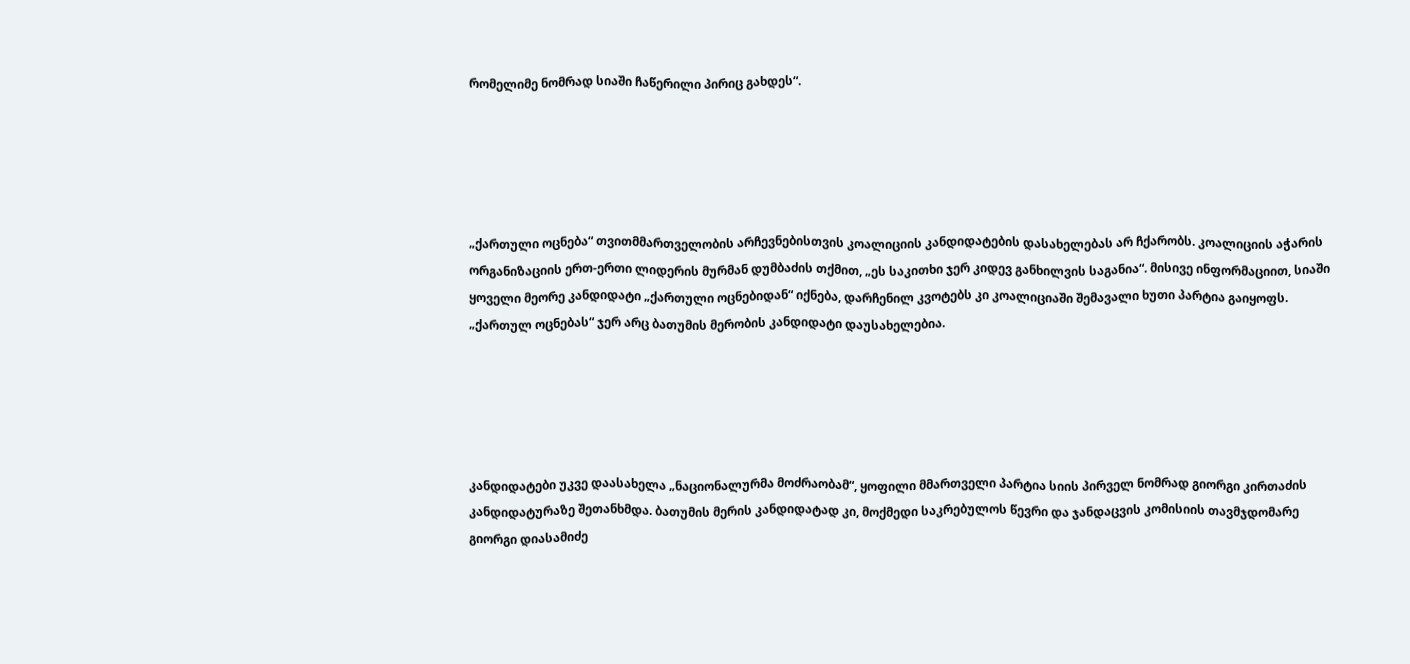რომელიმე ნომრად სიაში ჩაწერილი პირიც გახდეს“.





„ქართული ოცნება“ თვითმმართველობის არჩევნებისთვის კოალიციის კანდიდატების დასახელებას არ ჩქარობს. კოალიციის აჭარის ორგანიზაციის ერთ-ერთი ლიდერის მურმან დუმბაძის თქმით, „ეს საკითხი ჯერ კიდევ განხილვის საგანია“. მისივე ინფორმაციით, სიაში ყოველი მეორე კანდიდატი „ქართული ოცნებიდან“ იქნება, დარჩენილ კვოტებს კი კოალიციაში შემავალი ხუთი პარტია გაიყოფს. „ქართულ ოცნებას“ ჯერ არც ბათუმის მერობის კანდიდატი დაუსახელებია.





კანდიდატები უკვე დაასახელა „ნაციონალურმა მოძრაობამ“, ყოფილი მმართველი პარტია სიის პირველ ნომრად გიორგი კირთაძის კანდიდატურაზე შეთანხმდა. ბათუმის მერის კანდიდატად კი, მოქმედი საკრებულოს წევრი და ჯანდაცვის კომისიის თავმჯდომარე გიორგი დიასამიძე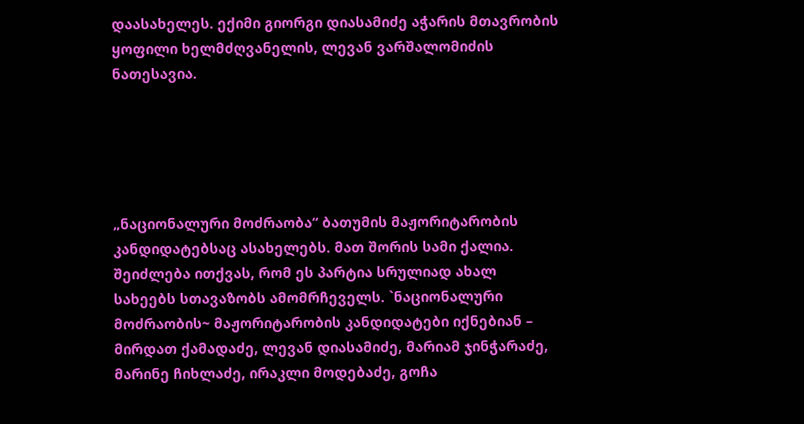დაასახელეს. ექიმი გიორგი დიასამიძე აჭარის მთავრობის ყოფილი ხელმძღვანელის, ლევან ვარშალომიძის ნათესავია.





„ნაციონალური მოძრაობა“ ბათუმის მაჟორიტარობის კანდიდატებსაც ასახელებს. მათ შორის სამი ქალია. შეიძლება ითქვას, რომ ეს პარტია სრულიად ახალ სახეებს სთავაზობს ამომრჩეველს. `ნაციონალური მოძრაობის~ მაჟორიტარობის კანდიდატები იქნებიან –  მირდათ ქამადაძე, ლევან დიასამიძე, მარიამ ჯინჭარაძე, მარინე ჩიხლაძე, ირაკლი მოდებაძე, გოჩა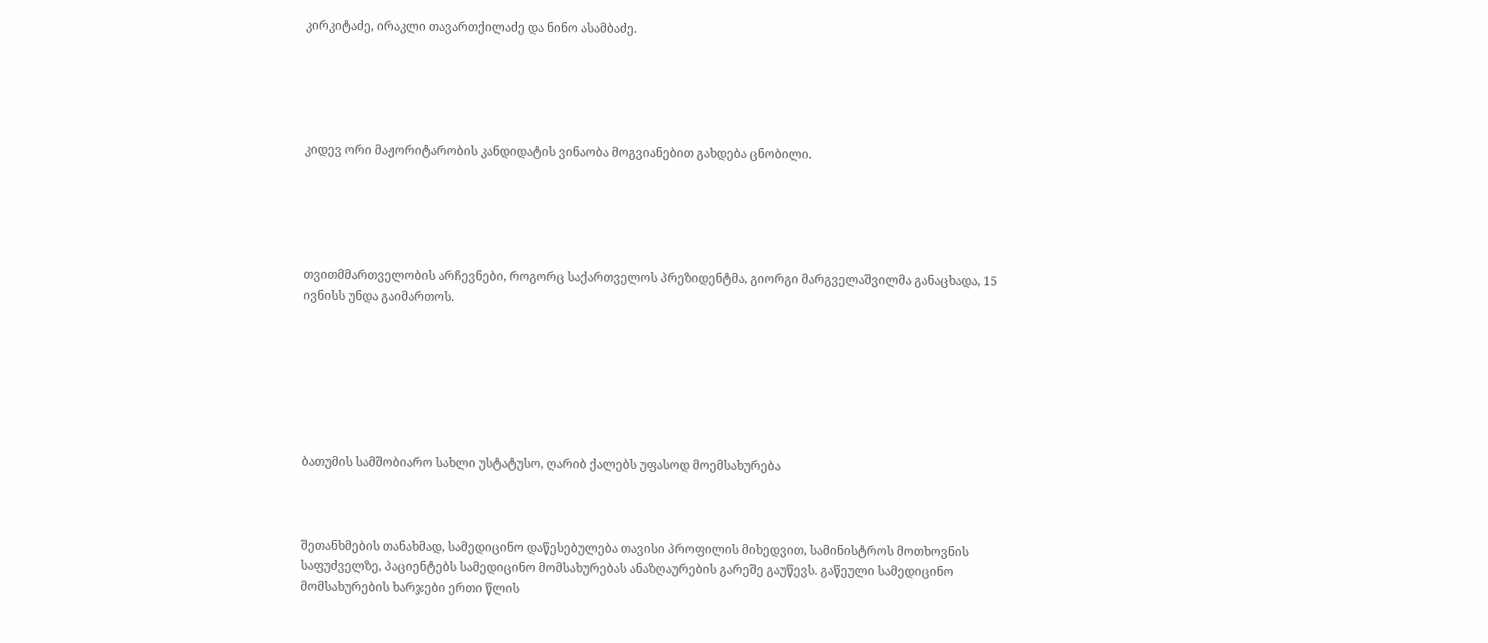კირკიტაძე, ირაკლი თავართქილაძე და ნინო ასამბაძე.





კიდევ ორი მაჟორიტარობის კანდიდატის ვინაობა მოგვიანებით გახდება ცნობილი.





თვითმმართველობის არჩევნები, როგორც საქართველოს პრეზიდენტმა, გიორგი მარგველაშვილმა განაცხადა, 15 ივნისს უნდა გაიმართოს.







ბათუმის სამშობიარო სახლი უსტატუსო, ღარიბ ქალებს უფასოდ მოემსახურება



შეთანხმების თანახმად, სამედიცინო დაწესებულება თავისი პროფილის მიხედვით, სამინისტროს მოთხოვნის საფუძველზე, პაციენტებს სამედიცინო მომსახურებას ანაზღაურების გარეშე გაუწევს. გაწეული სამედიცინო მომსახურების ხარჯები ერთი წლის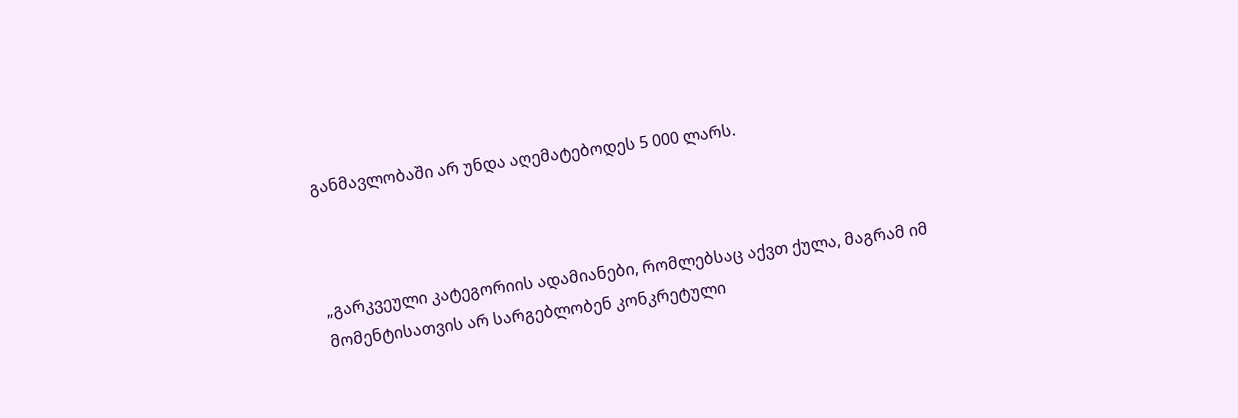განმავლობაში არ უნდა აღემატებოდეს 5 000 ლარს.



„გარკვეული კატეგორიის ადამიანები, რომლებსაც აქვთ ქულა, მაგრამ იმ მომენტისათვის არ სარგებლობენ კონკრეტული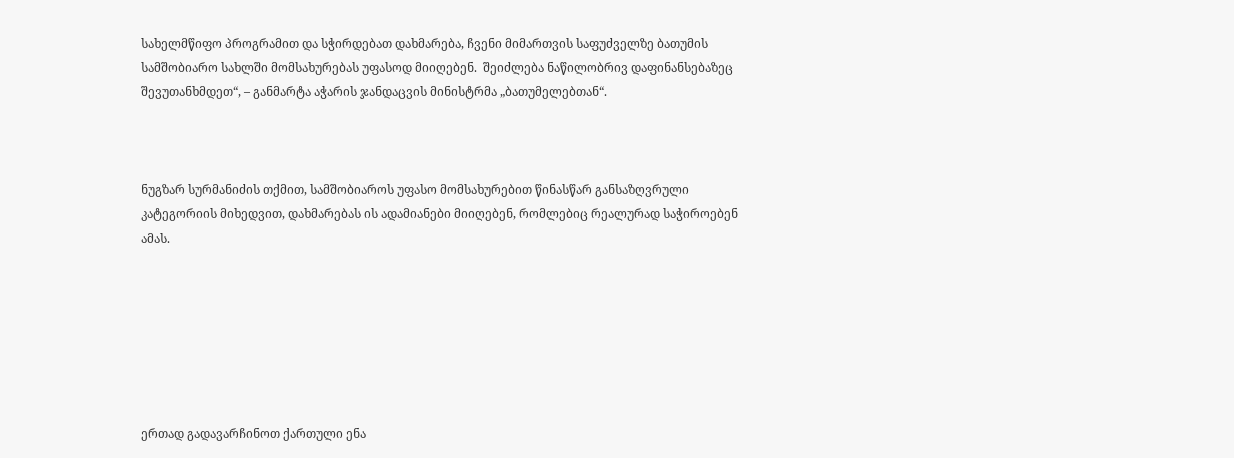სახელმწიფო პროგრამით და სჭირდებათ დახმარება, ჩვენი მიმართვის საფუძველზე ბათუმის სამშობიარო სახლში მომსახურებას უფასოდ მიიღებენ.  შეიძლება ნაწილობრივ დაფინანსებაზეც შევუთანხმდეთ“, – განმარტა აჭარის ჯანდაცვის მინისტრმა „ბათუმელებთან“.



ნუგზარ სურმანიძის თქმით, სამშობიაროს უფასო მომსახურებით წინასწარ განსაზღვრული კატეგორიის მიხედვით, დახმარებას ის ადამიანები მიიღებენ, რომლებიც რეალურად საჭიროებენ ამას.







ერთად გადავარჩინოთ ქართული ენა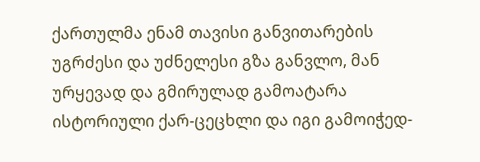ქართულმა ენამ თავისი განვითარების უგრძესი და უძნელესი გზა განვლო, მან ურყევად და გმირულად გამოატარა ისტორიული ქარ-ცეცხლი და იგი გამოიჭედ-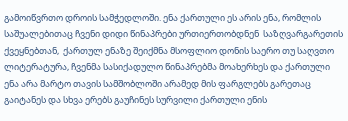გამოიწვრთო დროის სამჭედლოში. ენა ქართული ეს არის ენა, რომლის საშუალებითაც ჩვენი დიდი წინაპრები ურთიერთობდნენ  საზღვარგარეთის ქვეყნებთან,  ქართულ ენაზე შეიქმნა მსოფლიო დონის საერო თუ საღვთო ლიტერატურა, ჩვენმა სასიქადულო წინაპრებმა მოახერხეს და ქართული ენა არა მარტო თავის სამშობლოში არამედ მის ფარგლებს გარეთაც გაიტანეს და სხვა ერებს გაუჩინეს სურვილი ქართული ენის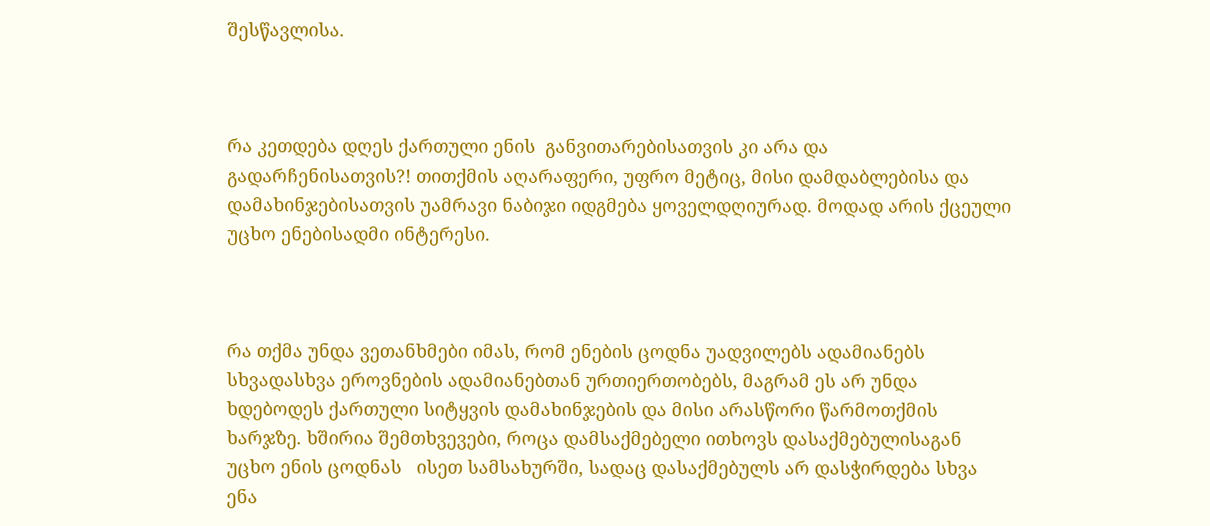შესწავლისა.



რა კეთდება დღეს ქართული ენის  განვითარებისათვის კი არა და გადარჩენისათვის?! თითქმის აღარაფერი, უფრო მეტიც, მისი დამდაბლებისა და დამახინჯებისათვის უამრავი ნაბიჯი იდგმება ყოველდღიურად. მოდად არის ქცეული უცხო ენებისადმი ინტერესი.



რა თქმა უნდა ვეთანხმები იმას, რომ ენების ცოდნა უადვილებს ადამიანებს სხვადასხვა ეროვნების ადამიანებთან ურთიერთობებს, მაგრამ ეს არ უნდა ხდებოდეს ქართული სიტყვის დამახინჯების და მისი არასწორი წარმოთქმის ხარჯზე. ხშირია შემთხვევები, როცა დამსაქმებელი ითხოვს დასაქმებულისაგან უცხო ენის ცოდნას   ისეთ სამსახურში, სადაც დასაქმებულს არ დასჭირდება სხვა ენა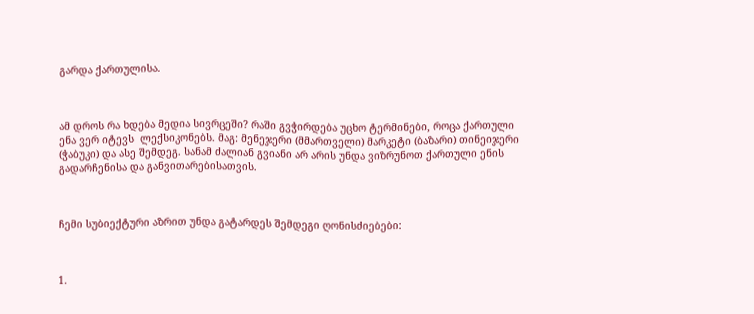გარდა ქართულისა.



ამ დროს რა ხდება მედია სივრცეში? რაში გვჭირდება უცხო ტერმინები, როცა ქართული ენა ვერ იტევს  ლექსიკონებს. მაგ: მენეჯერი (მმართველი) მარკეტი (ბაზარი) თინეიჯერი (ჭაბუკი) და ასე შემდეგ. სანამ ძალიან გვიანი არ არის უნდა ვიზრუნოთ ქართული ენის გადარჩენისა და განვითარებისათვის.



ჩემი სუბიექტური აზრით უნდა გატარდეს შემდეგი ღონისძიებები:



1.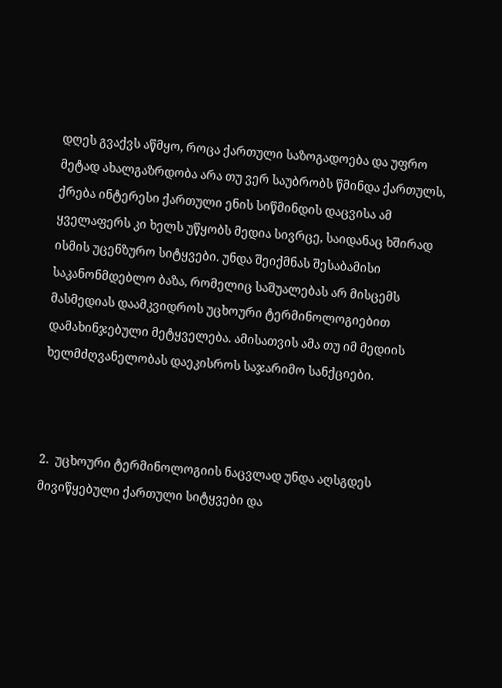დღეს გვაქვს აწმყო, როცა ქართული საზოგადოება და უფრო მეტად ახალგაზრდობა არა თუ ვერ საუბრობს წმინდა ქართულს, ქრება ინტერესი ქართული ენის სიწმინდის დაცვისა ამ ყველაფერს კი ხელს უწყობს მედია სივრცე, საიდანაც ხშირად ისმის უცენზურო სიტყვები. უნდა შეიქმნას შესაბამისი საკანონმდებლო ბაზა, რომელიც საშუალებას არ მისცემს მასმედიას დაამკვიდროს უცხოური ტერმინოლოგიებით დამახინჯებული მეტყველება. ამისათვის ამა თუ იმ მედიის ხელმძღვანელობას დაეკისროს საჯარიმო სანქციები.



2.  უცხოური ტერმინოლოგიის ნაცვლად უნდა აღსგდეს მივიწყებული ქართული სიტყვები და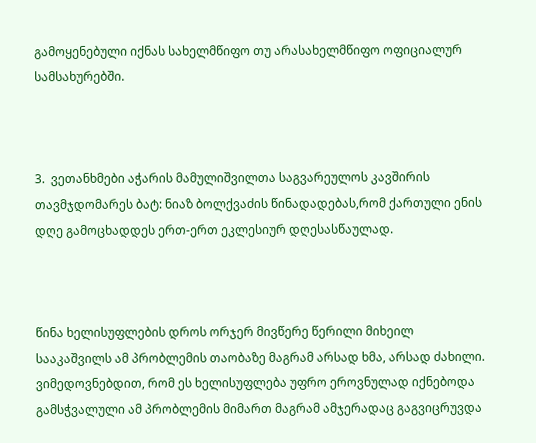გამოყენებული იქნას სახელმწიფო თუ არასახელმწიფო ოფიციალურ სამსახურებში.



3.  ვეთანხმები აჭარის მამულიშვილთა საგვარეულოს კავშირის თავმჯდომარეს ბატ: ნიაზ ბოლქვაძის წინადადებას,რომ ქართული ენის დღე გამოცხადდეს ერთ-ერთ ეკლესიურ დღესასწაულად.



წინა ხელისუფლების დროს ორჯერ მივწერე წერილი მიხეილ სააკაშვილს ამ პრობლემის თაობაზე მაგრამ არსად ხმა, არსად ძახილი. ვიმედოვნებდით, რომ ეს ხელისუფლება უფრო ეროვნულად იქნებოდა გამსჭვალული ამ პრობლემის მიმართ მაგრამ ამჯერადაც გაგვიცრუვდა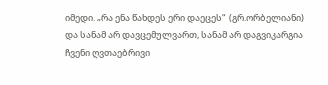იმედი. „რა ენა წახდეს ერი დაეცეს“  (გრ.ორბელიანი) და სანამ არ დავცემულვართ, სანამ არ დაგვიკარგია ჩვენი ღვთაებრივი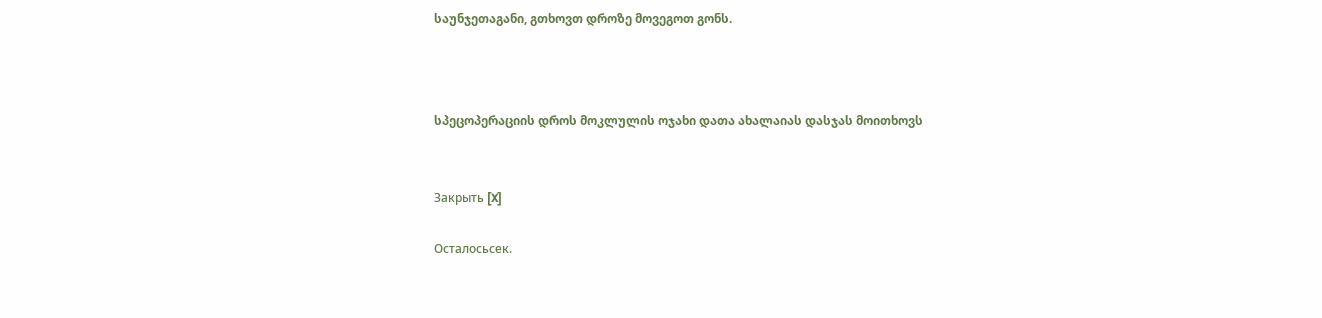საუნჯეთაგანი, გთხოვთ დროზე მოვეგოთ გონს.



სპეცოპერაციის დროს მოკლულის ოჯახი დათა ახალაიას დასჯას მოითხოვს


Закрыть [X]

Осталосьсек.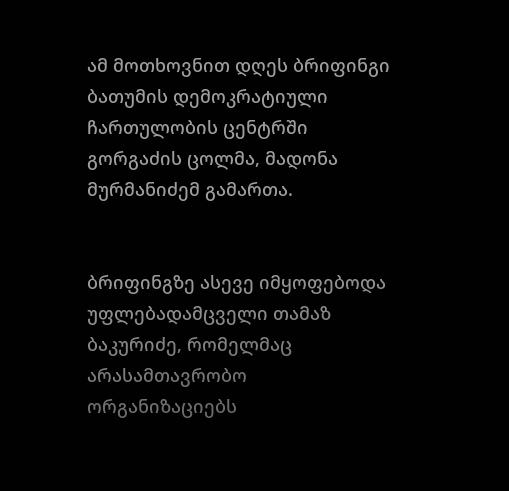ამ მოთხოვნით დღეს ბრიფინგი  ბათუმის დემოკრატიული ჩართულობის ცენტრში გორგაძის ცოლმა, მადონა მურმანიძემ გამართა.


ბრიფინგზე ასევე იმყოფებოდა უფლებადამცველი თამაზ ბაკურიძე, რომელმაც არასამთავრობო ორგანიზაციებს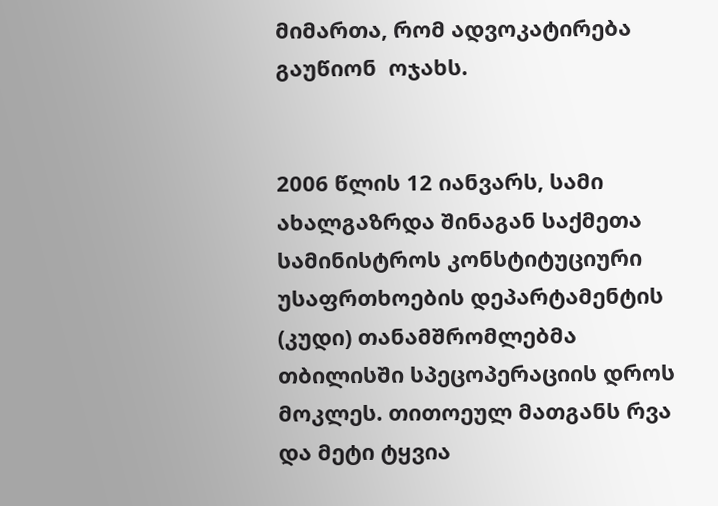მიმართა, რომ ადვოკატირება გაუწიონ  ოჯახს.


2006 წლის 12 იანვარს, სამი ახალგაზრდა შინაგან საქმეთა სამინისტროს კონსტიტუციური უსაფრთხოების დეპარტამენტის (კუდი) თანამშრომლებმა თბილისში სპეცოპერაციის დროს მოკლეს. თითოეულ მათგანს რვა და მეტი ტყვია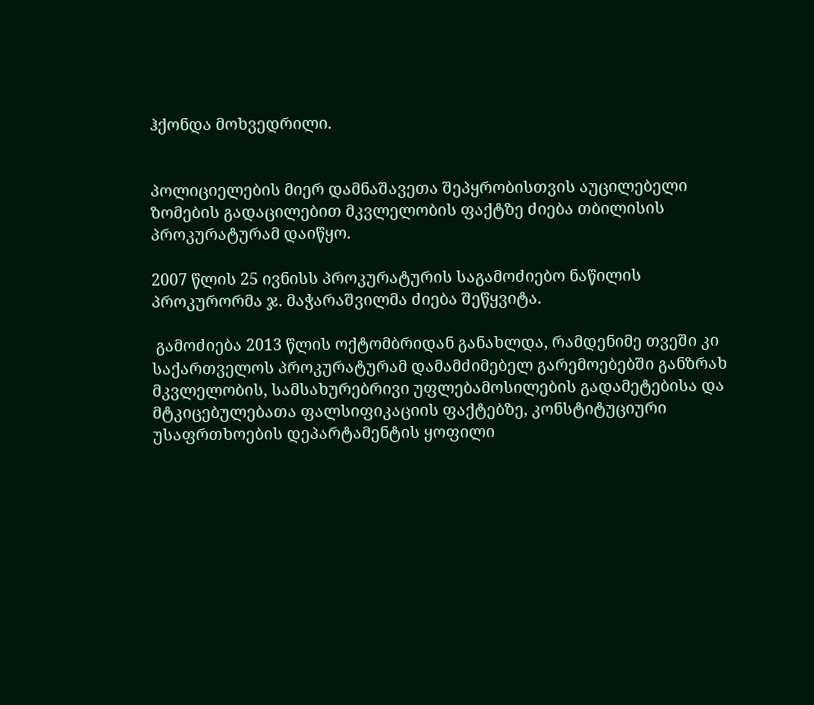ჰქონდა მოხვედრილი.


პოლიციელების მიერ დამნაშავეთა შეპყრობისთვის აუცილებელი ზომების გადაცილებით მკვლელობის ფაქტზე ძიება თბილისის პროკურატურამ დაიწყო.

2007 წლის 25 ივნისს პროკურატურის საგამოძიებო ნაწილის პროკურორმა ჯ. მაჭარაშვილმა ძიება შეწყვიტა.

 გამოძიება 2013 წლის ოქტომბრიდან განახლდა, რამდენიმე თვეში კი საქართველოს პროკურატურამ დამამძიმებელ გარემოებებში განზრახ მკვლელობის, სამსახურებრივი უფლებამოსილების გადამეტებისა და მტკიცებულებათა ფალსიფიკაციის ფაქტებზე, კონსტიტუციური უსაფრთხოების დეპარტამენტის ყოფილი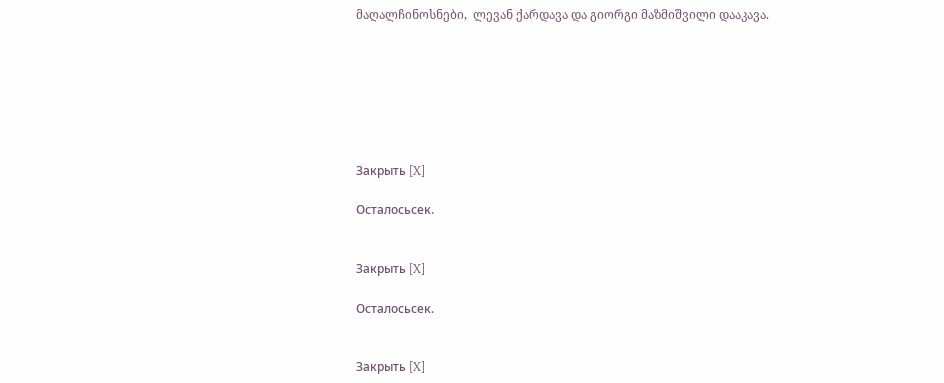მაღალჩინოსნები,  ლევან ქარდავა და გიორგი მაზმიშვილი დააკავა.







Закрыть [X]

Осталосьсек.


Закрыть [X]

Осталосьсек.


Закрыть [X]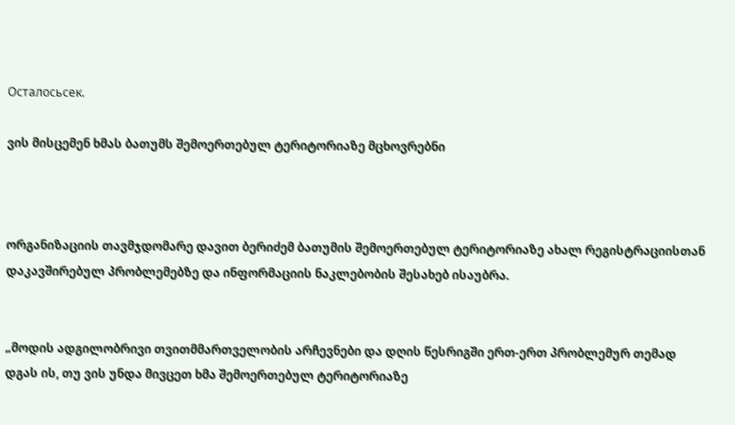Осталосьсек.

ვის მისცემენ ხმას ბათუმს შემოერთებულ ტერიტორიაზე მცხოვრებნი



ორგანიზაციის თავმჯდომარე დავით ბერიძემ ბათუმის შემოერთებულ ტერიტორიაზე ახალ რეგისტრაციისთან დაკავშირებულ პრობლემებზე და ინფორმაციის ნაკლებობის შესახებ ისაუბრა.


„მოდის ადგილობრივი თვითმმართველობის არჩევნები და დღის წესრიგში ერთ-ერთ პრობლემურ თემად დგას ის, თუ ვის უნდა მივცეთ ხმა შემოერთებულ ტერიტორიაზე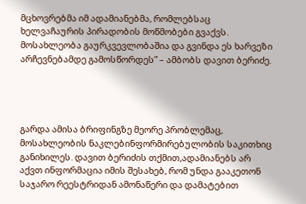მცხოვრებმა იმ ადამიანებმა, რომლებსაც ხელვაჩაურის პირადობის მოწმობები გვაქვს. მოსახლეობა გაურკვევლობაშია და გვინდა ეს ხარვეზი არჩევნებამდე გამოსწორდეს” – ამბობს დავით ბერიძე.




გარდა ამისა ბრიფინგზე მეორე პრობლემაც, მოსახლეობის ნაკლებინფორმირებულობის საკითხიც განიხილეს. დავით ბერიძის თქმით,ადამიანებს არ აქვთ ინფორმაცია იმის შესახებ, რომ უნდა გააკეთონ საჯარო რეესტრიდან ამონაწერი და დამატებით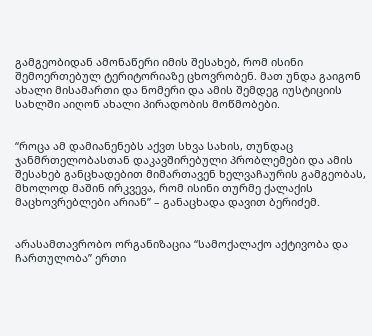გამგეობიდან ამონაწერი იმის შესახებ, რომ ისინი შემოერთებულ ტერიტორიაზე ცხოვრობენ. მათ უნდა გაიგონ ახალი მისამართი და ნომერი და ამის შემდეგ იუსტიციის სახლში აიღონ ახალი პირადობის მოწმობები.


“როცა ამ დამიანენებს აქვთ სხვა სახის, თუნდაც ჯანმრთელობასთან დაკავშირებული პრობლემები და ამის შესახებ განცხადებით მიმართავენ ხელვაჩაურის გამგეობას, მხოლოდ მაშინ ირკვევა, რომ ისინი თურმე ქალაქის მაცხოვრებლები არიან” – განაცხადა დავით ბერიძემ.


არასამთავრობო ორგანიზაცია “სამოქალაქო აქტივობა და ჩართულობა” ერთი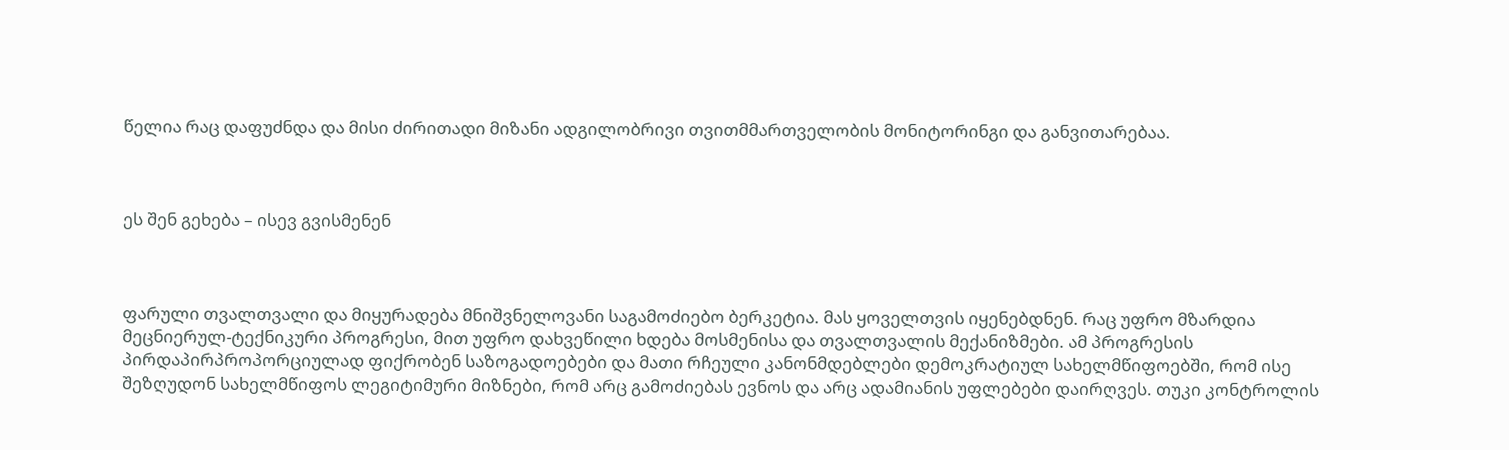წელია რაც დაფუძნდა და მისი ძირითადი მიზანი ადგილობრივი თვითმმართველობის მონიტორინგი და განვითარებაა.



ეს შენ გეხება – ისევ გვისმენენ



ფარული თვალთვალი და მიყურადება მნიშვნელოვანი საგამოძიებო ბერკეტია. მას ყოველთვის იყენებდნენ. რაც უფრო მზარდია მეცნიერულ-ტექნიკური პროგრესი, მით უფრო დახვეწილი ხდება მოსმენისა და თვალთვალის მექანიზმები. ამ პროგრესის პირდაპირპროპორციულად ფიქრობენ საზოგადოებები და მათი რჩეული კანონმდებლები დემოკრატიულ სახელმწიფოებში, რომ ისე შეზღუდონ სახელმწიფოს ლეგიტიმური მიზნები, რომ არც გამოძიებას ევნოს და არც ადამიანის უფლებები დაირღვეს. თუკი კონტროლის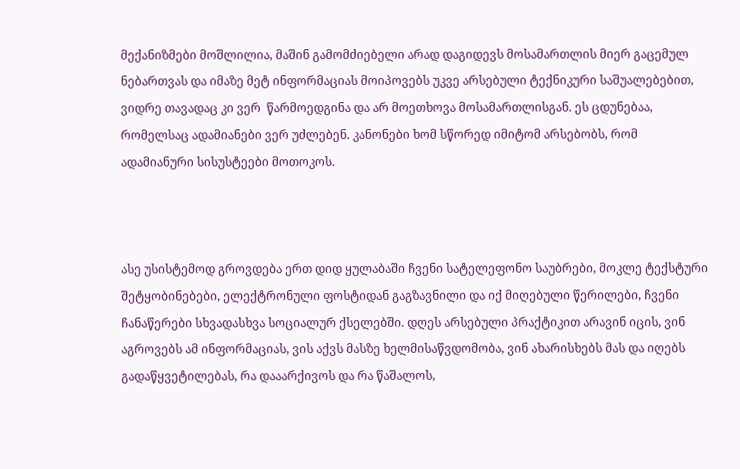მექანიზმები მოშლილია, მაშინ გამომძიებელი არად დაგიდევს მოსამართლის მიერ გაცემულ ნებართვას და იმაზე მეტ ინფორმაციას მოიპოვებს უკვე არსებული ტექნიკური საშუალებებით, ვიდრე თავადაც კი ვერ  წარმოედგინა და არ მოეთხოვა მოსამართლისგან. ეს ცდუნებაა, რომელსაც ადამიანები ვერ უძლებენ. კანონები ხომ სწორედ იმიტომ არსებობს, რომ ადამიანური სისუსტეები მოთოკოს.



ასე უსისტემოდ გროვდება ერთ დიდ ყულაბაში ჩვენი სატელეფონო საუბრები, მოკლე ტექსტური შეტყობინებები, ელექტრონული ფოსტიდან გაგზავნილი და იქ მიღებული წერილები, ჩვენი ჩანაწერები სხვადასხვა სოციალურ ქსელებში. დღეს არსებული პრაქტიკით არავინ იცის, ვინ აგროვებს ამ ინფორმაციას, ვის აქვს მასზე ხელმისაწვდომობა, ვინ ახარისხებს მას და იღებს გადაწყვეტილებას, რა დააარქივოს და რა წაშალოს,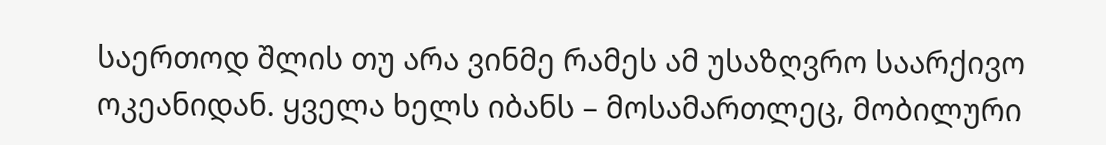საერთოდ შლის თუ არა ვინმე რამეს ამ უსაზღვრო საარქივო ოკეანიდან. ყველა ხელს იბანს – მოსამართლეც, მობილური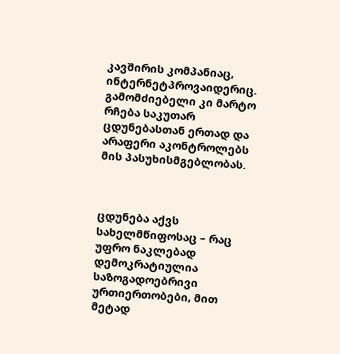კავშირის კომპანიაც, ინტერნეტპროვაიდერიც. გამომძიებელი კი მარტო რჩება საკუთარ ცდუნებასთან ერთად და არაფერი აკონტროლებს მის პასუხისმგებლობას.



ცდუნება აქვს სახელმწიფოსაც – რაც უფრო ნაკლებად დემოკრატიულია საზოგადოებრივი ურთიერთობები, მით მეტად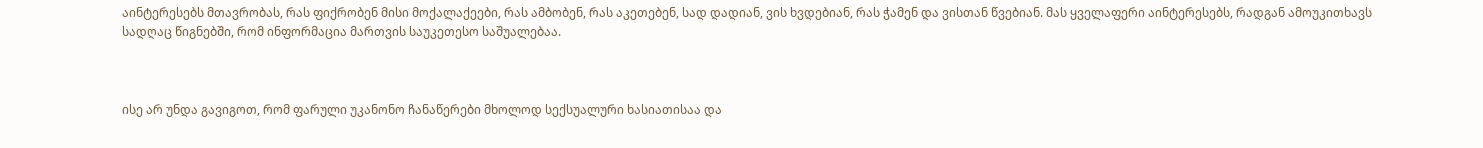აინტერესებს მთავრობას, რას ფიქრობენ მისი მოქალაქეები, რას ამბობენ, რას აკეთებენ, სად დადიან, ვის ხვდებიან, რას ჭამენ და ვისთან წვებიან. მას ყველაფერი აინტერესებს, რადგან ამოუკითხავს სადღაც წიგნებში, რომ ინფორმაცია მართვის საუკეთესო საშუალებაა.



ისე არ უნდა გავიგოთ, რომ ფარული უკანონო ჩანაწერები მხოლოდ სექსუალური ხასიათისაა და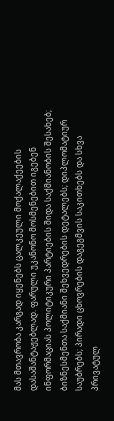მას მთავრობა კარგად იყენებს ცალკეული მოქალაქეების დასაშანტაჟებლად. ფარული უკანონო მოსმენებით იგებენ ინფორმაციას პოლიტიკური პარტიების შიდა საქმიანობის შესახებ; ბიზნესმენთა საქმიანი შეხვედრების დეტალებს; დიპლომატიურ საუბრებს; პირადი ცხოვრების დაგეგმვის საკითხებს და სხვა პრივატულ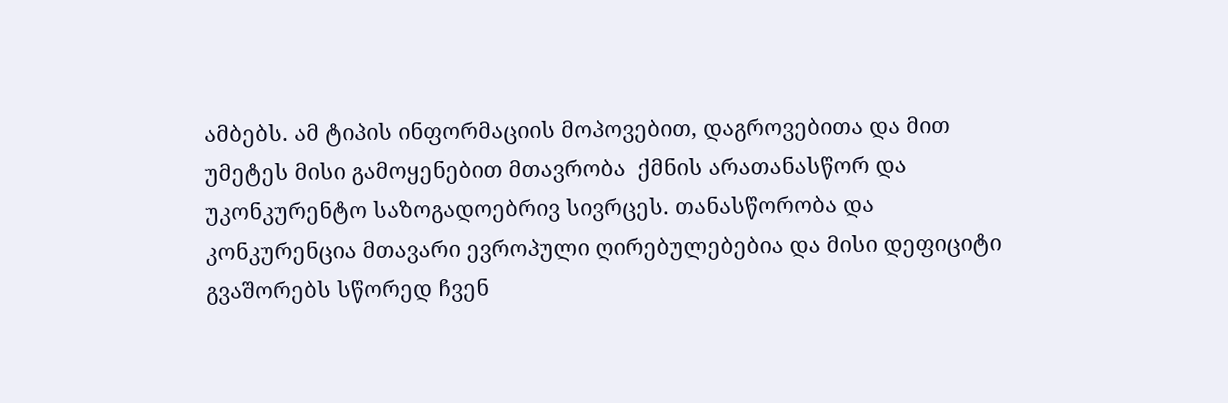ამბებს. ამ ტიპის ინფორმაციის მოპოვებით, დაგროვებითა და მით უმეტეს მისი გამოყენებით მთავრობა  ქმნის არათანასწორ და უკონკურენტო საზოგადოებრივ სივრცეს. თანასწორობა და კონკურენცია მთავარი ევროპული ღირებულებებია და მისი დეფიციტი გვაშორებს სწორედ ჩვენ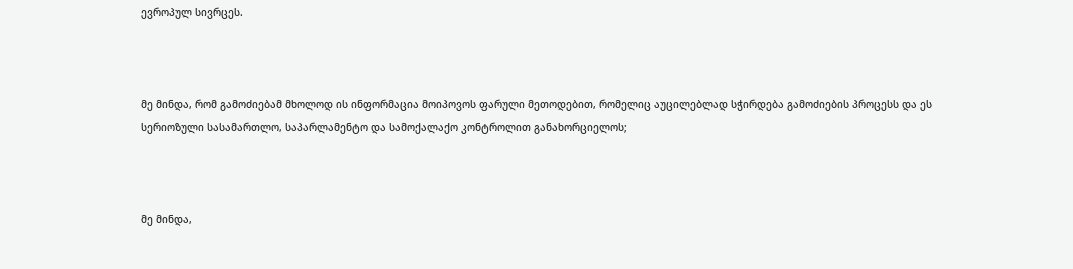ევროპულ სივრცეს.



მე მინდა, რომ გამოძიებამ მხოლოდ ის ინფორმაცია მოიპოვოს ფარული მეთოდებით, რომელიც აუცილებლად სჭირდება გამოძიების პროცესს და ეს სერიოზული სასამართლო, საპარლამენტო და სამოქალაქო კონტროლით განახორციელოს;



მე მინდა,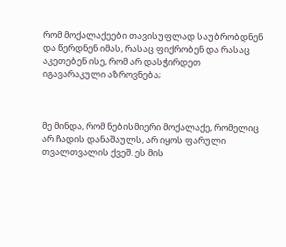რომ მოქალაქეები თავისუფლად საუბრობდნენ და წერდნენ იმას, რასაც ფიქრობენ და რასაც აკეთებენ ისე, რომ არ დასჭირდეთ იგავარაკული აზროვნება;



მე მინდა, რომ ნებისმიერი მოქალაქე, რომელიც არ ჩადის დანაშაულს, არ იყოს ფარული თვალთვალის ქვეშ. ეს მის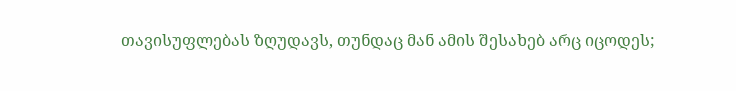თავისუფლებას ზღუდავს, თუნდაც მან ამის შესახებ არც იცოდეს;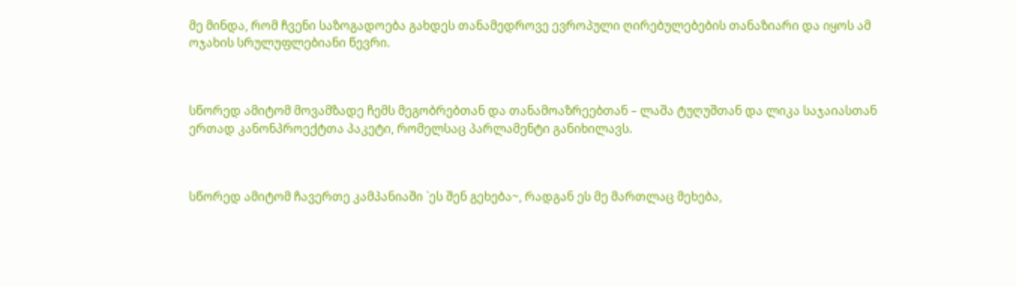მე მინდა, რომ ჩვენი საზოგადოება გახდეს თანამედროვე ევროპული ღირებულებების თანაზიარი და იყოს ამ ოჯახის სრულუფლებიანი წევრი.



სწორედ ამიტომ მოვამზადე ჩემს მეგობრებთან და თანამოაზრეებთან – ლაშა ტუღუშთან და ლიკა საჯაიასთან ერთად კანონპროექტთა პაკეტი, რომელსაც პარლამენტი განიხილავს.



სწორედ ამიტომ ჩავერთე კამპანიაში `ეს შენ გეხება~, რადგან ეს მე მართლაც მეხება,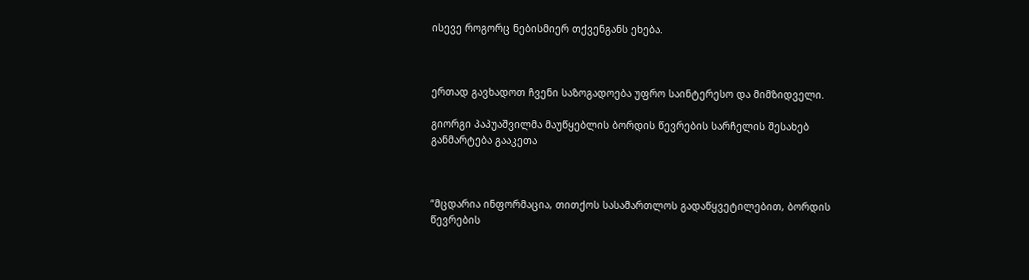ისევე როგორც ნებისმიერ თქვენგანს ეხება.



ერთად გავხადოთ ჩვენი საზოგადოება უფრო საინტერესო და მიმზიდველი.

გიორგი პაპუაშვილმა მაუწყებლის ბორდის წევრების სარჩელის შესახებ განმარტება გააკეთა



“მცდარია ინფორმაცია, თითქოს სასამართლოს გადაწყვეტილებით, ბორდის წევრების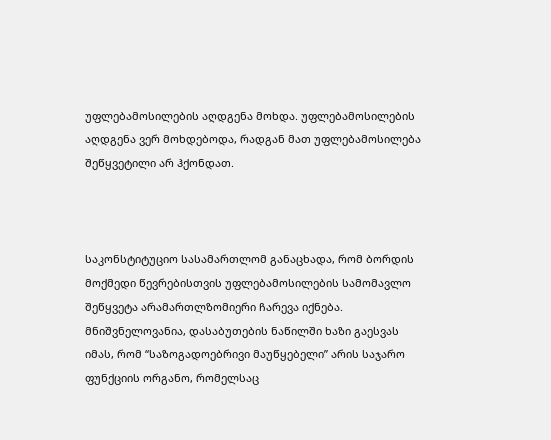უფლებამოსილების აღდგენა მოხდა. უფლებამოსილების აღდგენა ვერ მოხდებოდა, რადგან მათ უფლებამოსილება შეწყვეტილი არ ჰქონდათ.



საკონსტიტუციო სასამართლომ განაცხადა, რომ ბორდის მოქმედი წევრებისთვის უფლებამოსილების სამომავლო შეწყვეტა არამართლზომიერი ჩარევა იქნება. მნიშვნელოვანია, დასაბუთების ნაწილში ხაზი გაესვას იმას, რომ “საზოგადოებრივი მაუწყებელი” არის საჯარო ფუნქციის ორგანო, რომელსაც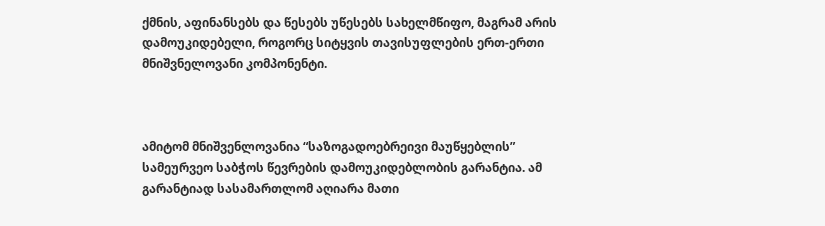ქმნის, აფინანსებს და წესებს უწესებს სახელმწიფო, მაგრამ არის დამოუკიდებელი, როგორც სიტყვის თავისუფლების ერთ-ერთი მნიშვნელოვანი კომპონენტი.



ამიტომ მნიშვენლოვანია “საზოგადოებრეივი მაუწყებლის” სამეურვეო საბჭოს წევრების დამოუკიდებლობის გარანტია. ამ გარანტიად სასამართლომ აღიარა მათი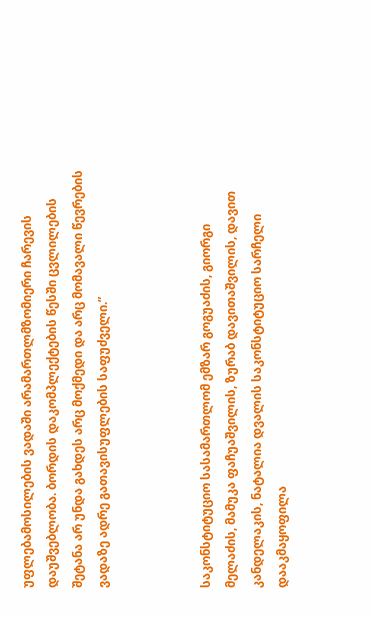უფლებამოსილების ვადაში არამართლმზომიერი ჩარევის დაუშვებლობა. ბორდის დაკომპლექტების წესში ცვლილების შეტანა არ უნდა გახდეს არც მოქმედი და არც მომავალი წევრების ვადაზე ადრე გათავისუფლების საფუძველი.”



საკონსტიტუციო სასამართლომ ემზარ გოგუაძის, გიორგი მელაძის, მამუკა ფაჩუაშვილის, ზურაბ დავითაშვილის, დავით კანდელაკის, ნატალია დვალის საკონსტიტუციო სარჩელი დააკმაყოფილა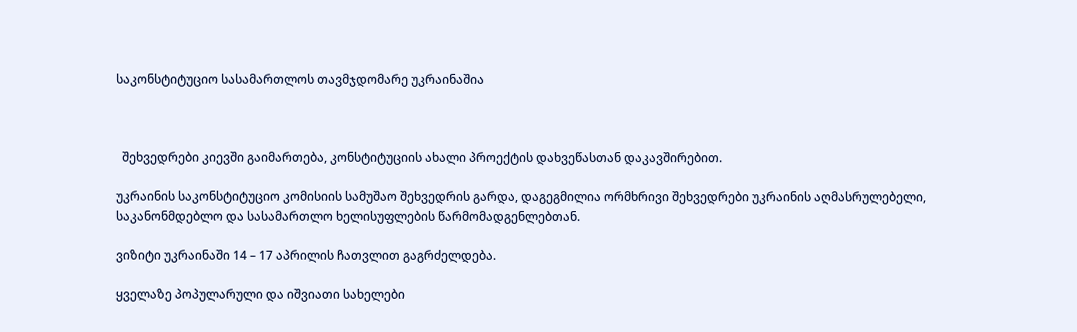საკონსტიტუციო სასამართლოს თავმჯდომარე უკრაინაშია



  შეხვედრები კიევში გაიმართება, კონსტიტუციის ახალი პროექტის დახვეწასთან დაკავშირებით.

უკრაინის საკონსტიტუციო კომისიის სამუშაო შეხვედრის გარდა, დაგეგმილია ორმხრივი შეხვედრები უკრაინის აღმასრულებელი, საკანონმდებლო და სასამართლო ხელისუფლების წარმომადგენლებთან.

ვიზიტი უკრაინაში 14 – 17 აპრილის ჩათვლით გაგრძელდება.

ყველაზე პოპულარული და იშვიათი სახელები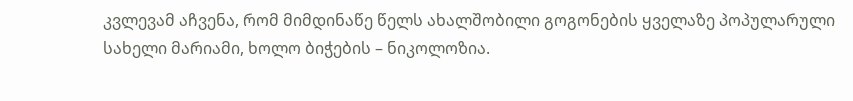კვლევამ აჩვენა, რომ მიმდინაწე წელს ახალშობილი გოგონების ყველაზე პოპულარული სახელი მარიამი, ხოლო ბიჭების – ნიკოლოზია.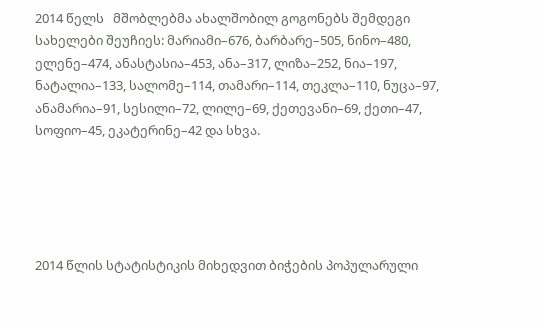2014 წელს   მშობლებმა ახალშობილ გოგონებს შემდეგი სახელები შეუჩიეს: მარიამი–676, ბარბარე–505, ნინო–480, ელენე–474, ანასტასია–453, ანა–317, ლიზა–252, ნია–197, ნატალია–133, სალომე–114, თამარი–114, თეკლა–110, ნუცა–97, ანამარია–91, სესილი–72, ლილე–69, ქეთევანი–69, ქეთი–47, სოფიო–45, ეკატერინე–42 და სხვა.





2014 წლის სტატისტიკის მიხედვით ბიჭების პოპულარული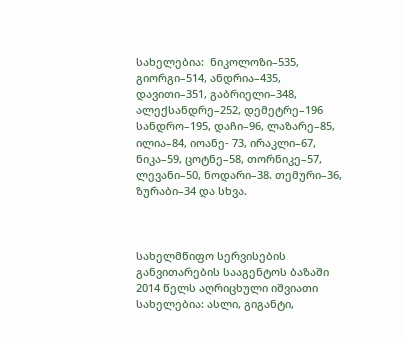სახელებია:  ნიკოლოზი–535, გიორგი–514, ანდრია–435, დავითი–351, გაბრიელი–348, ალექსანდრე–252, დემეტრე–196 სანდრო–195, დაჩი–96, ლაზარე–85, ილია–84, იოანე- 73, ირაკლი–67, ნიკა–59, ცოტნე–58, თორნიკე–57, ლევანი–50, ნოდარი–38. თემური–36, ზურაბი–34 და სხვა.



სახელმწიფო სერვისების განვითარების სააგენტოს ბაზაში 2014 წელს აღრიცხული იშვიათი სახელებია: ასლი, გიგანტი,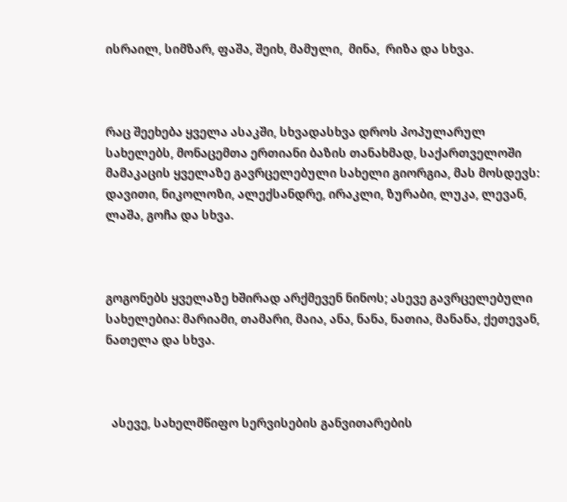ისრაილ, სიმზარ, ფაშა, შეიხ, მამული,  მინა,  რიზა და სხვა.



რაც შეეხება ყველა ასაკში, სხვადასხვა დროს პოპულარულ სახელებს, მონაცემთა ერთიანი ბაზის თანახმად, საქართველოში მამაკაცის ყველაზე გავრცელებული სახელი გიორგია, მას მოსდევს: დავითი, ნიკოლოზი, ალექსანდრე, ირაკლი, ზურაბი, ლუკა, ლევან, ლაშა, გოჩა და სხვა.



გოგონებს ყველაზე ხშირად არქმევენ ნინოს; ასევე გავრცელებული სახელებია: მარიამი, თამარი, მაია, ანა, ნანა, ნათია, მანანა, ქეთევან, ნათელა და სხვა.



  ასევე, სახელმწიფო სერვისების განვითარების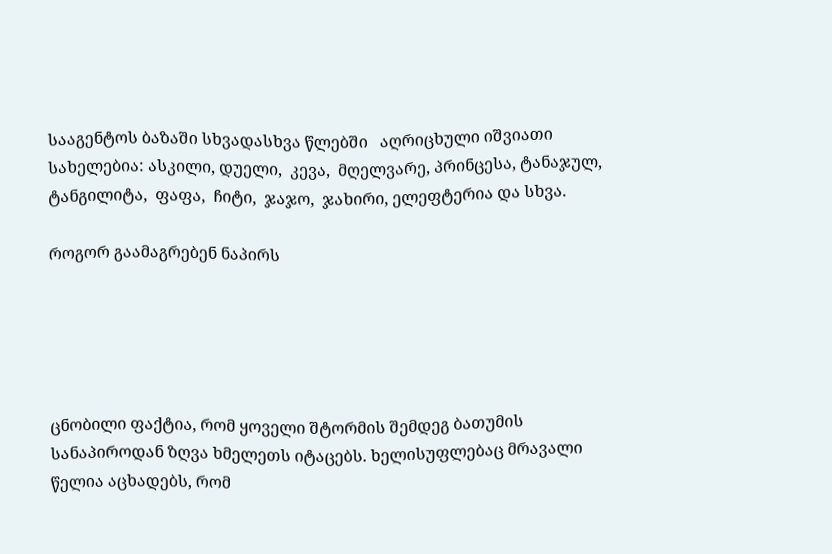სააგენტოს ბაზაში სხვადასხვა წლებში   აღრიცხული იშვიათი სახელებია: ასკილი, დუელი,  კევა,  მღელვარე, პრინცესა, ტანაჯულ, ტანგილიტა,  ფაფა,  ჩიტი,  ჯაჯო,  ჯახირი, ელეფტერია და სხვა.

როგორ გაამაგრებენ ნაპირს





ცნობილი ფაქტია, რომ ყოველი შტორმის შემდეგ ბათუმის სანაპიროდან ზღვა ხმელეთს იტაცებს. ხელისუფლებაც მრავალი წელია აცხადებს, რომ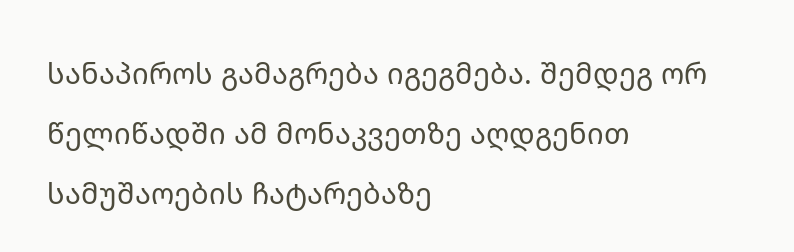სანაპიროს გამაგრება იგეგმება. შემდეგ ორ წელიწადში ამ მონაკვეთზე აღდგენით სამუშაოების ჩატარებაზე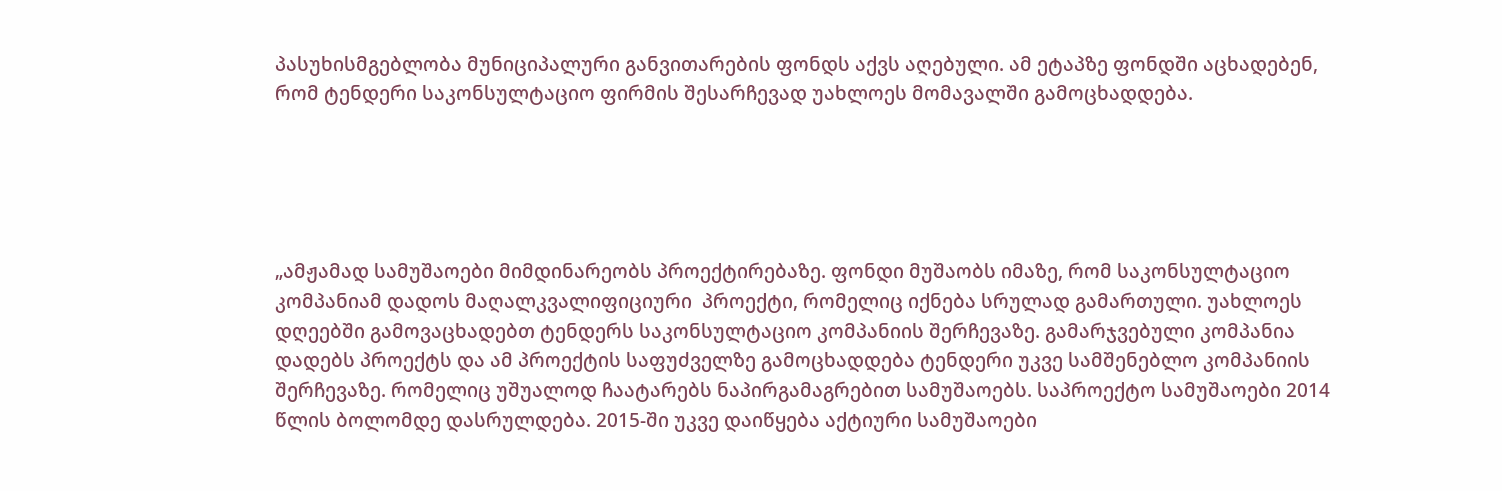პასუხისმგებლობა მუნიციპალური განვითარების ფონდს აქვს აღებული. ამ ეტაპზე ფონდში აცხადებენ, რომ ტენდერი საკონსულტაციო ფირმის შესარჩევად უახლოეს მომავალში გამოცხადდება.





„ამჟამად სამუშაოები მიმდინარეობს პროექტირებაზე. ფონდი მუშაობს იმაზე, რომ საკონსულტაციო კომპანიამ დადოს მაღალკვალიფიციური  პროექტი, რომელიც იქნება სრულად გამართული. უახლოეს დღეებში გამოვაცხადებთ ტენდერს საკონსულტაციო კომპანიის შერჩევაზე. გამარჯვებული კომპანია დადებს პროექტს და ამ პროექტის საფუძველზე გამოცხადდება ტენდერი უკვე სამშენებლო კომპანიის შერჩევაზე. რომელიც უშუალოდ ჩაატარებს ნაპირგამაგრებით სამუშაოებს. საპროექტო სამუშაოები 2014 წლის ბოლომდე დასრულდება. 2015-ში უკვე დაიწყება აქტიური სამუშაოები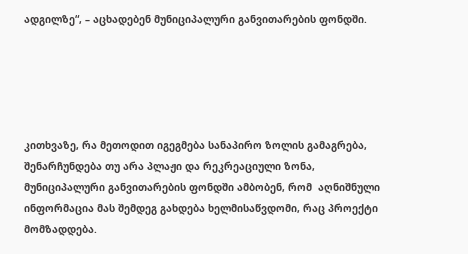ადგილზე“, – აცხადებენ მუნიციპალური განვითარების ფონდში.





კითხვაზე, რა მეთოდით იგეგმება სანაპირო ზოლის გამაგრება, შენარჩუნდება თუ არა პლაჟი და რეკრეაციული ზონა, მუნიციპალური განვითარების ფონდში ამბობენ, რომ  აღნიშნული ინფორმაცია მას შემდეგ გახდება ხელმისაწვდომი, რაც პროექტი მომზადდება.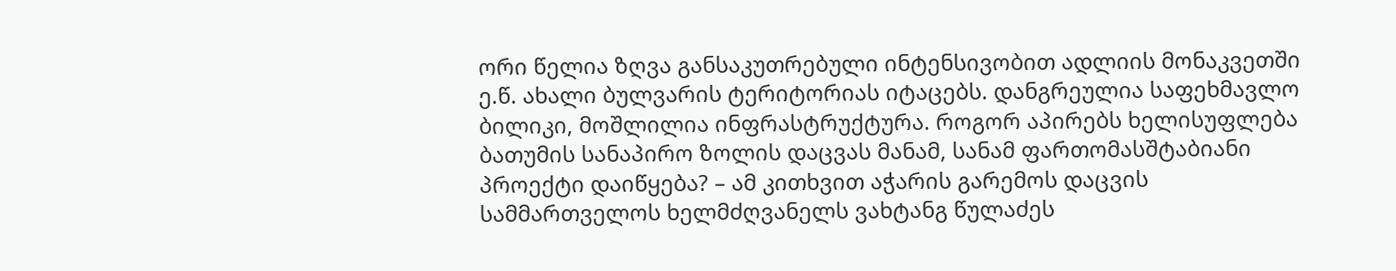ორი წელია ზღვა განსაკუთრებული ინტენსივობით ადლიის მონაკვეთში ე.წ. ახალი ბულვარის ტერიტორიას იტაცებს. დანგრეულია საფეხმავლო ბილიკი, მოშლილია ინფრასტრუქტურა. როგორ აპირებს ხელისუფლება ბათუმის სანაპირო ზოლის დაცვას მანამ, სანამ ფართომასშტაბიანი პროექტი დაიწყება? – ამ კითხვით აჭარის გარემოს დაცვის სამმართველოს ხელმძღვანელს ვახტანგ წულაძეს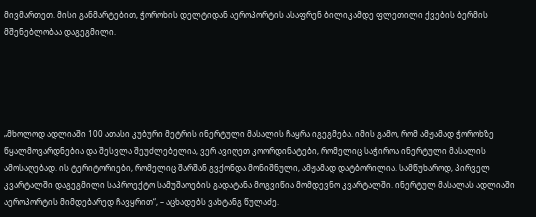მივმართეთ. მისი განმარტებით, ჭოროხის დელტიდან აეროპორტის ასაფრენ ბილიკამდე ფლეთილი ქვების ბერმის მშენებლობაა დაგეგმილი.





„მხოლოდ ადლიაში 100 ათასი კუბური მეტრის ინერტული მასალის ჩაყრა იგეგმება. იმის გამო, რომ ამჟამად ჭოროხზე წყალმოვარდნებია და შესვლა შეუძლებელია, ვერ ავიღეთ კოორდინატები, რომელიც საჭიროა ინერტული მასალის ამოსაღებად. ის ტერიტორიები, რომელიც შარშან გვქონდა მონიშნული, ამჟამად დატბორილია. სამწუხაროდ, პირველ კვარტალში დაგეგმილი საპროექტო სამუშაოების გადატანა მოგვიწია მომდევნო კვარტალში. ინერტულ მასალას ადლიაში აეროპორტის მიმდებარედ ჩავყრით“, – აცხადებს ვახტანგ წულაძე.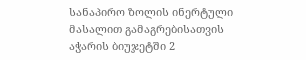სანაპირო ზოლის ინერტული მასალით გამაგრებისათვის აჭარის ბიუჯეტში 2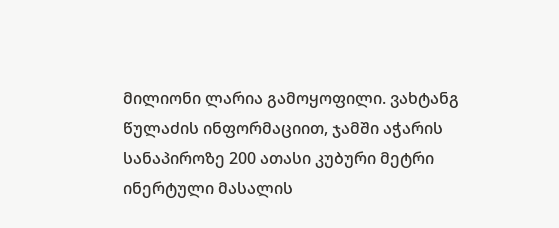მილიონი ლარია გამოყოფილი. ვახტანგ წულაძის ინფორმაციით, ჯამში აჭარის სანაპიროზე 200 ათასი კუბური მეტრი ინერტული მასალის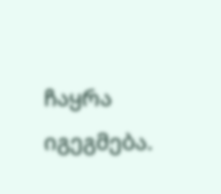ჩაყრა იგეგმება.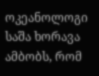ოკეანოლოგი საშა ხორავა ამბობს, რომ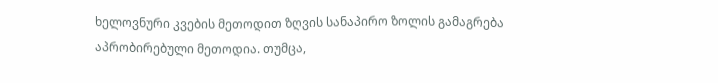ხელოვნური კვების მეთოდით ზღვის სანაპირო ზოლის გამაგრება აპრობირებული მეთოდია. თუმცა,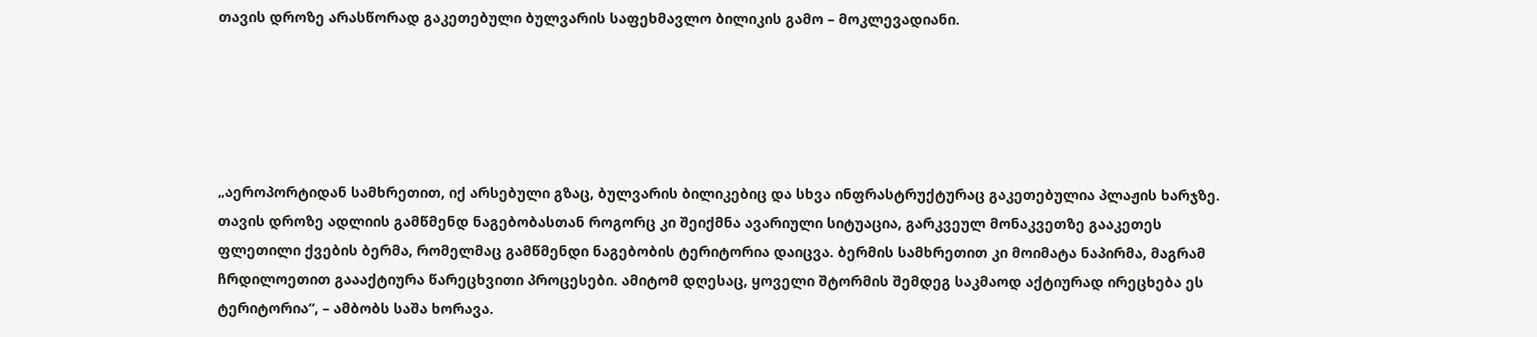თავის დროზე არასწორად გაკეთებული ბულვარის საფეხმავლო ბილიკის გამო – მოკლევადიანი.





„აეროპორტიდან სამხრეთით, იქ არსებული გზაც, ბულვარის ბილიკებიც და სხვა ინფრასტრუქტურაც გაკეთებულია პლაჟის ხარჯზე. თავის დროზე ადლიის გამწმენდ ნაგებობასთან როგორც კი შეიქმნა ავარიული სიტუაცია, გარკვეულ მონაკვეთზე გააკეთეს ფლეთილი ქვების ბერმა, რომელმაც გამწმენდი ნაგებობის ტერიტორია დაიცვა. ბერმის სამხრეთით კი მოიმატა ნაპირმა, მაგრამ ჩრდილოეთით გაააქტიურა წარეცხვითი პროცესები. ამიტომ დღესაც, ყოველი შტორმის შემდეგ საკმაოდ აქტიურად ირეცხება ეს ტერიტორია“, – ამბობს საშა ხორავა.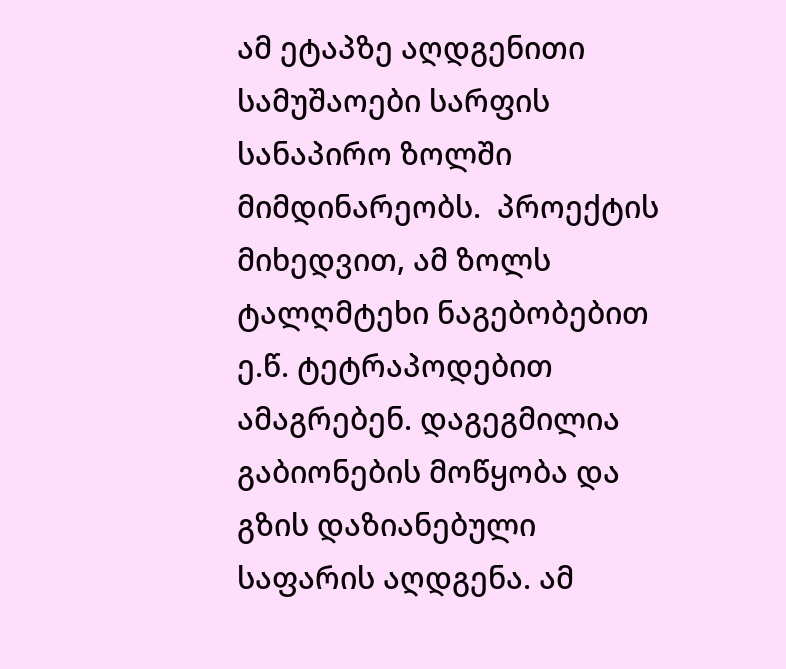ამ ეტაპზე აღდგენითი სამუშაოები სარფის სანაპირო ზოლში მიმდინარეობს.  პროექტის მიხედვით, ამ ზოლს ტალღმტეხი ნაგებობებით ე.წ. ტეტრაპოდებით ამაგრებენ. დაგეგმილია გაბიონების მოწყობა და გზის დაზიანებული საფარის აღდგენა. ამ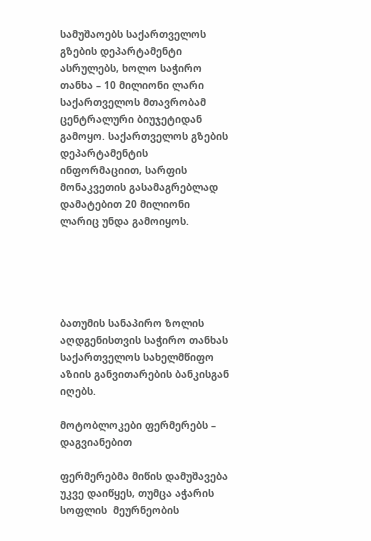სამუშაოებს საქართველოს გზების დეპარტამენტი ასრულებს, ხოლო საჭირო თანხა – 10 მილიონი ლარი საქართველოს მთავრობამ ცენტრალური ბიუჯეტიდან გამოყო. საქართველოს გზების დეპარტამენტის ინფორმაციით, სარფის მონაკვეთის გასამაგრებლად დამატებით 20 მილიონი ლარიც უნდა გამოიყოს.





ბათუმის სანაპირო ზოლის აღდგენისთვის საჭირო თანხას საქართველოს სახელმწიფო აზიის განვითარების ბანკისგან იღებს.

მოტობლოკები ფერმერებს – დაგვიანებით

ფერმერებმა მიწის დამუშავება უკვე დაიწყეს, თუმცა აჭარის სოფლის  მეურნეობის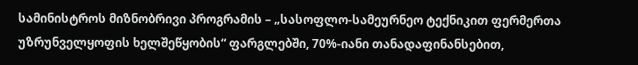სამინისტროს მიზნობრივი პროგრამის – „სასოფლო-სამეურნეო ტექნიკით ფერმერთა უზრუნველყოფის ხელშეწყობის“ ფარგლებში, 70%-იანი თანადაფინანსებით,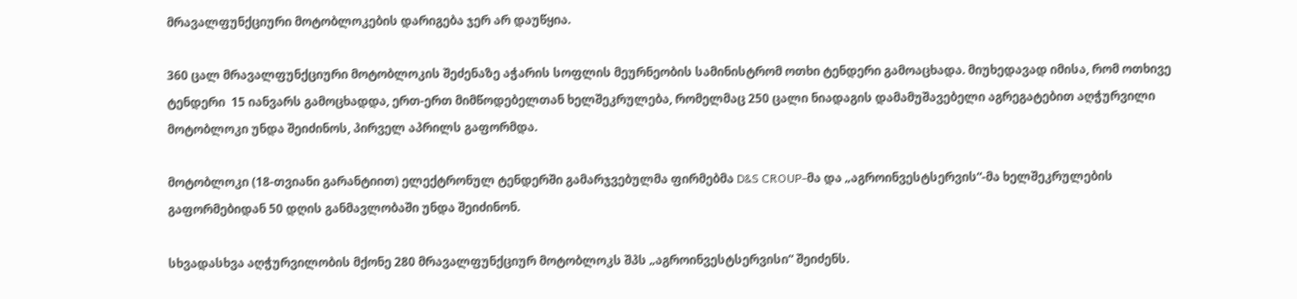მრავალფუნქციური მოტობლოკების დარიგება ჯერ არ დაუწყია.

360 ცალ მრავალფუნქციური მოტობლოკის შეძენაზე აჭარის სოფლის მეურნეობის სამინისტრომ ოთხი ტენდერი გამოაცხადა. მიუხედავად იმისა, რომ ოთხივე ტენდერი  15 იანვარს გამოცხადდა, ერთ-ერთ მიმწოდებელთან ხელშეკრულება, რომელმაც 250 ცალი ნიადაგის დამამუშავებელი აგრეგატებით აღჭურვილი მოტობლოკი უნდა შეიძინოს, პირველ აპრილს გაფორმდა.

მოტობლოკი (18-თვიანი გარანტიით) ელექტრონულ ტენდერში გამარჯვებულმა ფირმებმა D&S CROUP-მა და „აგროინვესტსერვის“-მა ხელშეკრულების გაფორმებიდან 50 დღის განმავლობაში უნდა შეიძინონ.

სხვადასხვა აღჭურვილობის მქონე 280 მრავალფუნქციურ მოტობლოკს შპს „აგროინვესტსერვისი“ შეიძენს.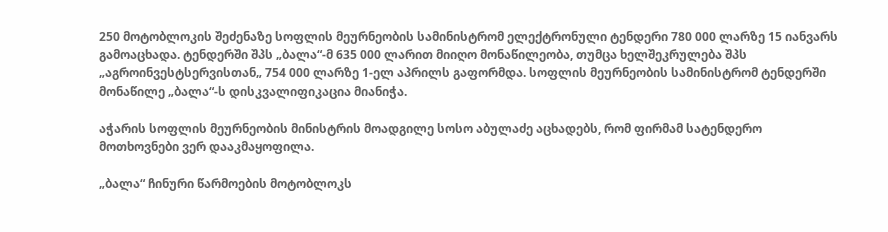250 მოტობლოკის შეძენაზე სოფლის მეურნეობის სამინისტრომ ელექტრონული ტენდერი 780 000 ლარზე 15 იანვარს გამოაცხადა. ტენდერში შპს „ბალა“-მ 635 000 ლარით მიიღო მონაწილეობა, თუმცა ხელშეკრულება შპს „აგროინვესტსერვისთან„ 754 000 ლარზე 1-ელ აპრილს გაფორმდა. სოფლის მეურნეობის სამინისტრომ ტენდერში მონაწილე „ბალა“-ს დისკვალიფიკაცია მიანიჭა.

აჭარის სოფლის მეურნეობის მინისტრის მოადგილე სოსო აბულაძე აცხადებს, რომ ფირმამ სატენდერო მოთხოვნები ვერ დააკმაყოფილა.

„ბალა“ ჩინური წარმოების მოტობლოკს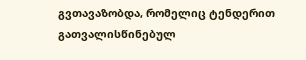გვთავაზობდა, რომელიც ტენდერით გათვალისწინებულ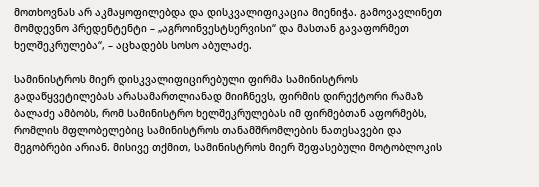მოთხოვნას არ აკმაყოფილებდა და დისკვალიფიკაცია მიენიჭა. გამოვავლინეთ მომდევნო პრედენტენტი – „აგროინვესტსერვისი“ და მასთან გავაფორმეთ ხელშეკრულება“, – აცხადებს სოსო აბულაძე.

სამინისტროს მიერ დისკვალიფიცირებული ფირმა სამინისტროს გადაწყვეტილებას არასამართლიანად მიიჩნევს, ფირმის დირექტორი რამაზ ბალაძე ამბობს, რომ სამინისტრო ხელშეკრულებას იმ ფირმებთან აფორმებს, რომლის მფლობელებიც სამინისტროს თანამშრომლების ნათესავები და მეგობრები არიან. მისივე თქმით, სამინისტროს მიერ შეფასებული მოტობლოკის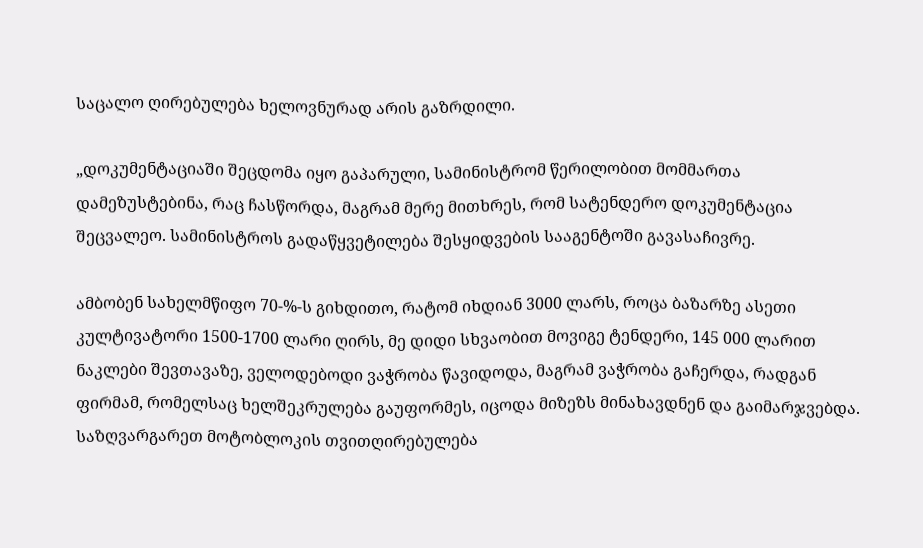საცალო ღირებულება ხელოვნურად არის გაზრდილი.

„დოკუმენტაციაში შეცდომა იყო გაპარული, სამინისტრომ წერილობით მომმართა დამეზუსტებინა, რაც ჩასწორდა, მაგრამ მერე მითხრეს, რომ სატენდერო დოკუმენტაცია შეცვალეო. სამინისტროს გადაწყვეტილება შესყიდვების სააგენტოში გავასაჩივრე.

ამბობენ სახელმწიფო 70-%-ს გიხდითო, რატომ იხდიან 3000 ლარს, როცა ბაზარზე ასეთი კულტივატორი 1500-1700 ლარი ღირს, მე დიდი სხვაობით მოვიგე ტენდერი, 145 000 ლარით ნაკლები შევთავაზე, ველოდებოდი ვაჭრობა წავიდოდა, მაგრამ ვაჭრობა გაჩერდა, რადგან ფირმამ, რომელსაც ხელშეკრულება გაუფორმეს, იცოდა მიზეზს მინახავდნენ და გაიმარჯვებდა. საზღვარგარეთ მოტობლოკის თვითღირებულება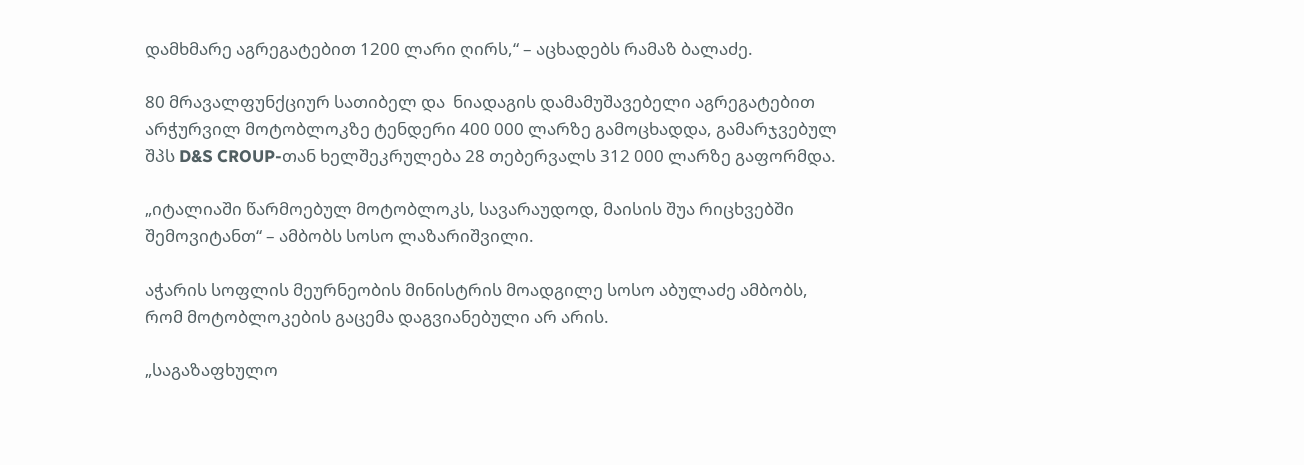დამხმარე აგრეგატებით 1200 ლარი ღირს,“ – აცხადებს რამაზ ბალაძე.

80 მრავალფუნქციურ სათიბელ და  ნიადაგის დამამუშავებელი აგრეგატებით არჭურვილ მოტობლოკზე ტენდერი 400 000 ლარზე გამოცხადდა, გამარჯვებულ შპს D&S CROUP-თან ხელშეკრულება 28 თებერვალს 312 000 ლარზე გაფორმდა.

„იტალიაში წარმოებულ მოტობლოკს, სავარაუდოდ, მაისის შუა რიცხვებში შემოვიტანთ“ – ამბობს სოსო ლაზარიშვილი.

აჭარის სოფლის მეურნეობის მინისტრის მოადგილე სოსო აბულაძე ამბობს, რომ მოტობლოკების გაცემა დაგვიანებული არ არის.

„საგაზაფხულო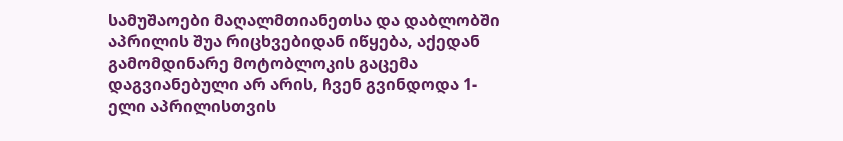სამუშაოები მაღალმთიანეთსა და დაბლობში აპრილის შუა რიცხვებიდან იწყება, აქედან გამომდინარე მოტობლოკის გაცემა დაგვიანებული არ არის, ჩვენ გვინდოდა 1-ელი აპრილისთვის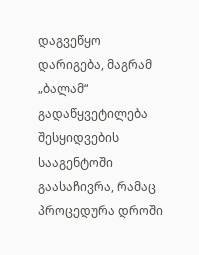დაგვეწყო დარიგება, მაგრამ „ბალამ“ გადაწყვეტილება შესყიდვების სააგენტოში გაასაჩივრა, რამაც პროცედურა დროში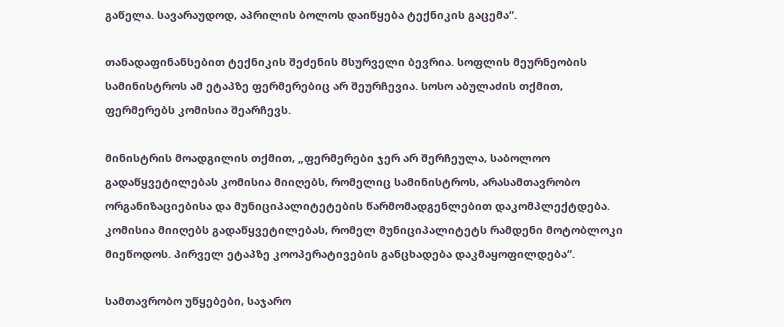გაწელა. სავარაუდოდ, აპრილის ბოლოს დაიწყება ტექნიკის გაცემა“.

თანადაფინანსებით ტექნიკის შეძენის მსურველი ბევრია. სოფლის მეურნეობის სამინისტროს ამ ეტაპზე ფერმერებიც არ შეურჩევია. სოსო აბულაძის თქმით, ფერმერებს კომისია შეარჩევს.

მინისტრის მოადგილის თქმით, „ფერმერები ჯერ არ შერჩეულა, საბოლოო გადაწყვეტილებას კომისია მიიღებს, რომელიც სამინისტროს, არასამთავრობო ორგანიზაციებისა და მუნიციპალიტეტების წარმომადგენლებით დაკომპლექტდება. კომისია მიიღებს გადაწყვეტილებას, რომელ მუნიციპალიტეტს რამდენი მოტობლოკი მიეწოდოს. პირველ ეტაპზე კოოპერატივების განცხადება დაკმაყოფილდება“.

სამთავრობო უწყებები, საჯარო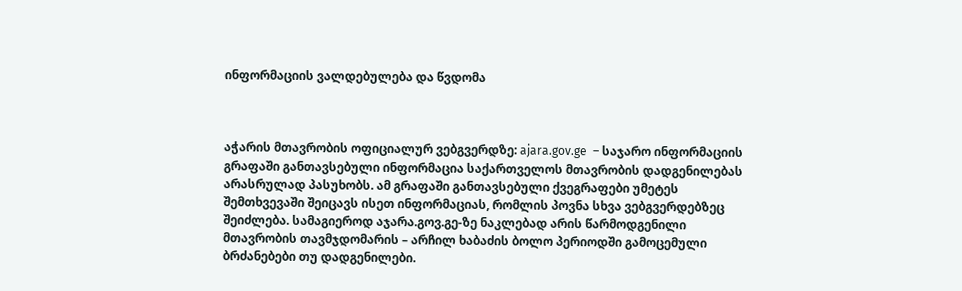ინფორმაციის ვალდებულება და წვდომა



აჭარის მთავრობის ოფიციალურ ვებგვერდზე: ajara.gov.ge  – საჯარო ინფორმაციის გრაფაში განთავსებული ინფორმაცია საქართველოს მთავრობის დადგენილებას არასრულად პასუხობს. ამ გრაფაში განთავსებული ქვეგრაფები უმეტეს შემთხვევაში შეიცავს ისეთ ინფორმაციას, რომლის პოვნა სხვა ვებგვერდებზეც შეიძლება. სამაგიეროდ აჯარა.გოვ.გე-ზე ნაკლებად არის წარმოდგენილი მთავრობის თავმჯდომარის – არჩილ ხაბაძის ბოლო პერიოდში გამოცემული ბრძანებები თუ დადგენილები.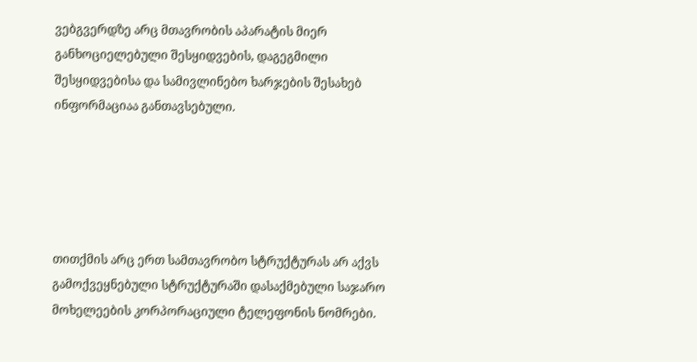ვებგვერდზე არც მთავრობის აპარატის მიერ განხოციელებული შესყიდვების, დაგეგმილი შესყიდვებისა და სამივლინებო ხარჯების შესახებ ინფორმაციაა განთავსებული.





თითქმის არც ერთ სამთავრობო სტრუქტურას არ აქვს გამოქვეყნებული სტრუქტურაში დასაქმებული საჯარო მოხელეების კორპორაციული ტელეფონის ნომრები.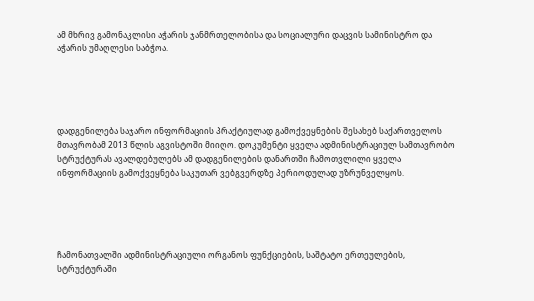ამ მხრივ გამონაკლისი აჭარის ჯანმრთელობისა და სოციალური დაცვის სამინისტრო და აჭარის უმაღლესი საბჭოა.





დადგენილება საჯარო ინფორმაციის პრაქტიულად გამოქვეყნების შესახებ საქართველოს მთავრობამ 2013 წლის აგვისტოში მიიღო. დოკუმენტი ყველა ადმინისტრაციულ სამთავრობო სტრუქტურას ავალდებულებს ამ დადგენილების დანართში ჩამოთვლილი ყველა ინფორმაციის გამოქვეყნება საკუთარ ვებგვერდზე პერიოდულად უზრუნველყოს.





ჩამონათვალში ადმინისტრაციული ორგანოს ფუნქციების, საშტატო ერთეულების, სტრუქტურაში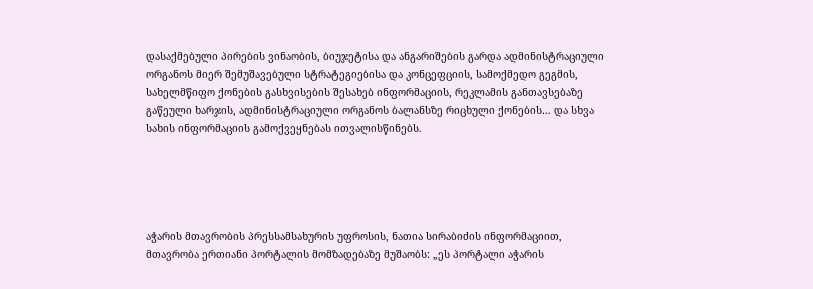დასაქმებული პირების ვინაობის, ბიუჯეტისა და ანგარიშების გარდა ადმინისტრაციული ორგანოს მიერ შემუშავებული სტრატეგიებისა და კონცეფციის, სამოქმედო გეგმის, სახელმწიფო ქონების გასხვისების შესახებ ინფორმაციის, რეკლამის განთავსებაზე გაწეული ხარჯის, ადმინისტრაციული ორგანოს ბალანსზე რიცხული ქონების… და სხვა სახის ინფორმაციის გამოქვეყნებას ითვალისწინებს.





აჭარის მთავრობის პრესსამსახურის უფროსის, ნათია სირაბიძის ინფორმაციით, მთავრობა ერთიანი პორტალის მომზადებაზე მუშაობს: „ეს პორტალი აჭარის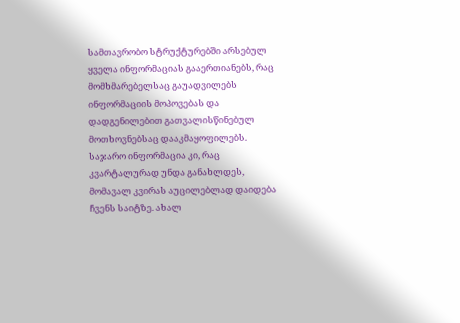სამთავრობო სტრუქტურებში არსებულ ყველა ინფორმაციას გააერთიანებს, რაც მომხმარებელსაც გაუადვილებს ინფორმაციის მოპოვებას და დადგენილებით გათვალისწინებულ მოთხოვნებსაც დააკმაყოფილებს. საჯარო ინფორმაცია კი, რაც კვარტალურად უნდა განახლდეს, მომავალ კვირას აუცილებლად დაიდება ჩვენს საიტზე. ახალ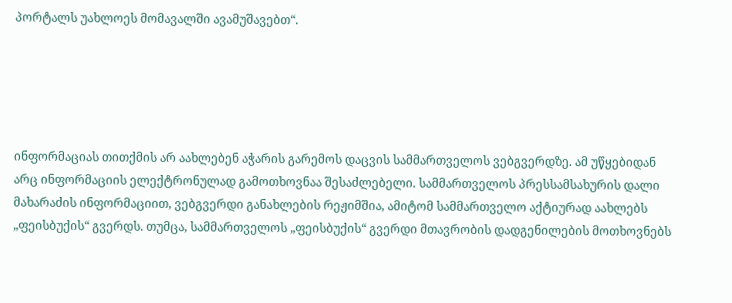პორტალს უახლოეს მომავალში ავამუშავებთ“.





ინფორმაციას თითქმის არ აახლებენ აჭარის გარემოს დაცვის სამმართველოს ვებგვერდზე. ამ უწყებიდან არც ინფორმაციის ელექტრონულად გამოთხოვნაა შესაძლებელი. სამმართველოს პრესსამსახურის დალი მახარაძის ინფორმაციით, ვებგვერდი განახლების რეჟიმშია, ამიტომ სამმართველო აქტიურად აახლებს „ფეისბუქის“ გვერდს. თუმცა, სამმართველოს „ფეისბუქის“ გვერდი მთავრობის დადგენილების მოთხოვნებს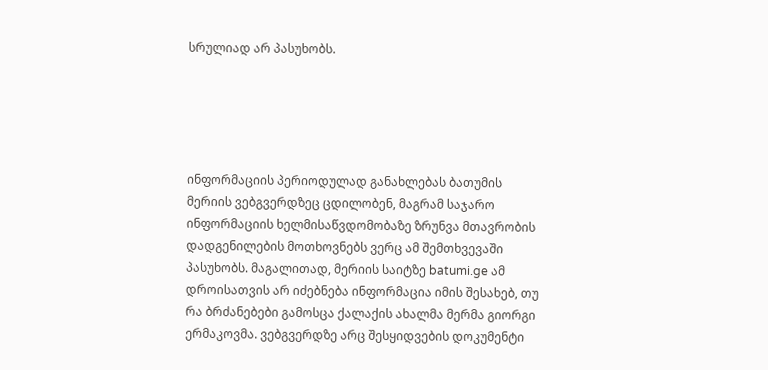სრულიად არ პასუხობს.





ინფორმაციის პერიოდულად განახლებას ბათუმის მერიის ვებგვერდზეც ცდილობენ, მაგრამ საჯარო ინფორმაციის ხელმისაწვდომობაზე ზრუნვა მთავრობის დადგენილების მოთხოვნებს ვერც ამ შემთხვევაში პასუხობს. მაგალითად, მერიის საიტზე batumi.ge ამ დროისათვის არ იძებნება ინფორმაცია იმის შესახებ, თუ რა ბრძანებები გამოსცა ქალაქის ახალმა მერმა გიორგი ერმაკოვმა. ვებგვერდზე არც შესყიდვების დოკუმენტი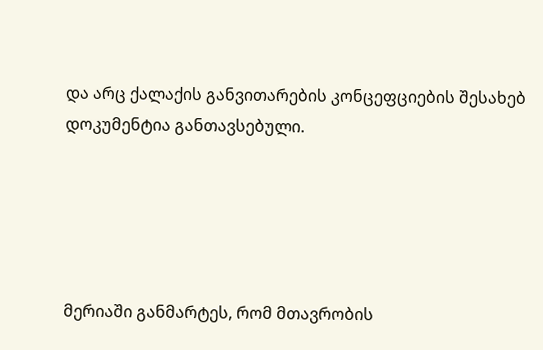და არც ქალაქის განვითარების კონცეფციების შესახებ დოკუმენტია განთავსებული.





მერიაში განმარტეს, რომ მთავრობის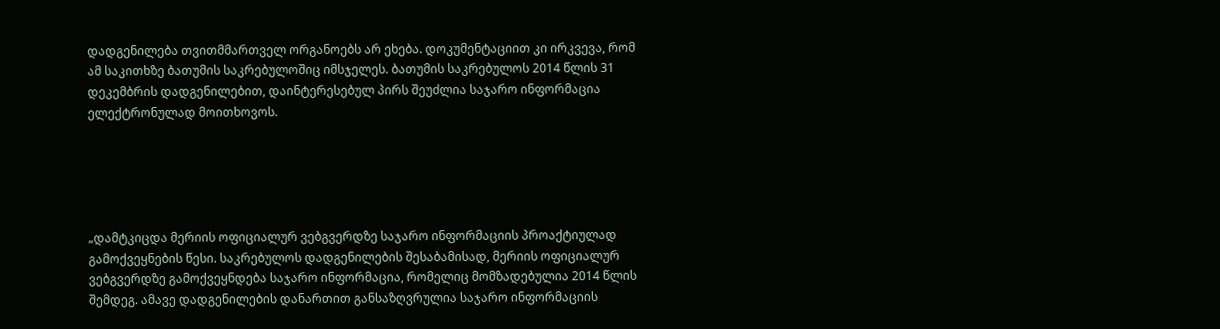დადგენილება თვითმმართველ ორგანოებს არ ეხება. დოკუმენტაციით კი ირკვევა, რომ ამ საკითხზე ბათუმის საკრებულოშიც იმსჯელეს. ბათუმის საკრებულოს 2014 წლის 31 დეკემბრის დადგენილებით, დაინტერესებულ პირს შეუძლია საჯარო ინფორმაცია ელექტრონულად მოითხოვოს.





„დამტკიცდა მერიის ოფიციალურ ვებგვერდზე საჯარო ინფორმაციის პროაქტიულად გამოქვეყნების წესი. საკრებულოს დადგენილების შესაბამისად, მერიის ოფიციალურ ვებგვერდზე გამოქვეყნდება საჯარო ინფორმაცია, რომელიც მომზადებულია 2014 წლის შემდეგ. ამავე დადგენილების დანართით განსაზღვრულია საჯარო ინფორმაციის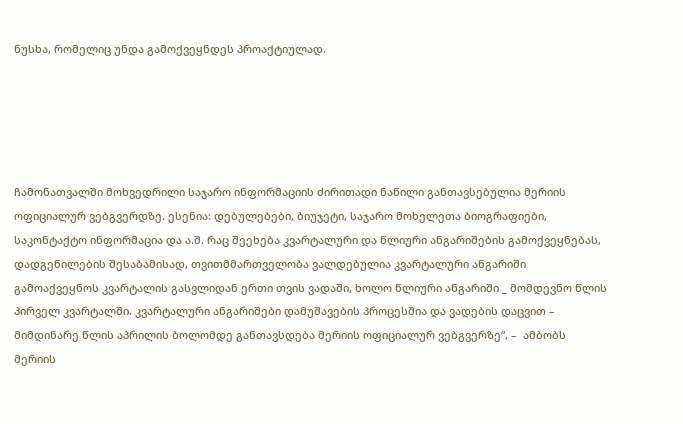ნუსხა, რომელიც უნდა გამოქვეყნდეს პროაქტიულად.





ჩამონათვალში მოხვედრილი საჯარო ინფორმაციის ძირითადი ნაწილი განთავსებულია მერიის ოფიციალურ ვებგვერდზე. ესენია: დებულებები, ბიუჯეტი, საჯარო მოხელეთა ბიოგრაფიები, საკონტაქტო ინფორმაცია და ა.შ. რაც შეეხება კვარტალური და წლიური ანგარიშების გამოქვეყნებას, დადგენილების შესაბამისად, თვითმმართველობა ვალდებულია კვარტალური ანგარიში გამოაქვეყნოს კვარტალის გასვლიდან ერთი თვის ვადაში, ხოლო წლიური ანგარიში _ მომდევნო წლის პირველ კვარტალში. კვარტალური ანგარიშები დამუშავების პროცესშია და ვადების დაცვით – მიმდინარე წლის აპრილის ბოლომდე განთავსდება მერიის ოფიციალურ ვებგვერზე“, –  ამბობს მერიის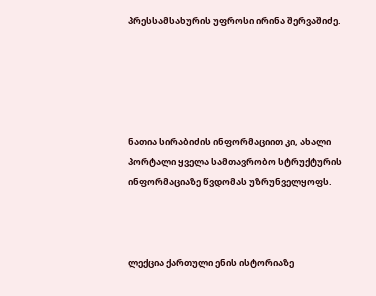პრესსამსახურის უფროსი ირინა შერვაშიძე.





ნათია სირაბიძის ინფორმაციით კი, ახალი პორტალი ყველა სამთავრობო სტრუქტურის ინფორმაციაზე წვდომას უზრუნველყოფს.



ლექცია ქართული ენის ისტორიაზე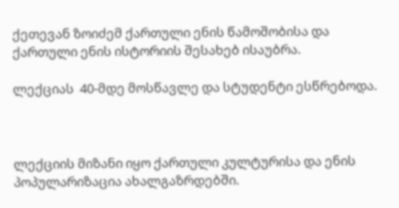ქეთევან ზოიძემ ქართული ენის წამოშობისა და  ქართული ენის ისტორიის შესახებ ისაუბრა.

ლექციას  40-მდე მოსწავლე და სტუდენტი ესწრებოდა.



ლექციის მიზანი იყო ქართული კულტურისა და ენის პოპულარიზაცია ახალგაზრდებში.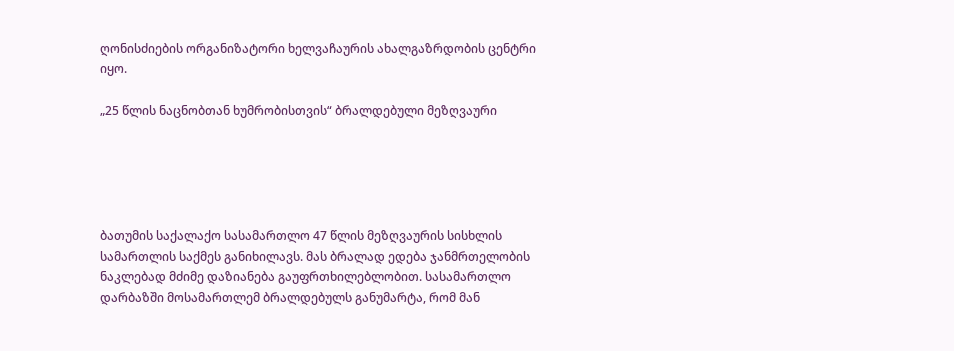ღონისძიების ორგანიზატორი ხელვაჩაურის ახალგაზრდობის ცენტრი იყო.

„25 წლის ნაცნობთან ხუმრობისთვის“ ბრალდებული მეზღვაური





ბათუმის საქალაქო სასამართლო 47 წლის მეზღვაურის სისხლის სამართლის საქმეს განიხილავს. მას ბრალად ედება ჯანმრთელობის ნაკლებად მძიმე დაზიანება გაუფრთხილებლობით. სასამართლო დარბაზში მოსამართლემ ბრალდებულს განუმარტა, რომ მან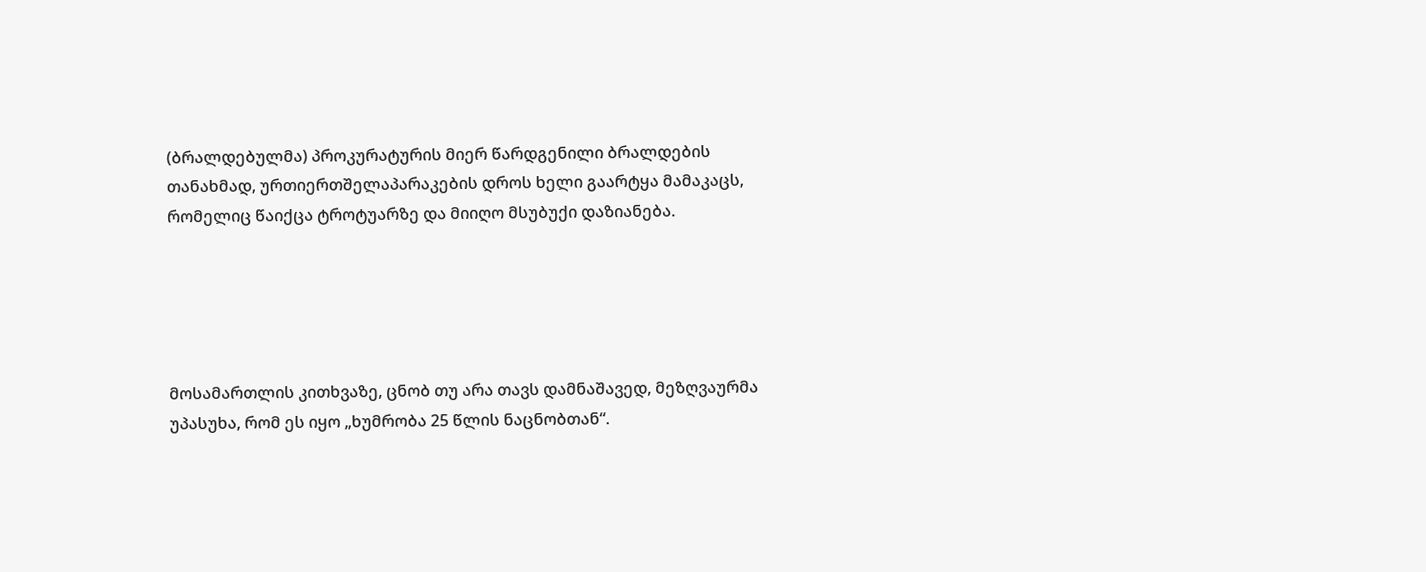(ბრალდებულმა) პროკურატურის მიერ წარდგენილი ბრალდების თანახმად, ურთიერთშელაპარაკების დროს ხელი გაარტყა მამაკაცს, რომელიც წაიქცა ტროტუარზე და მიიღო მსუბუქი დაზიანება.





მოსამართლის კითხვაზე, ცნობ თუ არა თავს დამნაშავედ, მეზღვაურმა უპასუხა, რომ ეს იყო „ხუმრობა 25 წლის ნაცნობთან“.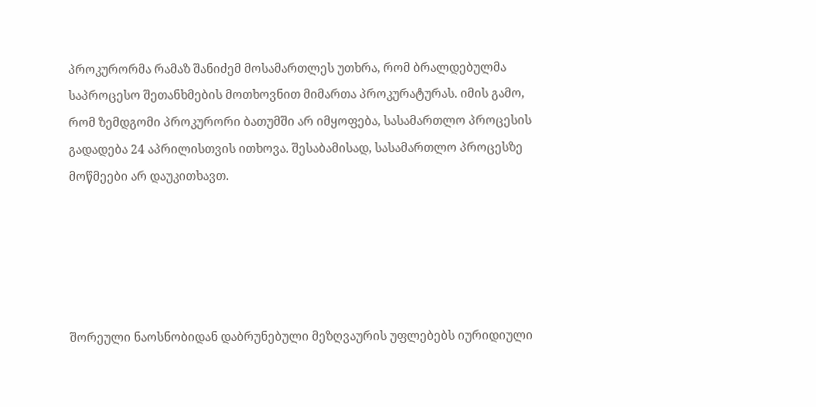პროკურორმა რამაზ შანიძემ მოსამართლეს უთხრა, რომ ბრალდებულმა საპროცესო შეთანხმების მოთხოვნით მიმართა პროკურატურას. იმის გამო, რომ ზემდგომი პროკურორი ბათუმში არ იმყოფება, სასამართლო პროცესის გადადება 24 აპრილისთვის ითხოვა. შესაბამისად, სასამართლო პროცესზე მოწმეები არ დაუკითხავთ.





შორეული ნაოსნობიდან დაბრუნებული მეზღვაურის უფლებებს იურიდიული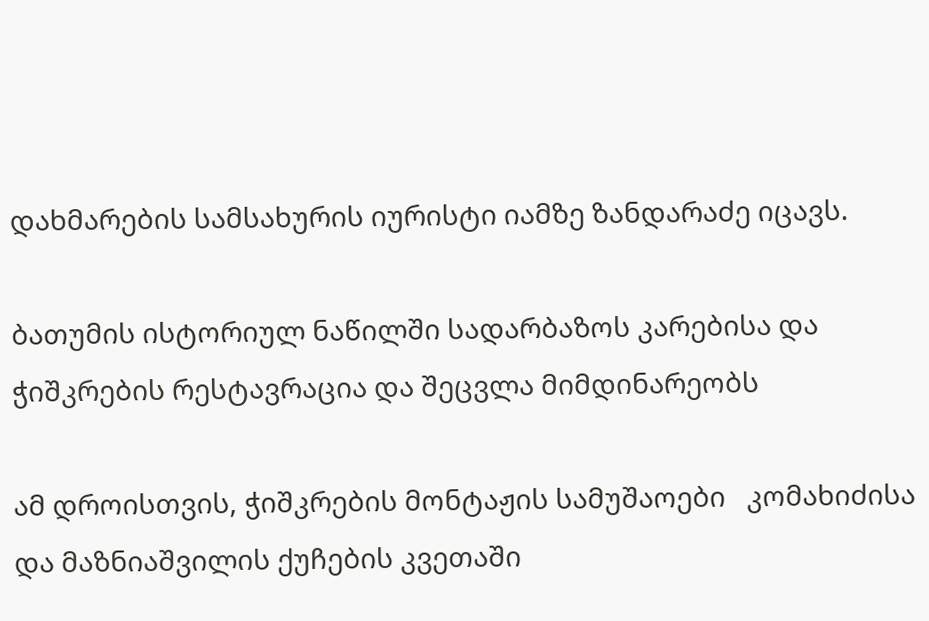დახმარების სამსახურის იურისტი იამზე ზანდარაძე იცავს.

ბათუმის ისტორიულ ნაწილში სადარბაზოს კარებისა და ჭიშკრების რესტავრაცია და შეცვლა მიმდინარეობს

ამ დროისთვის, ჭიშკრების მონტაჟის სამუშაოები   კომახიძისა და მაზნიაშვილის ქუჩების კვეთაში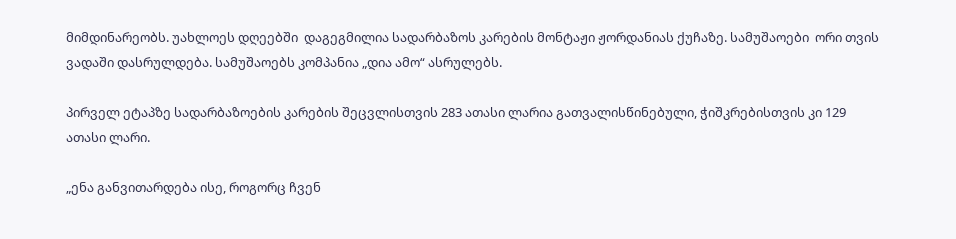მიმდინარეობს. უახლოეს დღეებში  დაგეგმილია სადარბაზოს კარების მონტაჟი ჟორდანიას ქუჩაზე. სამუშაოები  ორი თვის ვადაში დასრულდება. სამუშაოებს კომპანია „დია ამო“ ასრულებს.

პირველ ეტაპზე სადარბაზოების კარების შეცვლისთვის 283 ათასი ლარია გათვალისწინებული, ჭიშკრებისთვის კი 129 ათასი ლარი.

„ენა განვითარდება ისე, როგორც ჩვენ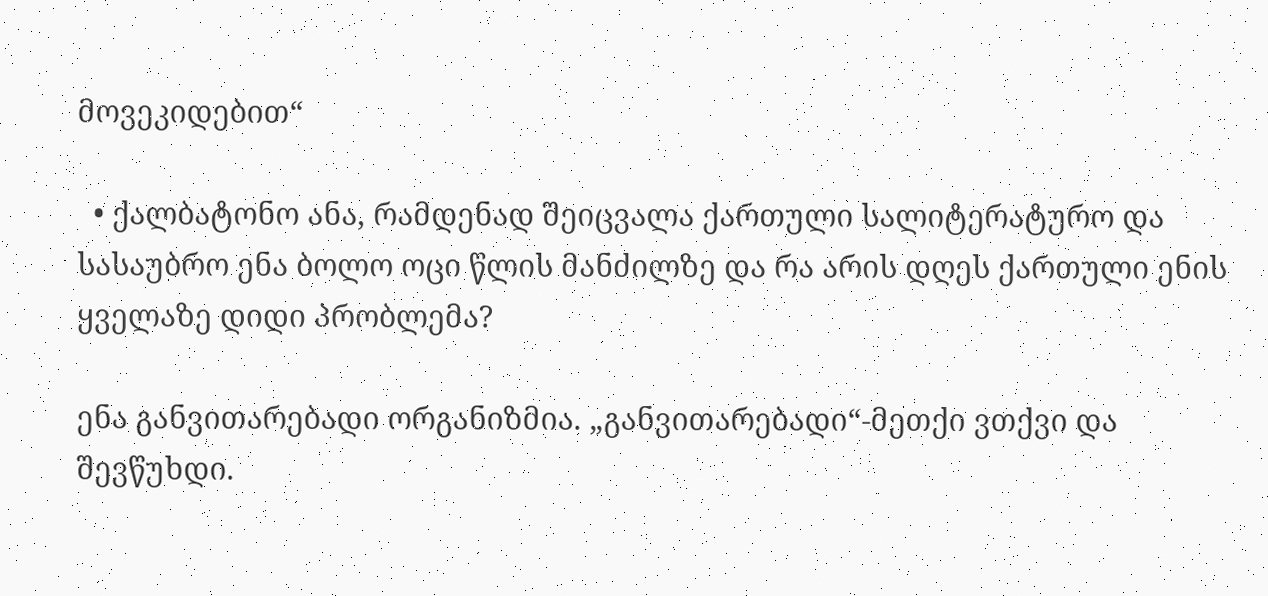მოვეკიდებით“

  • ქალბატონო ანა, რამდენად შეიცვალა ქართული სალიტერატურო და სასაუბრო ენა ბოლო ოცი წლის მანძილზე და რა არის დღეს ქართული ენის ყველაზე დიდი პრობლემა?

ენა განვითარებადი ორგანიზმია. „განვითარებადი“-მეთქი ვთქვი და შევწუხდი.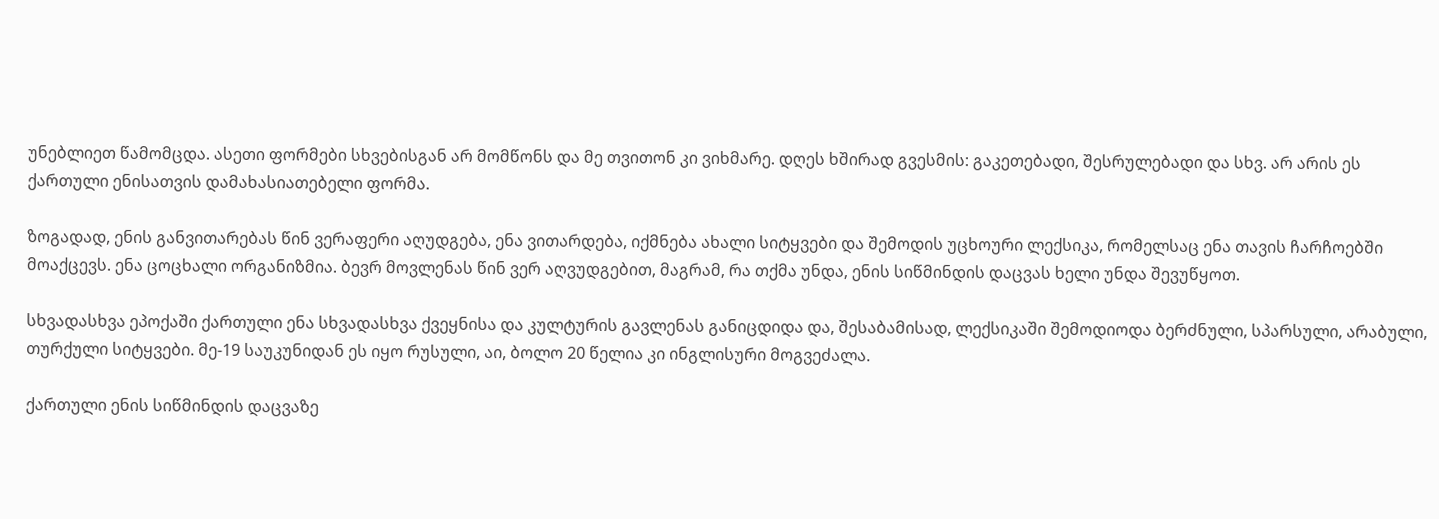უნებლიეთ წამომცდა. ასეთი ფორმები სხვებისგან არ მომწონს და მე თვითონ კი ვიხმარე. დღეს ხშირად გვესმის: გაკეთებადი, შესრულებადი და სხვ. არ არის ეს ქართული ენისათვის დამახასიათებელი ფორმა.

ზოგადად, ენის განვითარებას წინ ვერაფერი აღუდგება, ენა ვითარდება, იქმნება ახალი სიტყვები და შემოდის უცხოური ლექსიკა, რომელსაც ენა თავის ჩარჩოებში მოაქცევს. ენა ცოცხალი ორგანიზმია. ბევრ მოვლენას წინ ვერ აღვუდგებით, მაგრამ, რა თქმა უნდა, ენის სიწმინდის დაცვას ხელი უნდა შევუწყოთ.

სხვადასხვა ეპოქაში ქართული ენა სხვადასხვა ქვეყნისა და კულტურის გავლენას განიცდიდა და, შესაბამისად, ლექსიკაში შემოდიოდა ბერძნული, სპარსული, არაბული, თურქული სიტყვები. მე-19 საუკუნიდან ეს იყო რუსული, აი, ბოლო 20 წელია კი ინგლისური მოგვეძალა.

ქართული ენის სიწმინდის დაცვაზე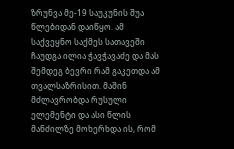ზრუნვა მე-19 საუკუნის შუა წლებიდან დაიწყო. ამ საქვეყნო საქმეს სათავეში ჩაუდგა ილია ჭავჭავაძე და მას შემდეგ ბევრი რამ გაკეთდა ამ თვალსაზრისით. მაშინ მძლავრობდა რუსული ელემენტი და ასი წლის მანძილზე მოხერხდა ის, რომ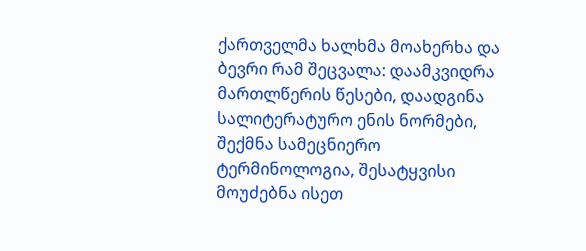ქართველმა ხალხმა მოახერხა და ბევრი რამ შეცვალა: დაამკვიდრა მართლწერის წესები, დაადგინა სალიტერატურო ენის ნორმები, შექმნა სამეცნიერო ტერმინოლოგია, შესატყვისი მოუძებნა ისეთ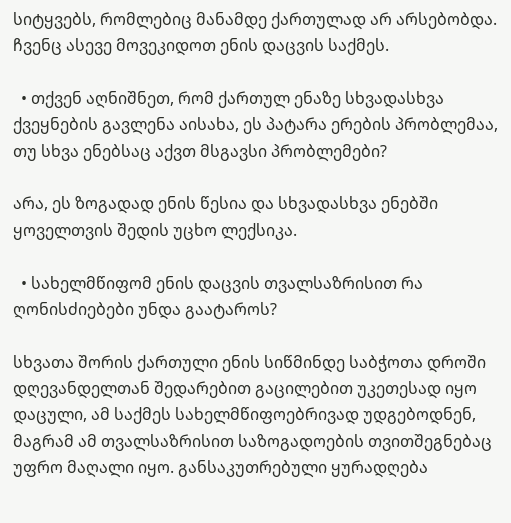სიტყვებს, რომლებიც მანამდე ქართულად არ არსებობდა. ჩვენც ასევე მოვეკიდოთ ენის დაცვის საქმეს.

  • თქვენ აღნიშნეთ, რომ ქართულ ენაზე სხვადასხვა ქვეყნების გავლენა აისახა, ეს პატარა ერების პრობლემაა, თუ სხვა ენებსაც აქვთ მსგავსი პრობლემები?

არა, ეს ზოგადად ენის წესია და სხვადასხვა ენებში ყოველთვის შედის უცხო ლექსიკა.

  • სახელმწიფომ ენის დაცვის თვალსაზრისით რა ღონისძიებები უნდა გაატაროს?

სხვათა შორის ქართული ენის სიწმინდე საბჭოთა დროში დღევანდელთან შედარებით გაცილებით უკეთესად იყო დაცული, ამ საქმეს სახელმწიფოებრივად უდგებოდნენ, მაგრამ ამ თვალსაზრისით საზოგადოების თვითშეგნებაც უფრო მაღალი იყო. განსაკუთრებული ყურადღება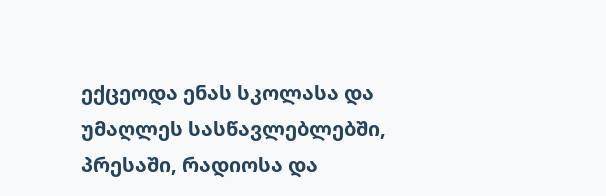ექცეოდა ენას სკოლასა და უმაღლეს სასწავლებლებში, პრესაში, რადიოსა და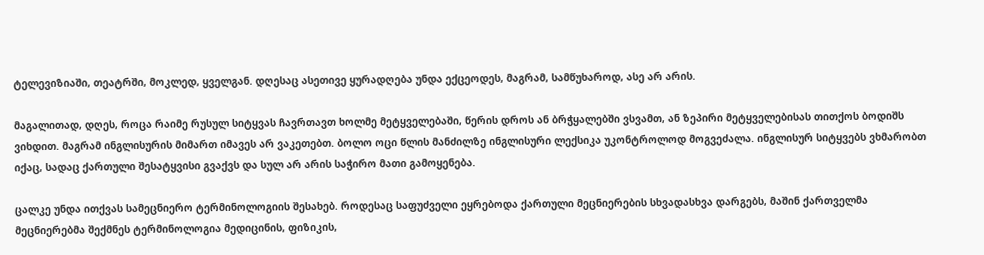ტელევიზიაში, თეატრში, მოკლედ, ყველგან. დღესაც ასეთივე ყურადღება უნდა ექცეოდეს, მაგრამ, სამწუხაროდ, ასე არ არის.

მაგალითად, დღეს, როცა რაიმე რუსულ სიტყვას ჩავრთავთ ხოლმე მეტყველებაში, წერის დროს ან ბრჭყალებში ვსვამთ, ან ზეპირი მეტყველებისას თითქოს ბოდიშს ვიხდით. მაგრამ ინგლისურის მიმართ იმავეს არ ვაკეთებთ. ბოლო ოცი წლის მანძილზე ინგლისური ლექსიკა უკონტროლოდ მოგვეძალა. ინგლისურ სიტყვებს ვხმარობთ იქაც, სადაც ქართული შესატყვისი გვაქვს და სულ არ არის საჭირო მათი გამოყენება.

ცალკე უნდა ითქვას სამეცნიერო ტერმინოლოგიის შესახებ. როდესაც საფუძველი ეყრებოდა ქართული მეცნიერების სხვადასხვა დარგებს, მაშინ ქართველმა მეცნიერებმა შექმნეს ტერმინოლოგია მედიცინის, ფიზიკის,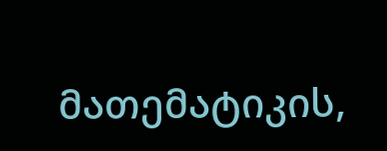მათემატიკის,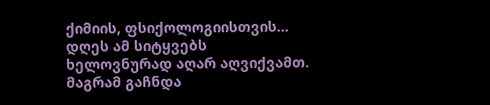ქიმიის, ფსიქოლოგიისთვის… დღეს ამ სიტყვებს ხელოვნურად აღარ აღვიქვამთ. მაგრამ გაჩნდა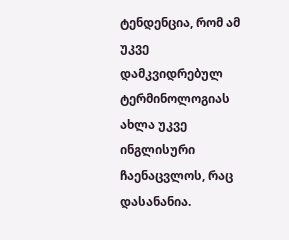ტენდენცია, რომ ამ უკვე დამკვიდრებულ ტერმინოლოგიას ახლა უკვე ინგლისური ჩაენაცვლოს, რაც დასანანია.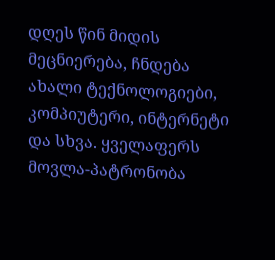დღეს წინ მიდის მეცნიერება, ჩნდება ახალი ტექნოლოგიები, კომპიუტერი, ინტერნეტი და სხვა. ყველაფერს მოვლა-პატრონობა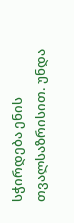სჭირდება ენის თვალსაზრისით. უნდა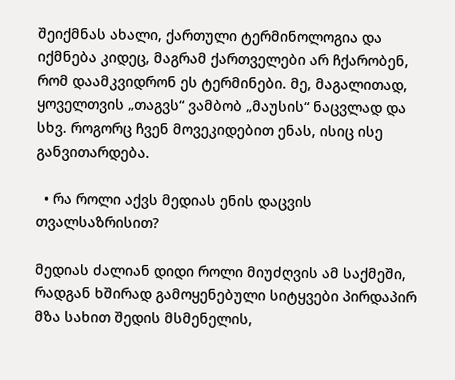შეიქმნას ახალი, ქართული ტერმინოლოგია და იქმნება კიდეც, მაგრამ ქართველები არ ჩქარობენ, რომ დაამკვიდრონ ეს ტერმინები. მე, მაგალითად, ყოველთვის „თაგვს“ ვამბობ „მაუსის“ ნაცვლად და სხვ. როგორც ჩვენ მოვეკიდებით ენას, ისიც ისე განვითარდება.

  • რა როლი აქვს მედიას ენის დაცვის თვალსაზრისით?

მედიას ძალიან დიდი როლი მიუძღვის ამ საქმეში, რადგან ხშირად გამოყენებული სიტყვები პირდაპირ მზა სახით შედის მსმენელის,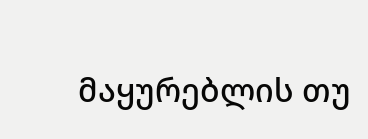მაყურებლის თუ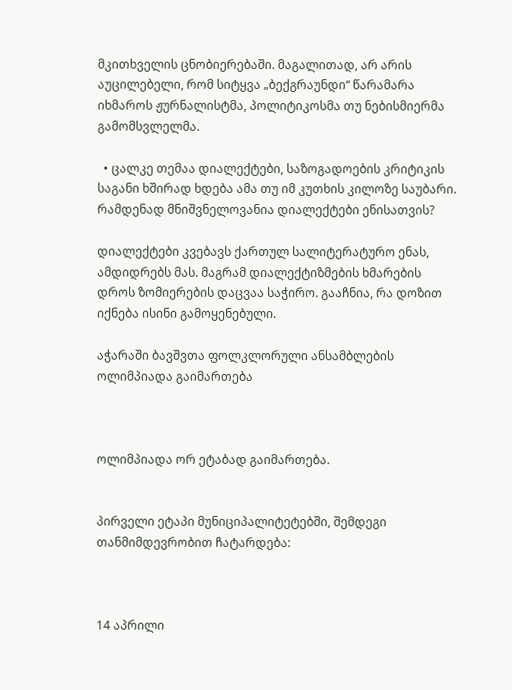მკითხველის ცნობიერებაში. მაგალითად, არ არის აუცილებელი, რომ სიტყვა „ბექგრაუნდი“ წარამარა იხმაროს ჟურნალისტმა, პოლიტიკოსმა თუ ნებისმიერმა გამომსვლელმა.

  • ცალკე თემაა დიალექტები, საზოგადოების კრიტიკის საგანი ხშირად ხდება ამა თუ იმ კუთხის კილოზე საუბარი. რამდენად მნიშვნელოვანია დიალექტები ენისათვის?

დიალექტები კვებავს ქართულ სალიტერატურო ენას, ამდიდრებს მას. მაგრამ დიალექტიზმების ხმარების დროს ზომიერების დაცვაა საჭირო. გააჩნია, რა დოზით იქნება ისინი გამოყენებული.

აჭარაში ბავშვთა ფოლკლორული ანსამბლების ოლიმპიადა გაიმართება



ოლიმპიადა ორ ეტაბად გაიმართება.


პირველი ეტაპი მუნიციპალიტეტებში, შემდეგი თანმიმდევრობით ჩატარდება:



14 აპრილი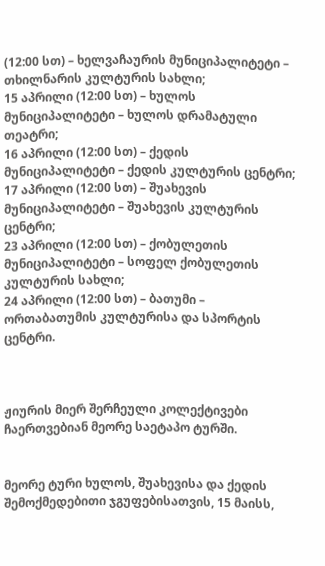(12:00 სთ) – ხელვაჩაურის მუნიციპალიტეტი – თხილნარის კულტურის სახლი;
15 აპრილი (12:00 სთ) – ხულოს მუნიციპალიტეტი – ხულოს დრამატული თეატრი;
16 აპრილი (12:00 სთ) – ქედის მუნიციპალიტეტი – ქედის კულტურის ცენტრი;
17 აპრილი (12:00 სთ) – შუახევის მუნიციპალიტეტი – შუახევის კულტურის ცენტრი;
23 აპრილი (12:00 სთ) – ქობულეთის მუნიციპალიტეტი – სოფელ ქობულეთის კულტურის სახლი;
24 აპრილი (12:00 სთ) – ბათუმი – ორთაბათუმის კულტურისა და სპორტის ცენტრი.



ჟიურის მიერ შერჩეული კოლექტივები ჩაერთვებიან მეორე საეტაპო ტურში.


მეორე ტური ხულოს, შუახევისა და ქედის შემოქმედებითი ჯგუფებისათვის, 15 მაისს,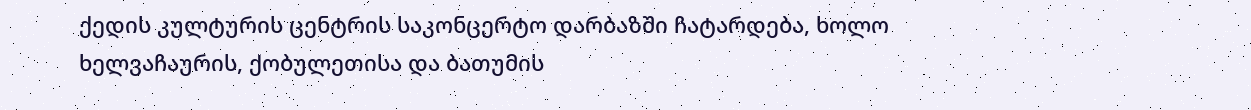ქედის კულტურის ცენტრის საკონცერტო დარბაზში ჩატარდება, ხოლო ხელვაჩაურის, ქობულეთისა და ბათუმის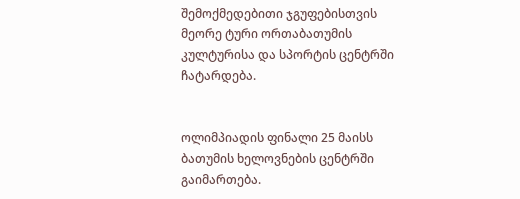შემოქმედებითი ჯგუფებისთვის მეორე ტური ორთაბათუმის კულტურისა და სპორტის ცენტრში ჩატარდება.


ოლიმპიადის ფინალი 25 მაისს ბათუმის ხელოვნების ცენტრში გაიმართება.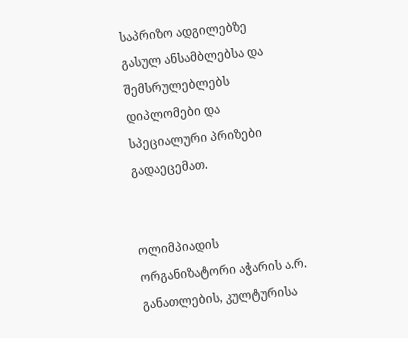საპრიზო ადგილებზე გასულ ანსამბლებსა და შემსრულებლებს დიპლომები და სპეციალური პრიზები გადაეცემათ.


ოლიმპიადის ორგანიზატორი აჭარის ა.რ. განათლების, კულტურისა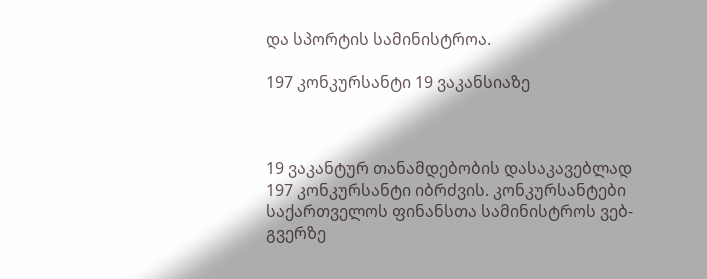და სპორტის სამინისტროა.

197 კონკურსანტი 19 ვაკანსიაზე



19 ვაკანტურ თანამდებობის დასაკავებლად 197 კონკურსანტი იბრძვის. კონკურსანტები საქართველოს ფინანსთა სამინისტროს ვებ-გვერზე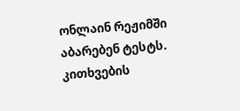ონლაინ რეჟიმში აბარებენ ტესტს.  კითხვების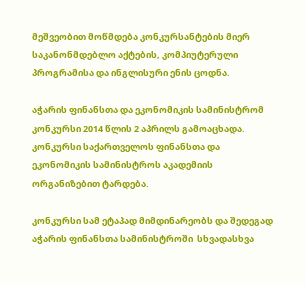მეშვეობით მოწმდება კონკურსანტების მიერ საკანონმდებლო აქტების, კომპიუტერული პროგრამისა და ინგლისური ენის ცოდნა.

აჭარის ფინანსთა და ეკონომიკის სამინისტრომ კონკურსი 2014 წლის 2 აპრილს გამოაცხადა. კონკურსი საქართველოს ფინანსთა და ეკონომიკის სამინისტროს აკადემიის ორგანიზებით ტარდება.

კონკურსი სამ ეტაპად მიმდინარეობს და შედეგად აჭარის ფინანსთა სამინისტროში  სხვადასხვა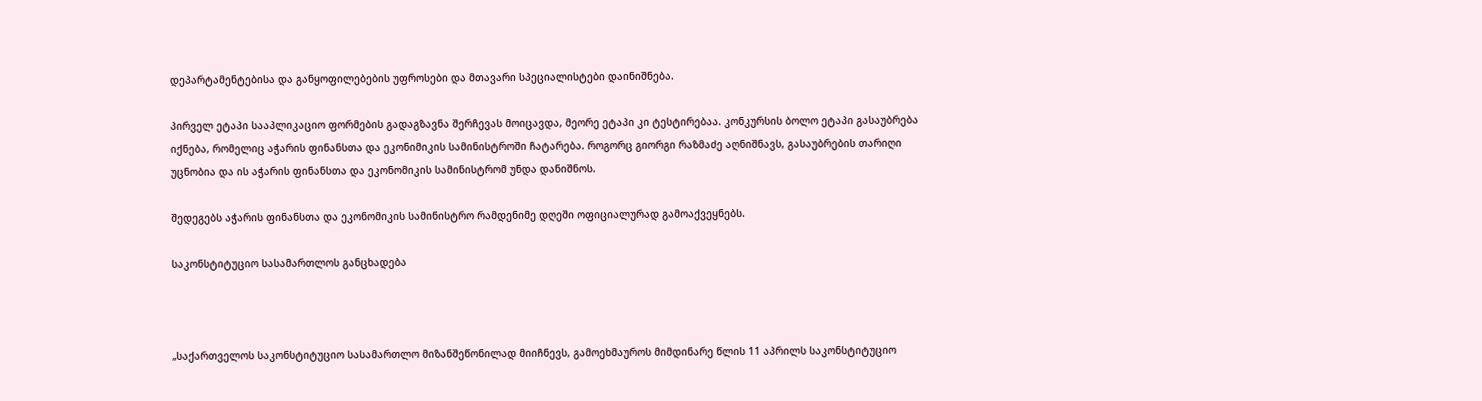დეპარტამენტებისა და განყოფილებების უფროსები და მთავარი სპეციალისტები დაინიშნება.

პირველ ეტაპი სააპლიკაციო ფორმების გადაგზავნა შერჩევას მოიცავდა, მეორე ეტაპი კი ტესტირებაა. კონკურსის ბოლო ეტაპი გასაუბრება იქნება, რომელიც აჭარის ფინანსთა და ეკონიმიკის სამინისტროში ჩატარება. როგორც გიორგი რაზმაძე აღნიშნავს, გასაუბრების თარიღი უცნობია და ის აჭარის ფინანსთა და ეკონომიკის სამინისტრომ უნდა დანიშნოს.

შედეგებს აჭარის ფინანსთა და ეკონომიკის სამინისტრო რამდენიმე დღეში ოფიციალურად გამოაქვეყნებს.

საკონსტიტუციო სასამართლოს განცხადება



„საქართველოს საკონსტიტუციო სასამართლო მიზანშეწონილად მიიჩნევს, გამოეხმაუროს მიმდინარე წლის 11 აპრილს საკონსტიტუციო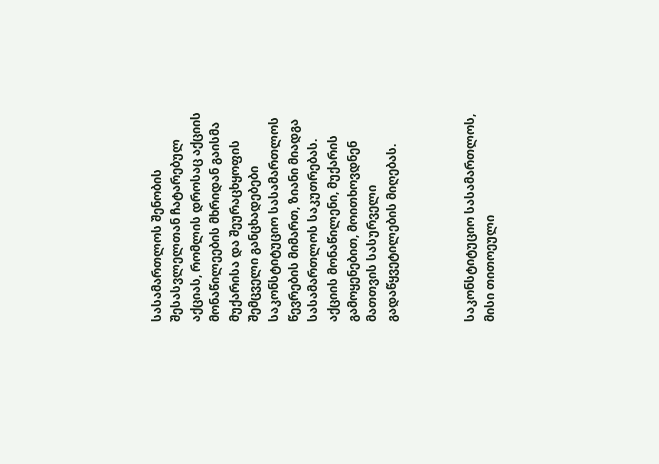სასამართლოს შენობის შესასვლელთან ჩატარებულ აქციას, რომლის დროსაც აქციის მონაწილეების მხრიდან გაისმა მუქარისა და შეურაცხყოფის შემცველი განცხადებები საკონსტიტუციო სასამართლოს წევრების მიმართ, ზიანი მიადგა სასამართლოს საკუთრებას. აქციის მონაწილენი, მუქარის გამოყენებით, მოითხოვდნენ მათთვის სასურველი გადაწყვეტილების მიღებას.



საკონსტიტუციო სასამართლოს, მისი თითოეული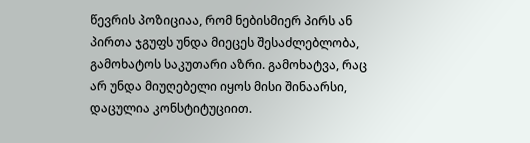წევრის პოზიციაა, რომ ნებისმიერ პირს ან პირთა ჯგუფს უნდა მიეცეს შესაძლებლობა, გამოხატოს საკუთარი აზრი. გამოხატვა, რაც არ უნდა მიუღებელი იყოს მისი შინაარსი, დაცულია კონსტიტუციით.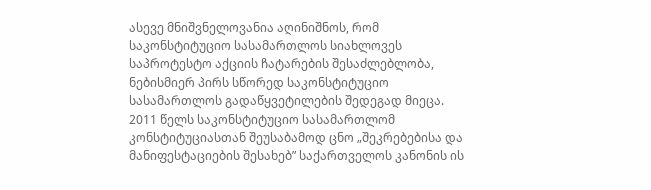ასევე მნიშვნელოვანია აღინიშნოს, რომ საკონსტიტუციო სასამართლოს სიახლოვეს საპროტესტო აქციის ჩატარების შესაძლებლობა, ნებისმიერ პირს სწორედ საკონსტიტუციო სასამართლოს გადაწყვეტილების შედეგად მიეცა. 2011 წელს საკონსტიტუციო სასამართლომ კონსტიტუციასთან შეუსაბამოდ ცნო „შეკრებებისა და მანიფესტაციების შესახებ” საქართველოს კანონის ის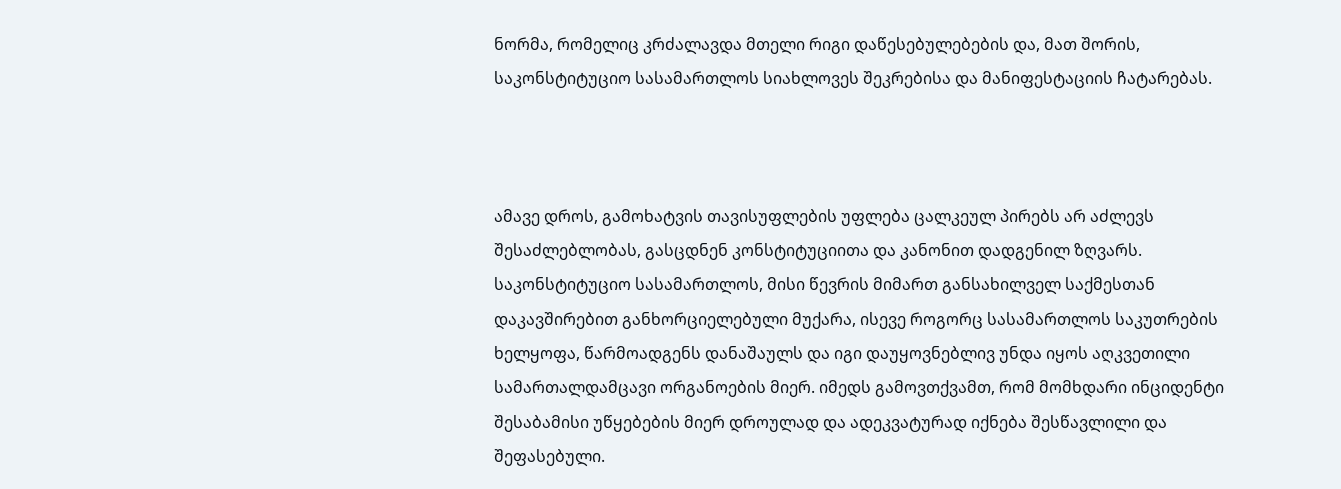ნორმა, რომელიც კრძალავდა მთელი რიგი დაწესებულებების და, მათ შორის, საკონსტიტუციო სასამართლოს სიახლოვეს შეკრებისა და მანიფესტაციის ჩატარებას.



ამავე დროს, გამოხატვის თავისუფლების უფლება ცალკეულ პირებს არ აძლევს შესაძლებლობას, გასცდნენ კონსტიტუციითა და კანონით დადგენილ ზღვარს. საკონსტიტუციო სასამართლოს, მისი წევრის მიმართ განსახილველ საქმესთან დაკავშირებით განხორციელებული მუქარა, ისევე როგორც სასამართლოს საკუთრების ხელყოფა, წარმოადგენს დანაშაულს და იგი დაუყოვნებლივ უნდა იყოს აღკვეთილი სამართალდამცავი ორგანოების მიერ. იმედს გამოვთქვამთ, რომ მომხდარი ინციდენტი შესაბამისი უწყებების მიერ დროულად და ადეკვატურად იქნება შესწავლილი და შეფასებული.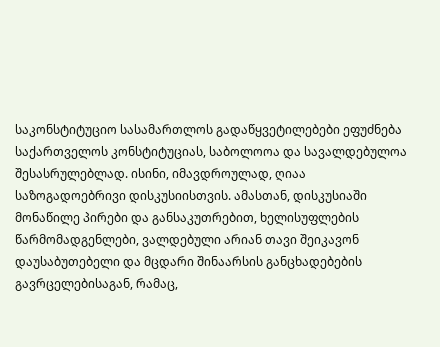საკონსტიტუციო სასამართლოს გადაწყვეტილებები ეფუძნება საქართველოს კონსტიტუციას, საბოლოოა და სავალდებულოა შესასრულებლად. ისინი, იმავდროულად, ღიაა საზოგადოებრივი დისკუსიისთვის. ამასთან, დისკუსიაში მონაწილე პირები და განსაკუთრებით, ხელისუფლების წარმომადგენლები, ვალდებული არიან თავი შეიკავონ დაუსაბუთებელი და მცდარი შინაარსის განცხადებების გავრცელებისაგან, რამაც,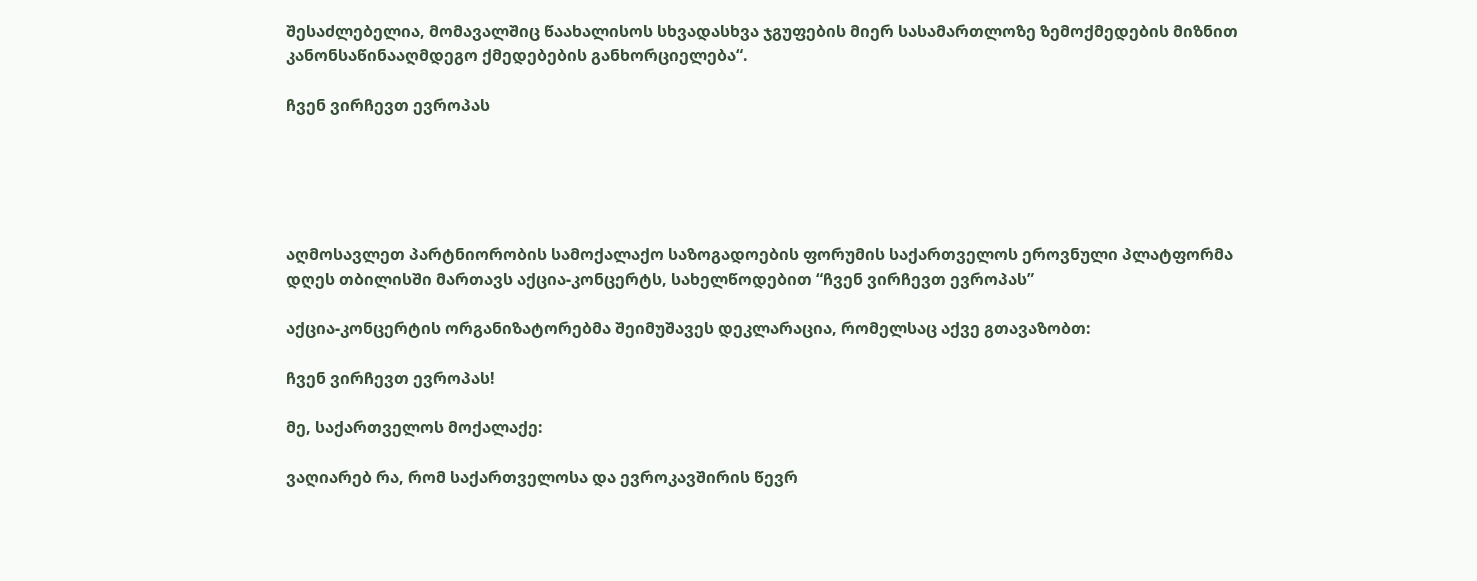შესაძლებელია, მომავალშიც წაახალისოს სხვადასხვა ჯგუფების მიერ სასამართლოზე ზემოქმედების მიზნით კანონსაწინააღმდეგო ქმედებების განხორციელება“.

ჩვენ ვირჩევთ ევროპას





აღმოსავლეთ პარტნიორობის სამოქალაქო საზოგადოების ფორუმის საქართველოს ეროვნული პლატფორმა დღეს თბილისში მართავს აქცია-კონცერტს, სახელწოდებით “ჩვენ ვირჩევთ ევროპას”

აქცია-კონცერტის ორგანიზატორებმა შეიმუშავეს დეკლარაცია, რომელსაც აქვე გთავაზობთ:

ჩვენ ვირჩევთ ევროპას!

მე, საქართველოს მოქალაქე:

ვაღიარებ რა, რომ საქართველოსა და ევროკავშირის წევრ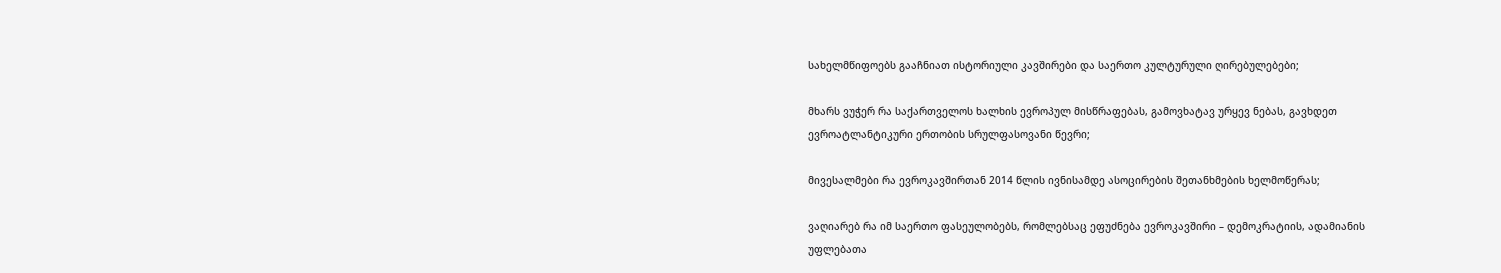სახელმწიფოებს გააჩნიათ ისტორიული კავშირები და საერთო კულტურული ღირებულებები;

მხარს ვუჭერ რა საქართველოს ხალხის ევროპულ მისწრაფებას, გამოვხატავ ურყევ ნებას, გავხდეთ ევროატლანტიკური ერთობის სრულფასოვანი წევრი;

მივესალმები რა ევროკავშირთან 2014 წლის ივნისამდე ასოცირების შეთანხმების ხელმოწერას;

ვაღიარებ რა იმ საერთო ფასეულობებს, რომლებსაც ეფუძნება ევროკავშირი – დემოკრატიის, ადამიანის უფლებათა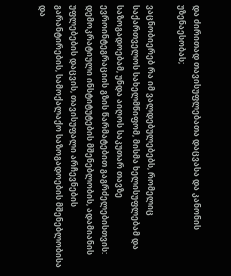და ძირითად თავისუფლებათა დაცვასა და კანონის უზენაესობას;

ვაცნობიერებ რა იმ ვალდებულებებს, რომელიც საქართველოს სახელმწიფომ, მისმა ხელისუფლებამ და საზოგადოებამ, უნდა აიღოს საკუთარ თავზე ევროინტეგრაციის გზის წარმატებით გაგრძელებისთვის: დემოკრატიული ინსტიტუტების მშენებლობის, ადამიანის უფლებების დაცვის, თავისუფალი არჩევნების გარანტირების, სამოქალაქო საზოგადოების მშენებლობისა და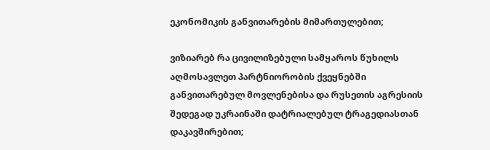ეკონომიკის განვითარების მიმართულებით;

ვიზიარებ რა ცივილიზებული სამყაროს წუხილს აღმოსავლეთ პარტნიორობის ქვეყნებში განვითარებულ მოვლენებისა და რუსეთის აგრესიის შედეგად უკრაინაში დატრიალებულ ტრაგედიასთან დაკავშირებით;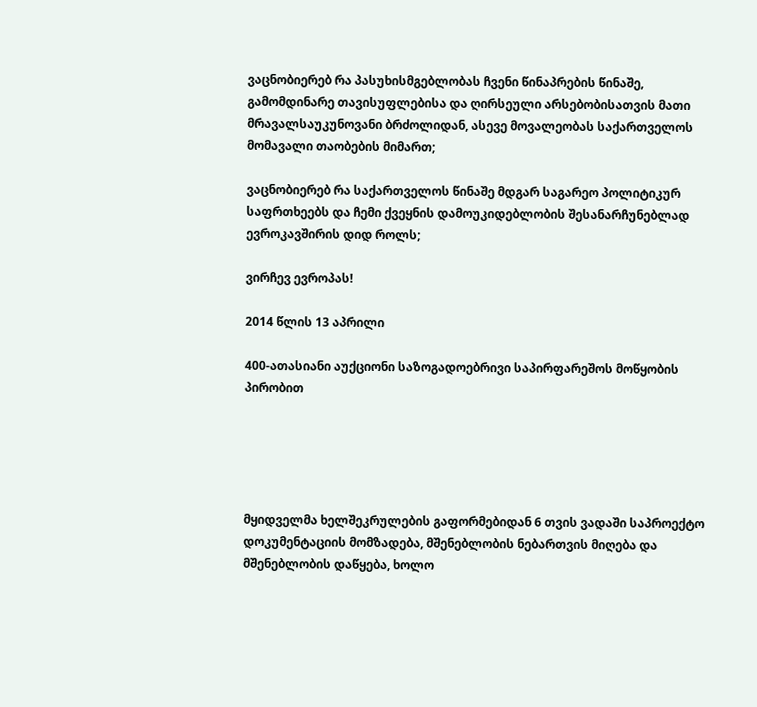ვაცნობიერებ რა პასუხისმგებლობას ჩვენი წინაპრების წინაშე, გამომდინარე თავისუფლებისა და ღირსეული არსებობისათვის მათი მრავალსაუკუნოვანი ბრძოლიდან, ასევე მოვალეობას საქართველოს მომავალი თაობების მიმართ;

ვაცნობიერებ რა საქართველოს წინაშე მდგარ საგარეო პოლიტიკურ საფრთხეებს და ჩემი ქვეყნის დამოუკიდებლობის შესანარჩუნებლად ევროკავშირის დიდ როლს;

ვირჩევ ევროპას!

2014 წლის 13 აპრილი

400-ათასიანი აუქციონი საზოგადოებრივი საპირფარეშოს მოწყობის პირობით





მყიდველმა ხელშეკრულების გაფორმებიდან 6 თვის ვადაში საპროექტო დოკუმენტაციის მომზადება, მშენებლობის ნებართვის მიღება და მშენებლობის დაწყება, ხოლო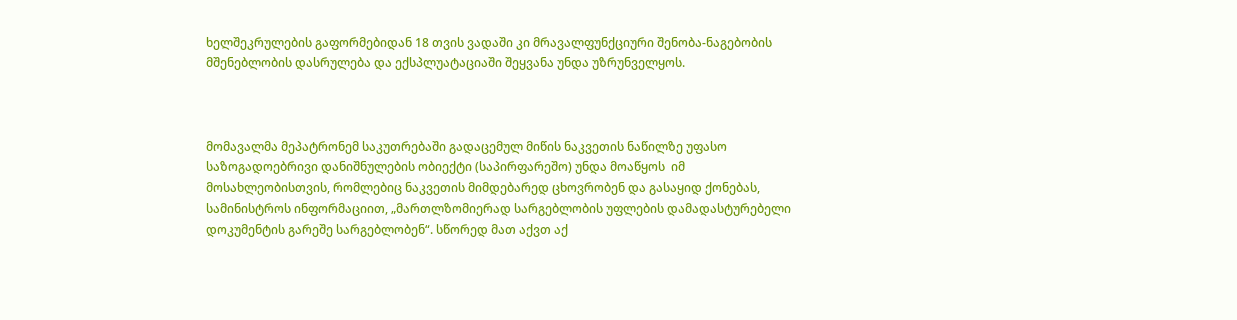ხელშეკრულების გაფორმებიდან 18 თვის ვადაში კი მრავალფუნქციური შენობა-ნაგებობის მშენებლობის დასრულება და ექსპლუატაციაში შეყვანა უნდა უზრუნველყოს.



მომავალმა მეპატრონემ საკუთრებაში გადაცემულ მიწის ნაკვეთის ნაწილზე უფასო საზოგადოებრივი დანიშნულების ობიექტი (საპირფარეშო) უნდა მოაწყოს  იმ მოსახლეობისთვის, რომლებიც ნაკვეთის მიმდებარედ ცხოვრობენ და გასაყიდ ქონებას, სამინისტროს ინფორმაციით, „მართლზომიერად სარგებლობის უფლების დამადასტურებელი დოკუმენტის გარეშე სარგებლობენ“. სწორედ მათ აქვთ აქ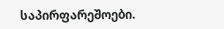საპირფარეშოები.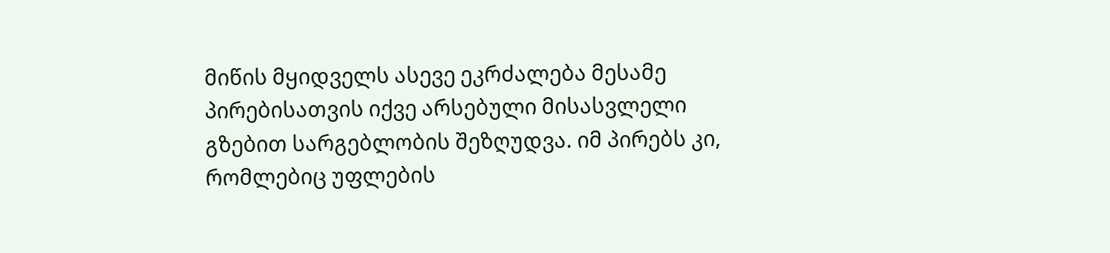მიწის მყიდველს ასევე ეკრძალება მესამე პირებისათვის იქვე არსებული მისასვლელი გზებით სარგებლობის შეზღუდვა. იმ პირებს კი, რომლებიც უფლების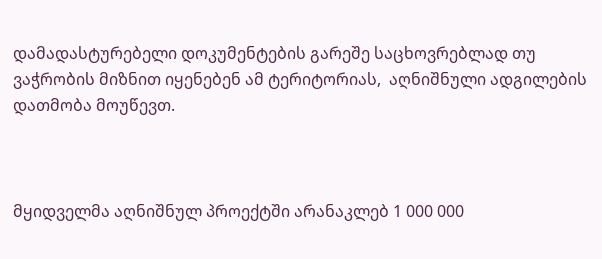დამადასტურებელი დოკუმენტების გარეშე საცხოვრებლად თუ ვაჭრობის მიზნით იყენებენ ამ ტერიტორიას,  აღნიშნული ადგილების დათმობა მოუწევთ.



მყიდველმა აღნიშნულ პროექტში არანაკლებ 1 000 000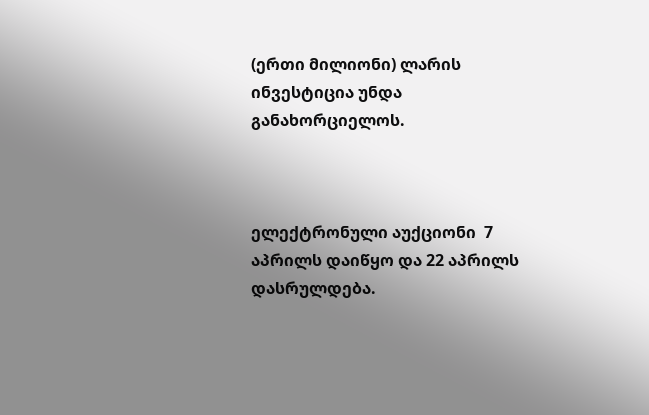(ერთი მილიონი) ლარის ინვესტიცია უნდა განახორციელოს.



ელექტრონული აუქციონი  7 აპრილს დაიწყო და 22 აპრილს დასრულდება.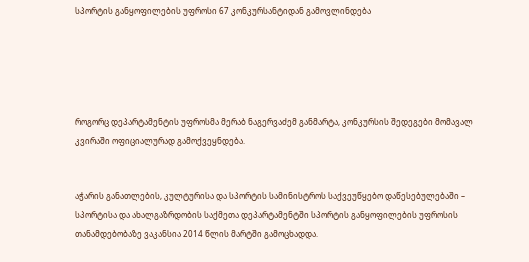სპორტის განყოფილების უფროსი 67 კონკურსანტიდან გამოვლინდება





როგორც დეპარტამენტის უფროსმა მერაბ ნაგერვაძემ განმარტა, კონკურსის შედეგები მომავალ კვირაში ოფიციალურად გამოქვეყნდება.


აჭარის განათლების, კულტურისა და სპორტის სამინისტროს საქვეუწყებო დაწესებულებაში – სპორტისა და ახალგაზრდობის საქმეთა დეპარტამენტში სპორტის განყოფილების უფროსის თანამდებობაზე ვაკანსია 2014 წლის მარტში გამოცხადდა.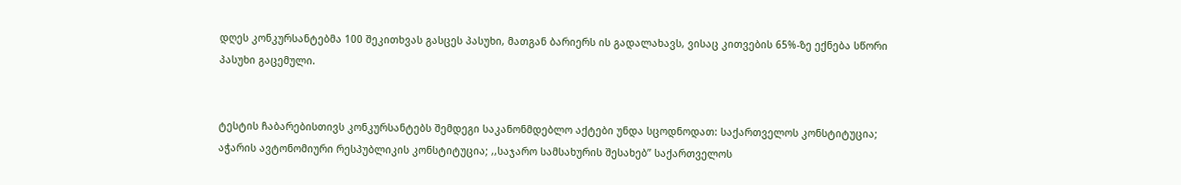დღეს კონკურსანტებმა 100 შეკითხვას გასცეს პასუხი, მათგან ბარიერს ის გადალახავს, ვისაც კითვების 65%-ზე ექნება სწორი პასუხი გაცემული.


ტესტის ჩაბარებისთივს კონკურსანტებს შემდეგი საკანონმდებლო აქტები უნდა სცოდნოდათ: საქართველოს კონსტიტუცია; აჭარის ავტონომიური რესპუბლიკის კონსტიტუცია; ,,საჯარო სამსახურის შესახებ’’ საქართველოს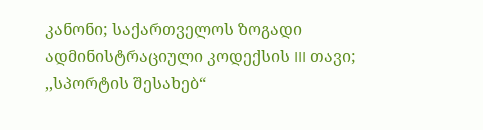კანონი; საქართველოს ზოგადი ადმინისტრაციული კოდექსის III თავი; ,,სპორტის შესახებ“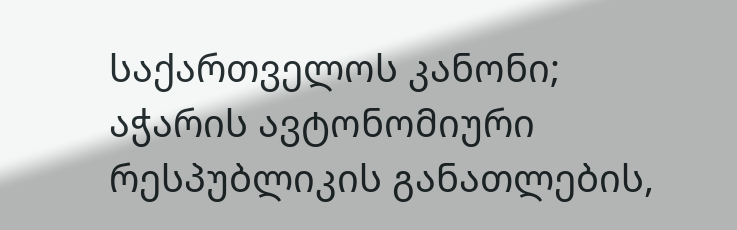საქართველოს კანონი; აჭარის ავტონომიური რესპუბლიკის განათლების,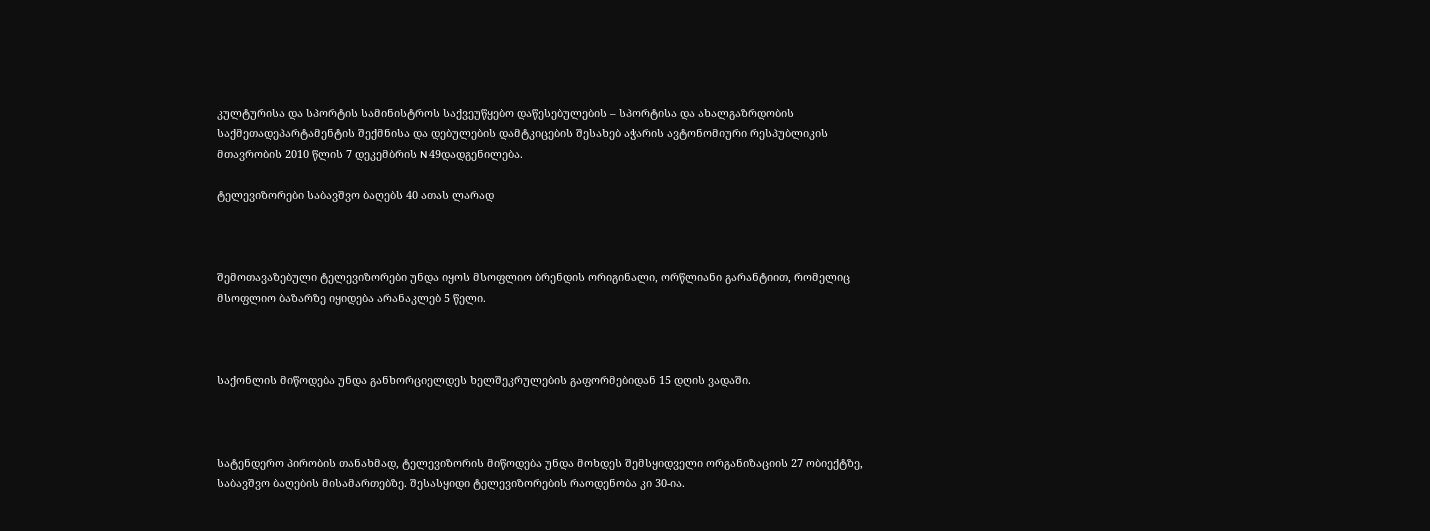კულტურისა და სპორტის სამინისტროს საქვეუწყებო დაწესებულების – სპორტისა და ახალგაზრდობის საქმეთადეპარტამენტის შექმნისა და დებულების დამტკიცების შესახებ აჭარის ავტონომიური რესპუბლიკის მთავრობის 2010 წლის 7 დეკემბრის N 49დადგენილება.

ტელევიზორები საბავშვო ბაღებს 40 ათას ლარად



შემოთავაზებული ტელევიზორები უნდა იყოს მსოფლიო ბრენდის ორიგინალი, ორწლიანი გარანტიით, რომელიც მსოფლიო ბაზარზე იყიდება არანაკლებ 5 წელი.



საქონლის მიწოდება უნდა განხორციელდეს ხელშეკრულების გაფორმებიდან 15 დღის ვადაში.



სატენდერო პირობის თანახმად, ტელევიზორის მიწოდება უნდა მოხდეს შემსყიდველი ორგანიზაციის 27 ობიექტზე, საბავშვო ბაღების მისამართებზე. შესასყიდი ტელევიზორების რაოდენობა კი 30-ია.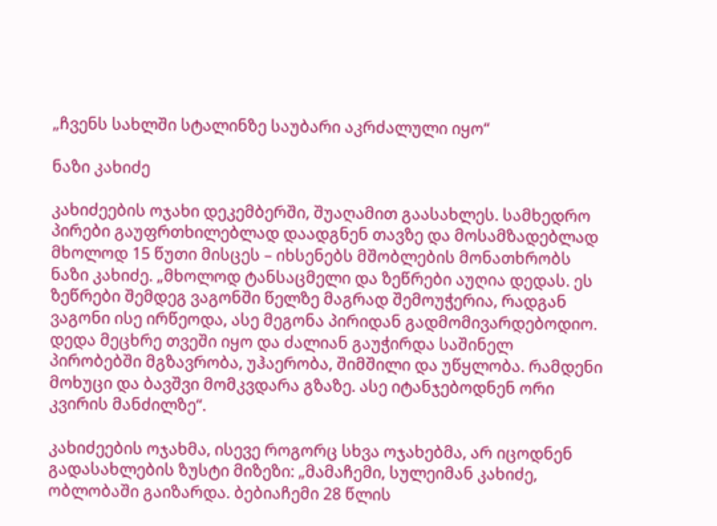„ჩვენს სახლში სტალინზე საუბარი აკრძალული იყო“

ნაზი კახიძე

კახიძეების ოჯახი დეკემბერში, შუაღამით გაასახლეს. სამხედრო პირები გაუფრთხილებლად დაადგნენ თავზე და მოსამზადებლად მხოლოდ 15 წუთი მისცეს – იხსენებს მშობლების მონათხრობს ნაზი კახიძე. „მხოლოდ ტანსაცმელი და ზეწრები აუღია დედას. ეს ზეწრები შემდეგ ვაგონში წელზე მაგრად შემოუჭერია, რადგან ვაგონი ისე ირწეოდა, ასე მეგონა პირიდან გადმომივარდებოდიო. დედა მეცხრე თვეში იყო და ძალიან გაუჭირდა საშინელ პირობებში მგზავრობა, უჰაერობა, შიმშილი და უწყლობა. რამდენი მოხუცი და ბავშვი მომკვდარა გზაზე. ასე იტანჯებოდნენ ორი კვირის მანძილზე“.

კახიძეების ოჯახმა, ისევე როგორც სხვა ოჯახებმა, არ იცოდნენ გადასახლების ზუსტი მიზეზი: „მამაჩემი, სულეიმან კახიძე, ობლობაში გაიზარდა. ბებიაჩემი 28 წლის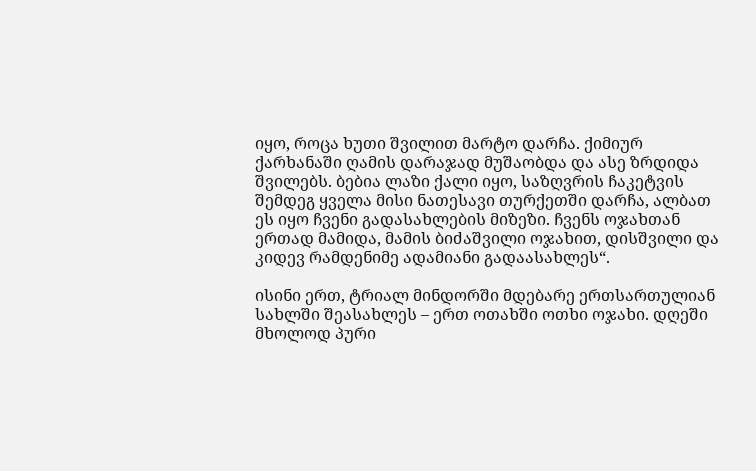იყო, როცა ხუთი შვილით მარტო დარჩა. ქიმიურ ქარხანაში ღამის დარაჯად მუშაობდა და ასე ზრდიდა შვილებს. ბებია ლაზი ქალი იყო, საზღვრის ჩაკეტვის შემდეგ ყველა მისი ნათესავი თურქეთში დარჩა, ალბათ ეს იყო ჩვენი გადასახლების მიზეზი. ჩვენს ოჯახთან ერთად მამიდა, მამის ბიძაშვილი ოჯახით, დისშვილი და კიდევ რამდენიმე ადამიანი გადაასახლეს“.

ისინი ერთ, ტრიალ მინდორში მდებარე ერთსართულიან სახლში შეასახლეს – ერთ ოთახში ოთხი ოჯახი. დღეში მხოლოდ პური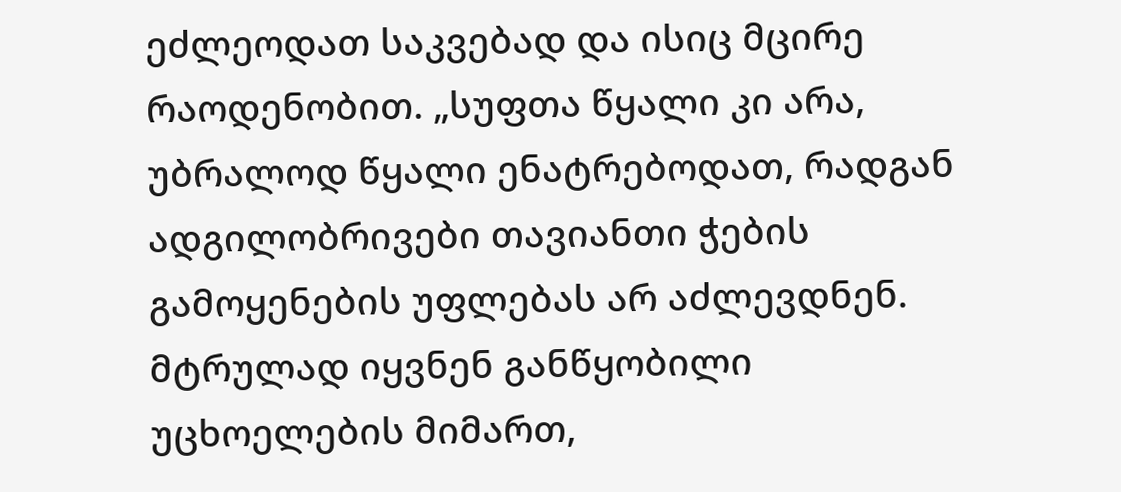ეძლეოდათ საკვებად და ისიც მცირე რაოდენობით. „სუფთა წყალი კი არა, უბრალოდ წყალი ენატრებოდათ, რადგან ადგილობრივები თავიანთი ჭების გამოყენების უფლებას არ აძლევდნენ. მტრულად იყვნენ განწყობილი უცხოელების მიმართ,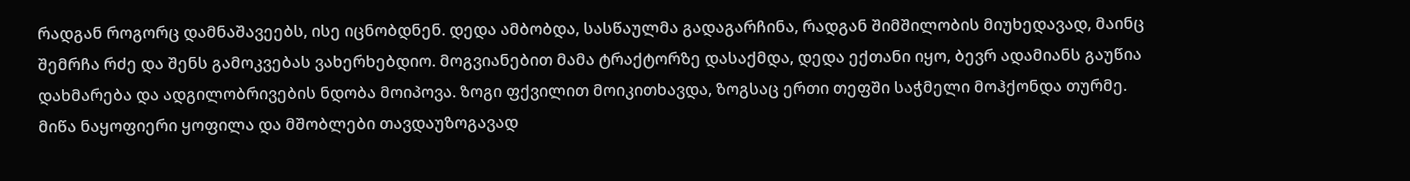რადგან როგორც დამნაშავეებს, ისე იცნობდნენ. დედა ამბობდა, სასწაულმა გადაგარჩინა, რადგან შიმშილობის მიუხედავად, მაინც შემრჩა რძე და შენს გამოკვებას ვახერხებდიო. მოგვიანებით მამა ტრაქტორზე დასაქმდა, დედა ექთანი იყო, ბევრ ადამიანს გაუწია დახმარება და ადგილობრივების ნდობა მოიპოვა. ზოგი ფქვილით მოიკითხავდა, ზოგსაც ერთი თეფში საჭმელი მოჰქონდა თურმე. მიწა ნაყოფიერი ყოფილა და მშობლები თავდაუზოგავად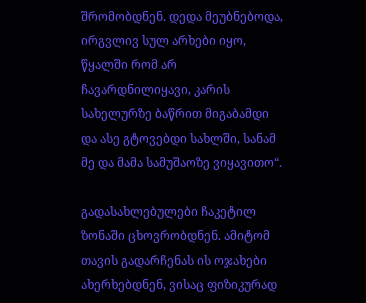შრომობდნენ. დედა მეუბნებოდა, ირგვლივ სულ არხები იყო, წყალში რომ არ ჩავარდნილიყავი, კარის სახელურზე ბაწრით მიგაბამდი და ასე გტოვებდი სახლში, სანამ მე და მამა სამუშაოზე ვიყავითო“.

გადასახლებულები ჩაკეტილ ზონაში ცხოვრობდნენ. ამიტომ თავის გადარჩენას ის ოჯახები ახერხებდნენ, ვისაც ფიზიკურად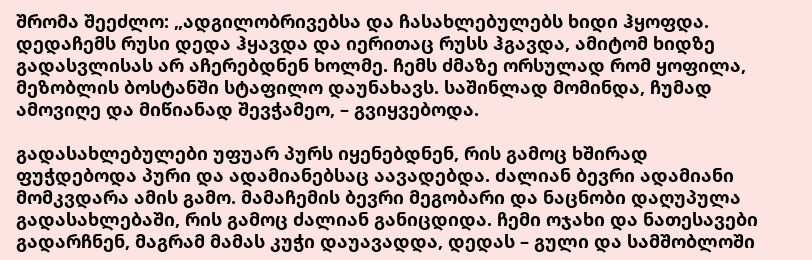შრომა შეეძლო: „ადგილობრივებსა და ჩასახლებულებს ხიდი ჰყოფდა. დედაჩემს რუსი დედა ჰყავდა და იერითაც რუსს ჰგავდა, ამიტომ ხიდზე გადასვლისას არ აჩერებდნენ ხოლმე. ჩემს ძმაზე ორსულად რომ ყოფილა, მეზობლის ბოსტანში სტაფილო დაუნახავს. საშინლად მომინდა, ჩუმად ამოვიღე და მიწიანად შევჭამეო, – გვიყვებოდა.

გადასახლებულები უფუარ პურს იყენებდნენ, რის გამოც ხშირად ფუჭდებოდა პური და ადამიანებსაც აავადებდა. ძალიან ბევრი ადამიანი მომკვდარა ამის გამო. მამაჩემის ბევრი მეგობარი და ნაცნობი დაღუპულა გადასახლებაში, რის გამოც ძალიან განიცდიდა. ჩემი ოჯახი და ნათესავები გადარჩნენ, მაგრამ მამას კუჭი დაუავადდა, დედას – გული და სამშობლოში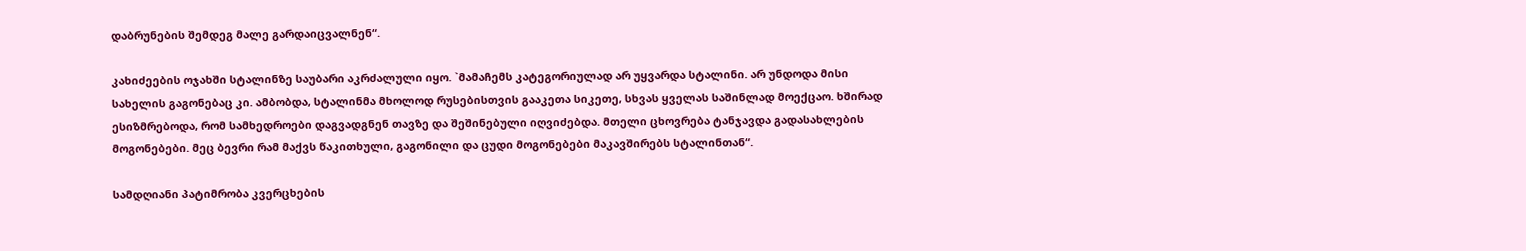დაბრუნების შემდეგ მალე გარდაიცვალნენ“.

კახიძეების ოჯახში სტალინზე საუბარი აკრძალული იყო. `მამაჩემს კატეგორიულად არ უყვარდა სტალინი. არ უნდოდა მისი სახელის გაგონებაც კი. ამბობდა, სტალინმა მხოლოდ რუსებისთვის გააკეთა სიკეთე, სხვას ყველას საშინლად მოექცაო. ხშირად ესიზმრებოდა, რომ სამხედროები დაგვადგნენ თავზე და შეშინებული იღვიძებდა. მთელი ცხოვრება ტანჯავდა გადასახლების მოგონებები. მეც ბევრი რამ მაქვს წაკითხული, გაგონილი და ცუდი მოგონებები მაკავშირებს სტალინთან“.

სამდღიანი პატიმრობა კვერცხების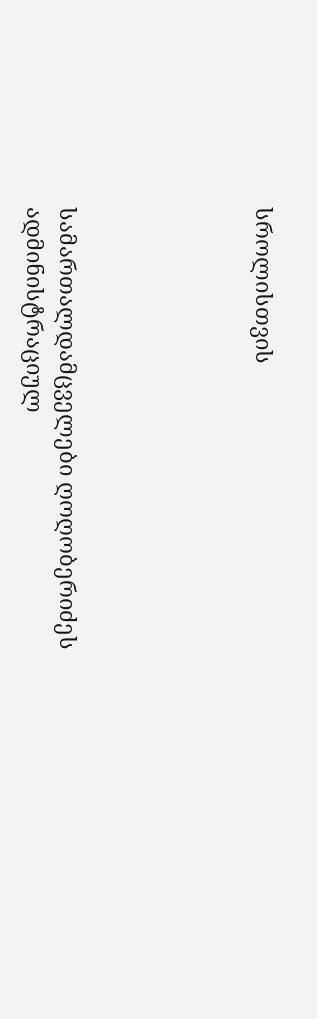სროლისთვის





სამართალდამცველები ღოღობერიძეს ადმინისტრაციულ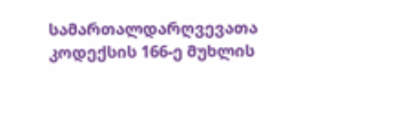სამართალდარღვევათა კოდექსის 166-ე მუხლის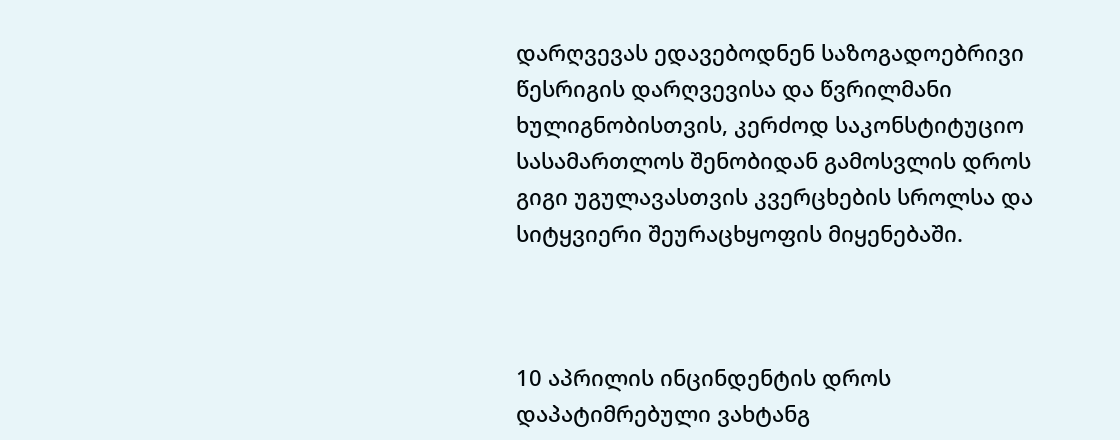დარღვევას ედავებოდნენ საზოგადოებრივი წესრიგის დარღვევისა და წვრილმანი ხულიგნობისთვის, კერძოდ საკონსტიტუციო სასამართლოს შენობიდან გამოსვლის დროს გიგი უგულავასთვის კვერცხების სროლსა და სიტყვიერი შეურაცხყოფის მიყენებაში.



10 აპრილის ინცინდენტის დროს დაპატიმრებული ვახტანგ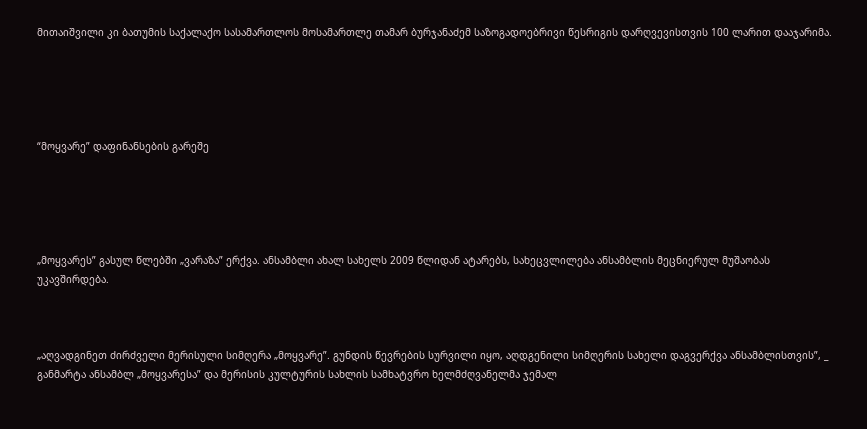მითაიშვილი კი ბათუმის საქალაქო სასამართლოს მოსამართლე თამარ ბურჯანაძემ საზოგადოებრივი წესრიგის დარღვევისთვის 100 ლარით დააჯარიმა.





“მოყვარე” დაფინანსების გარეშე





„მოყვარეს” გასულ წლებში „ვარაზა” ერქვა. ანსამბლი ახალ სახელს 2009 წლიდან ატარებს, სახეცვლილება ანსამბლის მეცნიერულ მუშაობას უკავშირდება.



„აღვადგინეთ ძირძველი მერისული სიმღერა „მოყვარე”. გუნდის წევრების სურვილი იყო, აღდგენილი სიმღერის სახელი დაგვერქვა ანსამბლისთვის”, _ განმარტა ანსამბლ „მოყვარესა” და მერისის კულტურის სახლის სამხატვრო ხელმძღვანელმა ჯემალ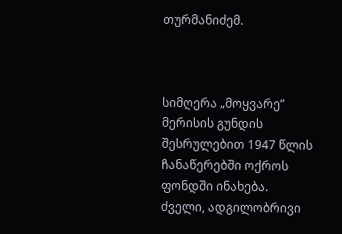თურმანიძემ.



სიმღერა „მოყვარე” მერისის გუნდის შესრულებით 1947 წლის ჩანაწერებში ოქროს ფონდში ინახება. ძველი, ადგილობრივი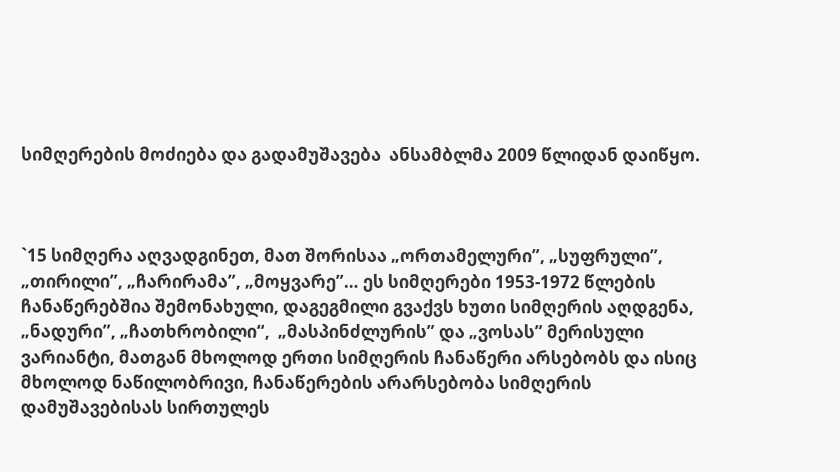სიმღერების მოძიება და გადამუშავება  ანსამბლმა 2009 წლიდან დაიწყო.



`15 სიმღერა აღვადგინეთ, მათ შორისაა „ორთამელური”, „სუფრული”, „თირილი”, „ჩარირამა”, „მოყვარე”… ეს სიმღერები 1953-1972 წლების ჩანაწერებშია შემონახული, დაგეგმილი გვაქვს ხუთი სიმღერის აღდგენა, „ნადური”, „ჩათხრობილი“,  „მასპინძლურის” და „ვოსას” მერისული ვარიანტი, მათგან მხოლოდ ერთი სიმღერის ჩანაწერი არსებობს და ისიც მხოლოდ ნაწილობრივი, ჩანაწერების არარსებობა სიმღერის დამუშავებისას სირთულეს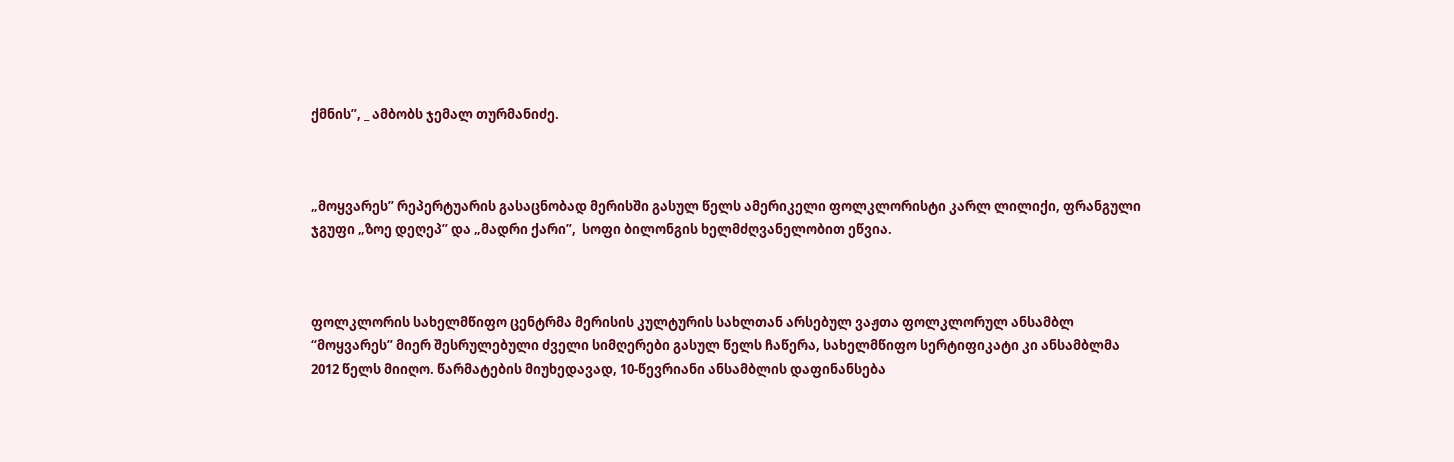ქმნის”, _ ამბობს ჯემალ თურმანიძე.



„მოყვარეს” რეპერტუარის გასაცნობად მერისში გასულ წელს ამერიკელი ფოლკლორისტი კარლ ლილიქი, ფრანგული ჯგუფი „ზოე დეღეპ” და „მადრი ქარი”,  სოფი ბილონგის ხელმძღვანელობით ეწვია.



ფოლკლორის სახელმწიფო ცენტრმა მერისის კულტურის სახლთან არსებულ ვაჟთა ფოლკლორულ ანსამბლ “მოყვარეს” მიერ შესრულებული ძველი სიმღერები გასულ წელს ჩაწერა, სახელმწიფო სერტიფიკატი კი ანსამბლმა 2012 წელს მიიღო. წარმატების მიუხედავად, 10-წევრიანი ანსამბლის დაფინანსება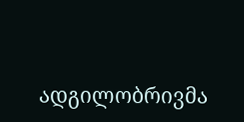ადგილობრივმა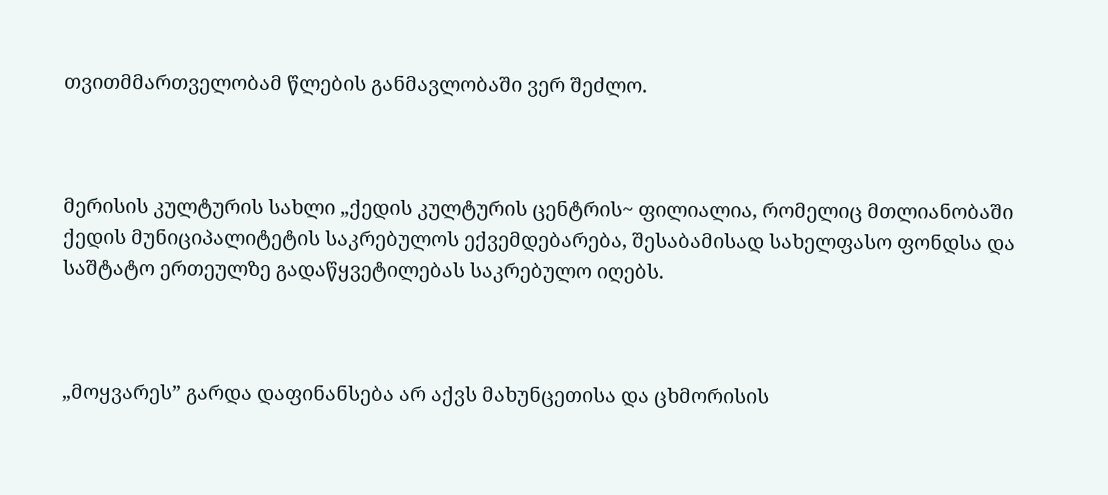თვითმმართველობამ წლების განმავლობაში ვერ შეძლო.



მერისის კულტურის სახლი „ქედის კულტურის ცენტრის~ ფილიალია, რომელიც მთლიანობაში ქედის მუნიციპალიტეტის საკრებულოს ექვემდებარება, შესაბამისად სახელფასო ფონდსა და საშტატო ერთეულზე გადაწყვეტილებას საკრებულო იღებს.



„მოყვარეს” გარდა დაფინანსება არ აქვს მახუნცეთისა და ცხმორისის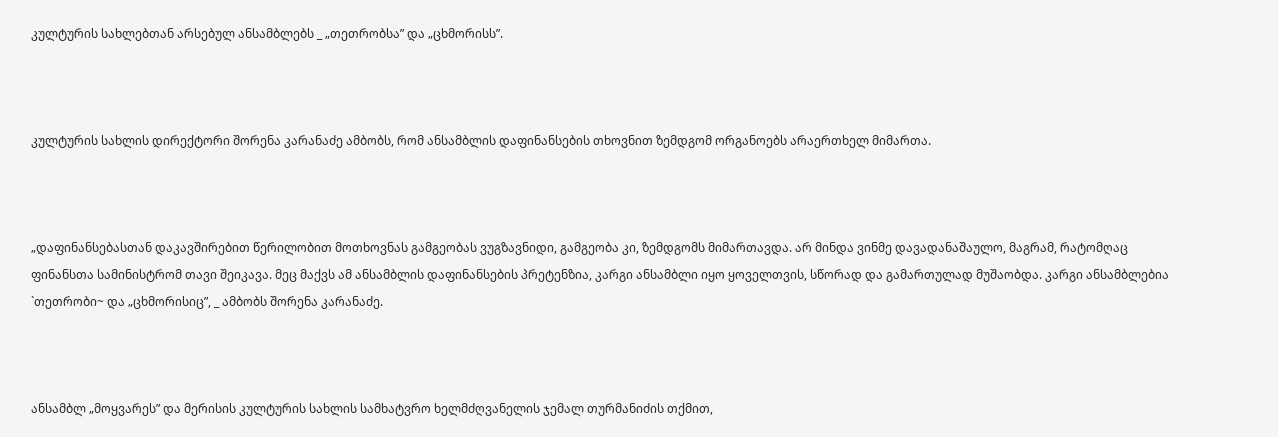კულტურის სახლებთან არსებულ ანსამბლებს _ „თეთრობსა” და „ცხმორისს”.



კულტურის სახლის დირექტორი შორენა კარანაძე ამბობს, რომ ანსამბლის დაფინანსების თხოვნით ზემდგომ ორგანოებს არაერთხელ მიმართა.



„დაფინანსებასთან დაკავშირებით წერილობით მოთხოვნას გამგეობას ვუგზავნიდი, გამგეობა კი, ზემდგომს მიმართავდა. არ მინდა ვინმე დავადანაშაულო, მაგრამ, რატომღაც ფინანსთა სამინისტრომ თავი შეიკავა. მეც მაქვს ამ ანსამბლის დაფინანსების პრეტენზია, კარგი ანსამბლი იყო ყოველთვის, სწორად და გამართულად მუშაობდა. კარგი ანსამბლებია `თეთრობი~ და „ცხმორისიც”, _ ამბობს შორენა კარანაძე.



ანსამბლ „მოყვარეს” და მერისის კულტურის სახლის სამხატვრო ხელმძღვანელის ჯემალ თურმანიძის თქმით,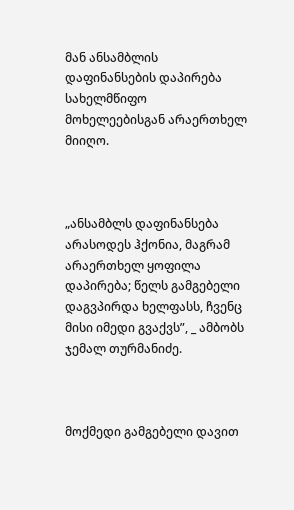მან ანსამბლის დაფინანსების დაპირება სახელმწიფო მოხელეებისგან არაერთხელ მიიღო.



„ანსამბლს დაფინანსება არასოდეს ჰქონია, მაგრამ არაერთხელ ყოფილა დაპირება; წელს გამგებელი დაგვპირდა ხელფასს, ჩვენც მისი იმედი გვაქვს”, _ ამბობს ჯემალ თურმანიძე.



მოქმედი გამგებელი დავით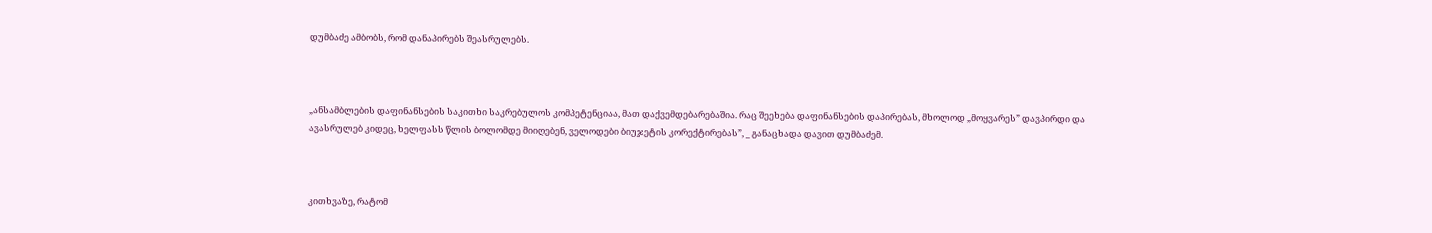დუმბაძე ამბობს, რომ დანაპირებს შეასრულებს.



„ანსამბლების დაფინანსების საკითხი საკრებულოს კომპეტენციაა, მათ დაქვემდებარებაშია. რაც შეეხება დაფინანსების დაპირებას, მხოლოდ „მოყვარეს” დავპირდი და ავასრულებ კიდეც, ხელფასს წლის ბოლომდე მიიღებენ, ველოდები ბიუჯეტის კორექტირებას”, _ განაცხადა დავით დუმბაძემ.



კითხვაზე, რატომ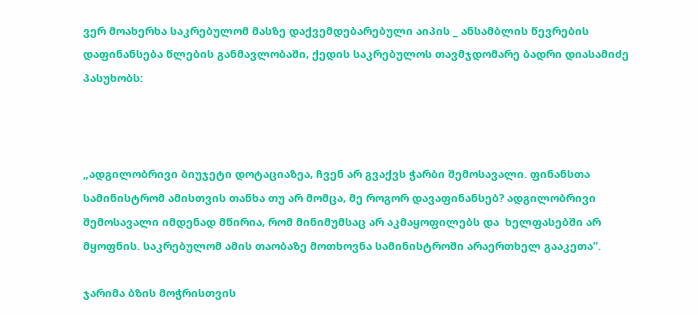ვერ მოახერხა საკრებულომ მასზე დაქვემდებარებული აიპის _ ანსამბლის წევრების დაფინანსება წლების განმავლობაში, ქედის საკრებულოს თავმჯდომარე ბადრი დიასამიძე პასუხობს:



„ადგილობრივი ბიუჯეტი დოტაციაზეა, ჩვენ არ გვაქვს ჭარბი შემოსავალი. ფინანსთა სამინისტრომ ამისთვის თანხა თუ არ მომცა, მე როგორ დავაფინანსებ? ადგილობრივი შემოსავალი იმდენად მწირია, რომ მინიმუმსაც არ აკმაყოფილებს და  ხელფასებში არ მყოფნის. საკრებულომ ამის თაობაზე მოთხოვნა სამინისტროში არაერთხელ გააკეთა”.

ჯარიმა ბზის მოჭრისთვის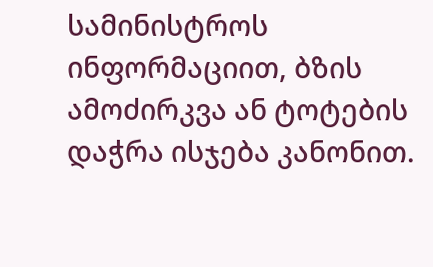სამინისტროს ინფორმაციით, ბზის ამოძირკვა ან ტოტების დაჭრა ისჯება კანონით.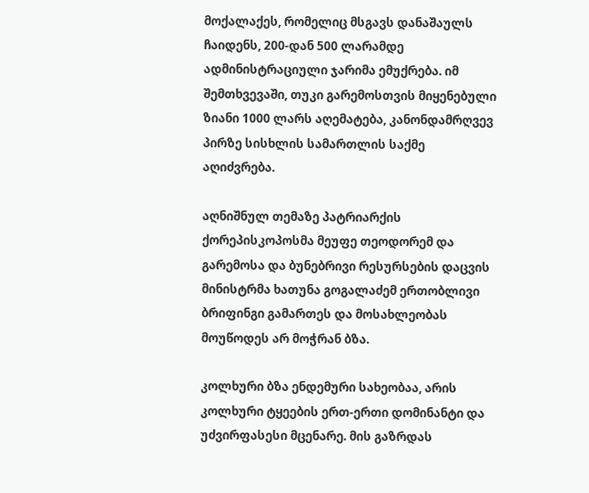მოქალაქეს, რომელიც მსგავს დანაშაულს ჩაიდენს, 200-დან 500 ლარამდე ადმინისტრაციული ჯარიმა ემუქრება. იმ შემთხვევაში, თუკი გარემოსთვის მიყენებული ზიანი 1000 ლარს აღემატება, კანონდამრღვევ პირზე სისხლის სამართლის საქმე აღიძვრება.

აღნიშნულ თემაზე პატრიარქის ქორეპისკოპოსმა მეუფე თეოდორემ და გარემოსა და ბუნებრივი რესურსების დაცვის მინისტრმა ხათუნა გოგალაძემ ერთობლივი ბრიფინგი გამართეს და მოსახლეობას მოუწოდეს არ მოჭრან ბზა.

კოლხური ბზა ენდემური სახეობაა, არის კოლხური ტყეების ერთ-ერთი დომინანტი და უძვირფასესი მცენარე. მის გაზრდას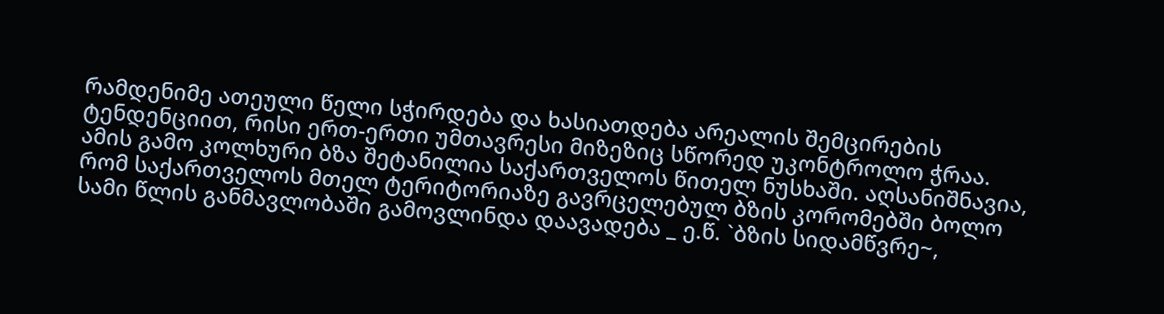რამდენიმე ათეული წელი სჭირდება და ხასიათდება არეალის შემცირების ტენდენციით, რისი ერთ-ერთი უმთავრესი მიზეზიც სწორედ უკონტროლო ჭრაა. ამის გამო კოლხური ბზა შეტანილია საქართველოს წითელ ნუსხაში. აღსანიშნავია, რომ საქართველოს მთელ ტერიტორიაზე გავრცელებულ ბზის კორომებში ბოლო სამი წლის განმავლობაში გამოვლინდა დაავადება _ ე.წ. `ბზის სიდამწვრე~,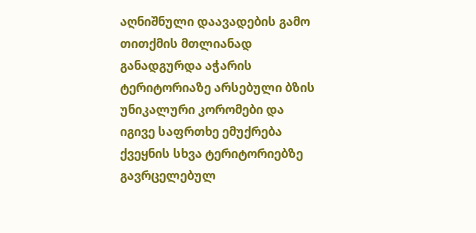აღნიშნული დაავადების გამო თითქმის მთლიანად განადგურდა აჭარის ტერიტორიაზე არსებული ბზის უნიკალური კორომები და იგივე საფრთხე ემუქრება ქვეყნის სხვა ტერიტორიებზე გავრცელებულ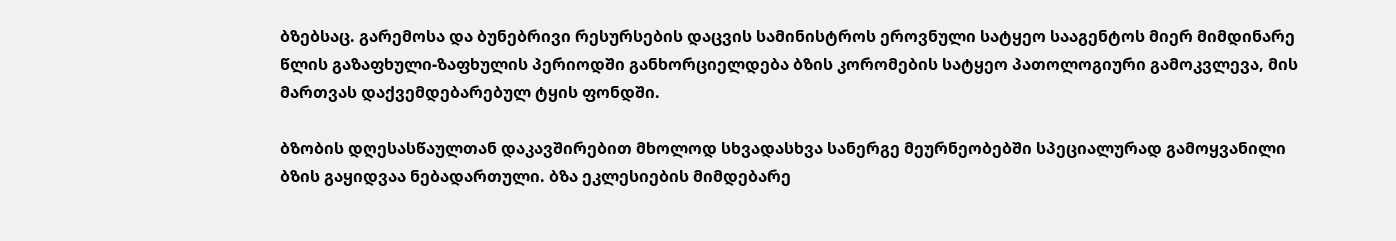ბზებსაც. გარემოსა და ბუნებრივი რესურსების დაცვის სამინისტროს ეროვნული სატყეო სააგენტოს მიერ მიმდინარე წლის გაზაფხული-ზაფხულის პერიოდში განხორციელდება ბზის კორომების სატყეო პათოლოგიური გამოკვლევა, მის მართვას დაქვემდებარებულ ტყის ფონდში.

ბზობის დღესასწაულთან დაკავშირებით მხოლოდ სხვადასხვა სანერგე მეურნეობებში სპეციალურად გამოყვანილი ბზის გაყიდვაა ნებადართული. ბზა ეკლესიების მიმდებარე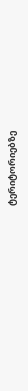ტერიტორიებზე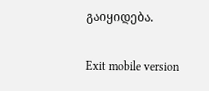გაიყიდება.

Exit mobile version